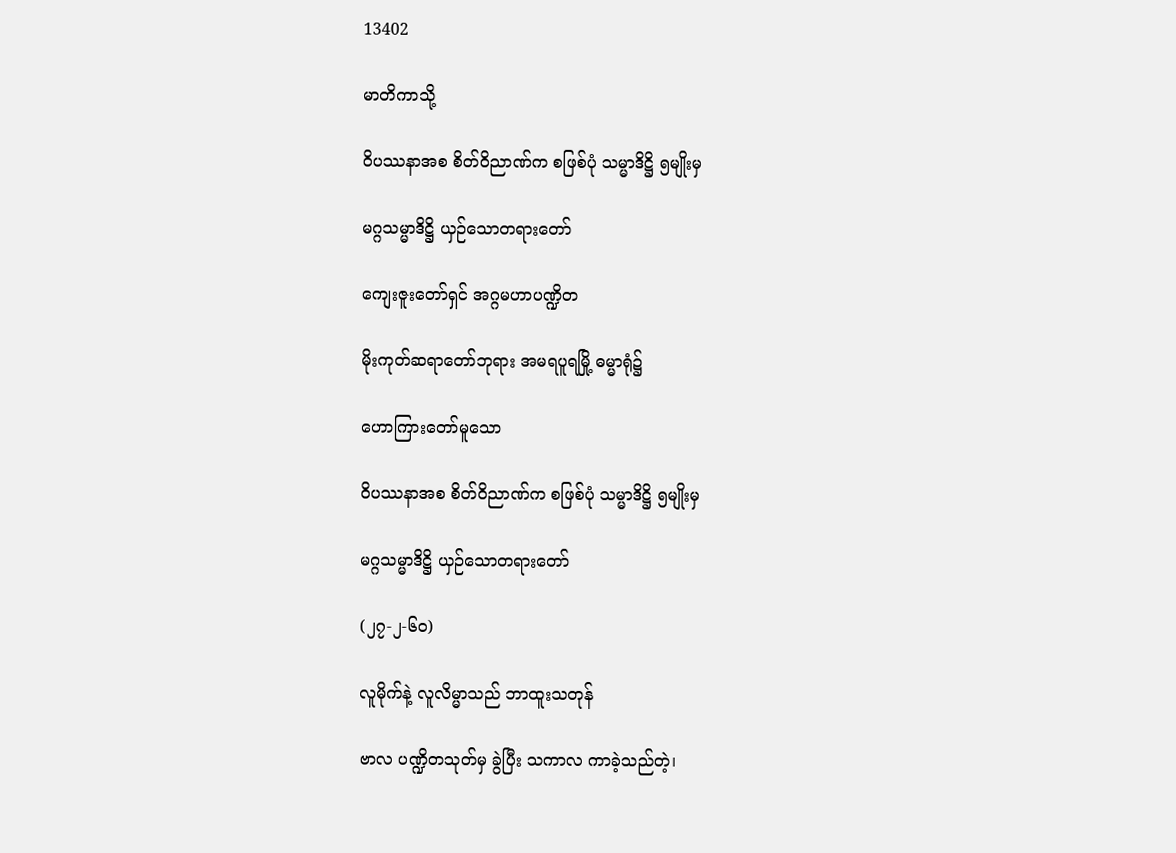13402

မာတိကာသို့

ဝိပဿနာအစ စိတ်ဝိညာဏ်က စဖြစ်ပုံ သမ္မာဒိဋ္ဌိ ၅မျိုးမှ

မဂ္ဂသမ္မာဒိဋ္ဌိ ယှဉ်သောတရားတော်

ကျေးဇူးတော်ရှင် အဂ္ဂမဟာပဏ္ဍိတ

မိုးကုတ်ဆရာတော်ဘုရား အမရပူရမြို့ ဓမ္မာရုံ၌

ဟောကြားတော်မူသော

ဝိပဿနာအစ စိတ်ဝိညာဏ်က စဖြစ်ပုံ သမ္မာဒိဋ္ဌိ ၅မျိုးမှ

မဂ္ဂသမ္မာဒိဋ္ဌိ ယှဉ်သောတရားတော်

(၂၇-၂-၆၀)

လူမိုက်နဲ့ လူလိမ္မာသည် ဘာထူးသတုန်

ဗာလ ပဏ္ဍိတသုတ်မှ ခွဲပြီး သကာလ ကာခဲ့သည်တဲ့၊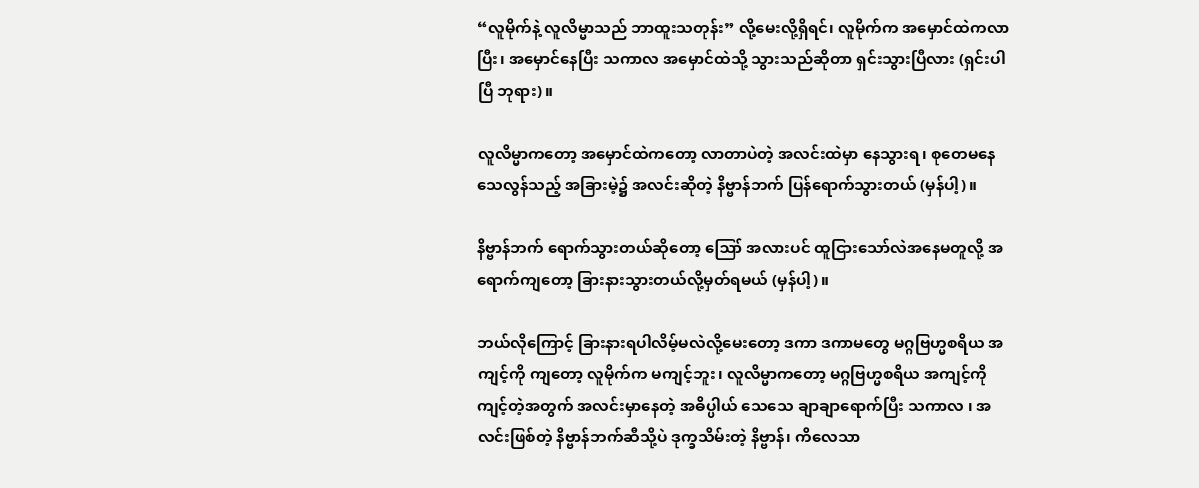“လူမိုက်နဲ့ လူလိမ္မာသည် ဘာထူးသတုန်း” လို့မေးလို့ရှိရင်၊ လူမိုက်က အမှောင်ထဲကလာပြီး၊ အမှောင်နေပြီး သကာလ အမှောင်ထဲသို့ သွားသည်ဆိုတာ ရှင်းသွားပြီလား (ရှင်းပါပြီ ဘုရား)။

လူလိမ္မာကတော့ အမှောင်ထဲကတော့ လာတာပဲတဲ့ အလင်းထဲမှာ နေသွားရ၊ စုတေမနေ သေလွန်သည့် အခြားမဲ့၌ အလင်းဆိုတဲ့ နိဗ္ဗာန်ဘက် ပြန်ရောက်သွားတယ် (မှန်ပါ့)။

နိဗ္ဗာန်ဘက် ရောက်သွားတယ်ဆိုတော့ ဪ အလားပင် ထူငြားသော်လဲအနေမတူလို့ အရောက်ကျတော့ ခြားနားသွားတယ်လို့မှတ်ရမယ် (မှန်ပါ့)။

ဘယ်လိုကြောင့် ခြားနားရပါလိမ့်မလဲလို့မေးတော့ ဒကာ ဒကာမတွေ မဂ္ဂဗြဟ္မစရိယ အကျင့်ကို ကျတော့ လူမိုက်က မကျင့်ဘူး၊ လူလိမ္မာကတော့ မဂ္ဂဗြဟ္မစရိယ အကျင့်ကိုကျင့်တဲ့အတွက် အလင်းမှာနေတဲ့ အဓိပ္ပါယ် သေသေ ချာချာရောက်ပြီး သကာလ ၊ အလင်းဖြစ်တဲ့ နိဗ္ဗာန်ဘက်ဆီသို့ပဲ ဒုက္ခသိမ်းတဲ့ နိဗ္ဗာန်၊ ကိလေသာ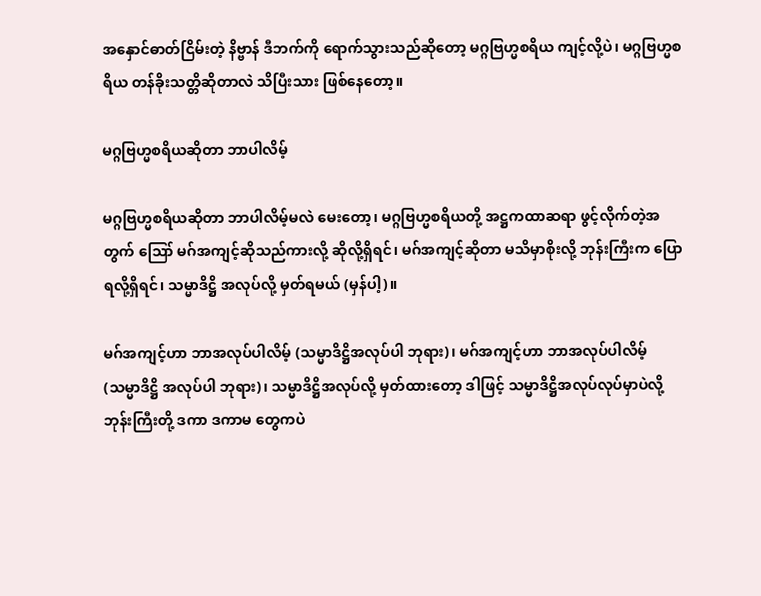အနှောင်ဓာတ်ငြိမ်းတဲ့ နိဗ္ဗာန် ဒီဘက်ကို ရောက်သွားသည်ဆိုတော့ မဂ္ဂဗြဟ္မစရိယ ကျင့်လို့ပဲ၊ မဂ္ဂဗြဟ္မစရိယ တန်ခိုးသတ္တိဆိုတာလဲ သိပြီးသား ဖြစ်နေတော့။

မဂ္ဂဗြဟ္မစရိယဆိုတာ ဘာပါလိမ့်

မဂ္ဂဗြဟ္မစရိယဆိုတာ ဘာပါလိမ့်မလဲ မေးတော့၊ မဂ္ဂဗြဟ္မစရိယတို့ အဋ္ဌကထာဆရာ ဖွင့်လိုက်တဲ့အတွက် ဪ မဂ်အကျင့်ဆိုသည်ကားလို့ ဆိုလို့ရှိရင်၊ မဂ်အကျင့်ဆိုတာ မသိမှာစိုးလို့ ဘုန်းကြီးက ပြောရလို့ရှိရင်၊ သမ္မာဒိဋ္ဌိ အလုပ်လို့ မှတ်ရမယ် (မှန်ပါ့)။

မဂ်အကျင့်ဟာ ဘာအလုပ်ပါလိမ့် (သမ္မာဒိဋ္ဌိအလုပ်ပါ ဘုရား)၊ မဂ်အကျင့်ဟာ ဘာအလုပ်ပါလိမ့် (သမ္မာဒိဋ္ဌိ အလုပ်ပါ ဘုရား)၊ သမ္မာဒိဋ္ဌိအလုပ်လို့ မှတ်ထားတော့ ဒါဖြင့် သမ္မာဒိဋ္ဌိအလုပ်လုပ်မှာပဲလို့ ဘုန်းကြီးတို့ ဒကာ ဒကာမ တွေကပဲ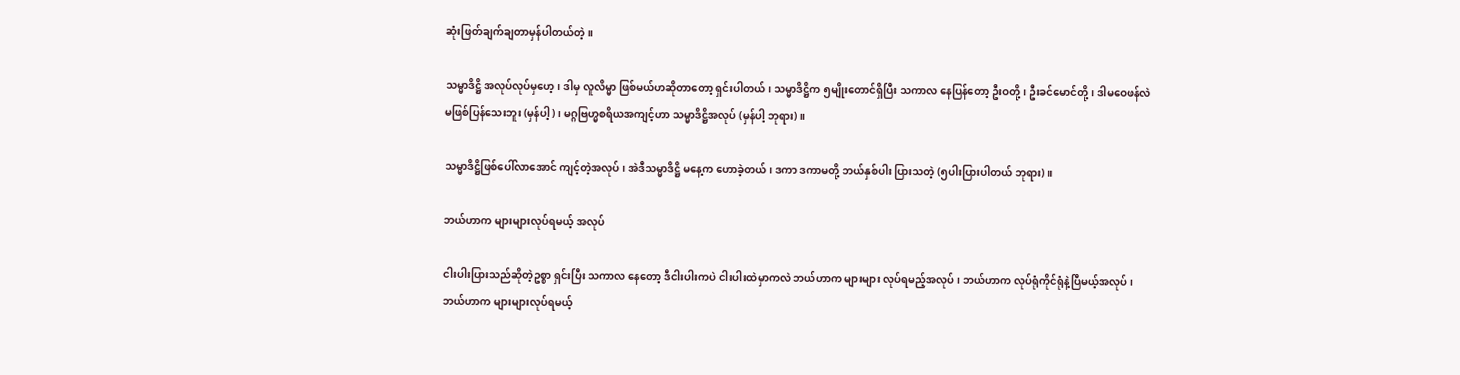ဆုံးဖြတ်ချက်ချတာမှန်ပါတယ်တဲ့။

သမ္မာဒိဋ္ဌိ အလုပ်လုပ်မှဟေ့၊ ဒါမှ လူလိမ္မာ ဖြစ်မယ်ဟဆိုတာတော့ ရှင်းပါတယ်၊ သမ္မာဒိဋ္ဌိက ၅မျိုးတောင်ရှိပြီး သကာလ နေပြန်တော့ ဦးဝတို့၊ ဦးခင်မောင်တို့၊ ဒါမဝေဖန်လဲ မဖြစ်ပြန်သေးဘူး (မှန်ပါ့)၊ မဂ္ဂဗြဟ္မစရိယအကျင့်ဟာ သမ္မာဒိဋ္ဌိအလုပ် (မှန်ပါ့ ဘုရား)။

သမ္မာဒိဋ္ဌိဖြစ်ပေါ်လာအောင် ကျင့်တဲ့အလုပ်၊ အဲဒီသမ္မာဒိဋ္ဌိ မနေ့က ဟောခဲ့တယ်၊ ဒကာ ဒကာမတို့ ဘယ်နှစ်ပါး ပြားသတဲ့ (၅ပါးပြားပါတယ် ဘုရား)။

ဘယ်ဟာက များများလုပ်ရမယ့် အလုပ်

ငါးပါးပြားသည်ဆိုတဲ့ဥစ္စာ ရှင်းပြီး သကာလ နေတော့ ဒီငါးပါးကပဲ ငါးပါးထဲမှာကလဲ ဘယ်ဟာက များများ လုပ်ရမည့်အလုပ်၊ ဘယ်ဟာက လုပ်ရုံကိုင်ရုံနဲ့ပြီမယ့်အလုပ်၊ ဘယ်ဟာက များများလုပ်ရမယ့်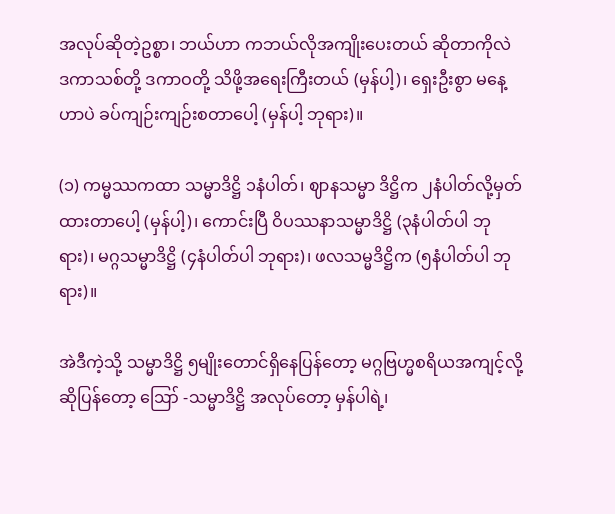အလုပ်ဆိုတဲ့ဥစ္စာ၊ ဘယ်ဟာ ကဘယ်လိုအကျိုးပေးတယ် ဆိုတာကိုလဲ ဒကာသစ်တို့ ဒကာဝတို့ သိဖို့အရေးကြီးတယ် (မှန်ပါ့)၊ ရှေးဦးစွာ မနေ့ဟာပဲ ခပ်ကျဉ်းကျဉ်းစတာပေါ့ (မှန်ပါ့ ဘုရား)။

(၁) ကမ္မဿကထာ သမ္မာဒိဋ္ဌိ ၁နံပါတ်၊ ဈာနသမ္မာ ဒိဋ္ဌိက ၂နံပါတ်လို့မှတ်ထားတာပေါ့ (မှန်ပါ့)၊ ကောင်းပြီ ဝိပဿနာသမ္မာဒိဋ္ဌိ (၃နံပါတ်ပါ ဘုရား)၊ မဂ္ဂသမ္မာဒိဋ္ဌိ (၄နံပါတ်ပါ ဘုရား)၊ ဖလသမ္မဒိဋ္ဌိက (၅နံပါတ်ပါ ဘုရား)။

အဲဒီကဲ့သို့ သမ္မာဒိဋ္ဌိ ၅မျိုးတောင်ရှိနေပြန်တော့ မဂ္ဂဗြဟ္မစရိယအကျင့်လို့ ဆိုပြန်တော့ ဪ -သမ္မာဒိဋ္ဌိ အလုပ်တော့ မှန်ပါရဲ့၊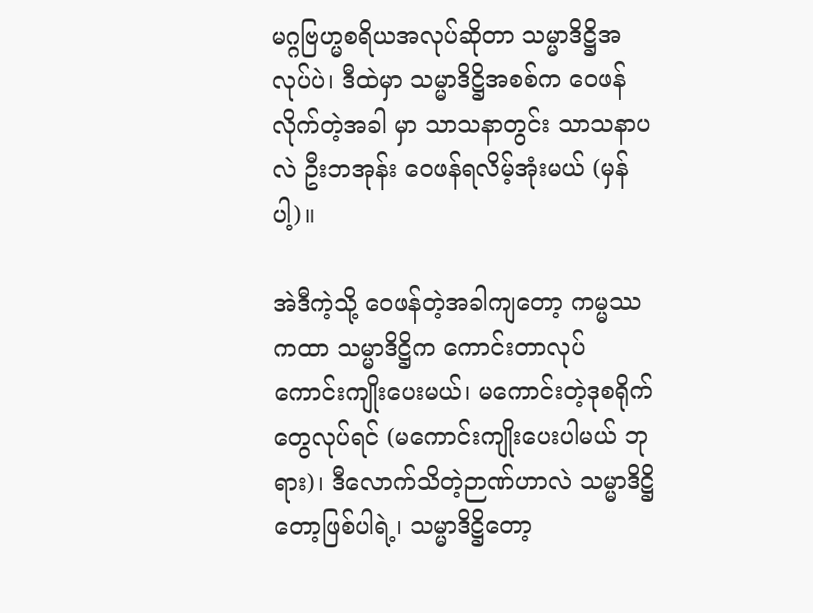မဂ္ဂဗြဟ္မစရိယအလုပ်ဆိုတာ သမ္မာဒိဋ္ဌိအလုပ်ပဲ၊ ဒီထဲမှာ သမ္မာဒိဋ္ဌိအစစ်က ဝေဖန်လိုက်တဲ့အခါ မှာ သာသနာတွင်း သာသနာပလဲ ဦးဘအုန်း ဝေဖန်ရလိမ့်အုံးမယ် (မှန်ပါ့)။

အဲဒီကဲ့သို့ ဝေဖန်တဲ့အခါကျတော့ ကမ္မဿကထာ သမ္မာဒိဋ္ဌိက ကောင်းတာလုပ် ကောင်းကျိုးပေးမယ်၊ မကောင်းတဲ့ဒုစရိုက်တွေလုပ်ရင် (မကောင်းကျိုးပေးပါမယ် ဘုရား)၊ ဒီလောက်သိတဲ့ဉာဏ်ဟာလဲ သမ္မာဒိဋ္ဌိတော့ဖြစ်ပါရဲ့၊ သမ္မာဒိဋ္ဌိတော့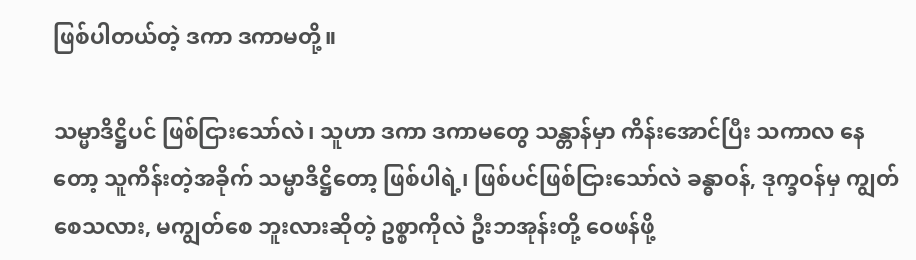ဖြစ်ပါတယ်တဲ့ ဒကာ ဒကာမတို့။

သမ္မာဒိဋ္ဌိပင် ဖြစ်ငြားသော်လဲ၊ သူဟာ ဒကာ ဒကာမတွေ သန္တာန်မှာ ကိန်းအောင်ပြီး သကာလ နေတော့ သူကိန်းတဲ့အခိုက် သမ္မာဒိဋ္ဌိတော့ ဖြစ်ပါရဲ့၊ ဖြစ်ပင်ဖြစ်ငြားသော်လဲ ခန္ဓာဝန်, ဒုက္ခဝန်မှ ကျွတ်စေသလား, မကျွတ်စေ ဘူးလားဆိုတဲ့ ဥစ္စာကိုလဲ ဦးဘအုန်းတို့ ဝေဖန်ဖို့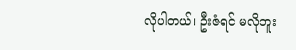လိုပါတယ်၊ ဦးဇံရင် မလိုဘူး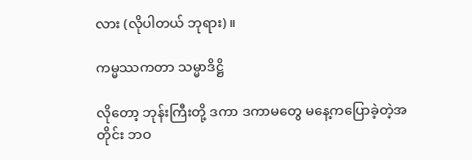လား (လိုပါတယ် ဘုရား)။

ကမ္မဿကတာ သမ္မာဒိဋ္ဌိ

လိုတော့ ဘုန်းကြီးတို့ ဒကာ ဒကာမတွေ မနေ့ကပြောခဲ့တဲ့အတိုင်း ဘဝ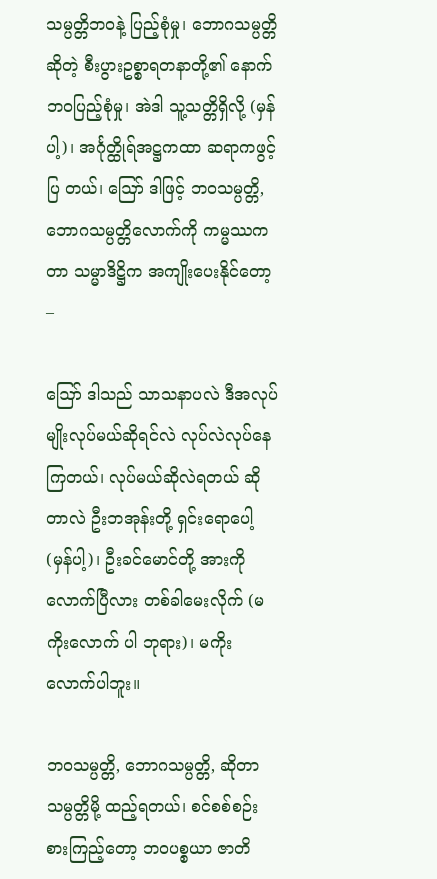သမ္ပတ္တိဘဝနဲ့ ပြည့်စုံမှု၊ ဘောဂသမ္ပတ္တိ ဆိုတဲ့ စီးပွားဥစ္စာရတနာတို့၏ နောက်ဘဝပြည့်စုံမှု၊ အဲဒါ သူ့သတ္တိရှိလို့ (မှန်ပါ့)၊ အင်္ဂုတ္ထိုရ်အဋ္ဌကထာ ဆရာကဖွင့်ပြ တယ်၊ ဪ ဒါဖြင့် ဘဝသမ္ပတ္တိ, ဘောဂသမ္ပတ္တိလောက်ကို ကမ္မဿကတာ သမ္မာဒိဋ္ဌိက အကျိုးပေးနိုင်တော့ –

ဪ ဒါသည် သာသနာပလဲ ဒီအလုပ်မျိုးလုပ်မယ်ဆိုရင်လဲ လုပ်လဲလုပ်နေကြတယ်၊ လုပ်မယ်ဆိုလဲရတယ် ဆိုတာလဲ ဦးဘအုန်းတို့ ရှင်းရောပေါ့ (မှန်ပါ့)၊ ဦးခင်မောင်တို့ အားကိုလောက်ပြီလား တစ်ခါမေးလိုက် (မကိုးလောက် ပါ ဘုရား)၊ မကိုးလောက်ပါဘူး။

ဘဝသမ္ပတ္တိ, ဘောဂသမ္ပတ္တိ, ဆိုတာ သမ္ပတ္တိမို့ ထည့်ရတယ်၊ စင်စစ်စဉ်းစားကြည့်တော့ ဘဝပစ္စယာ ဇာတိ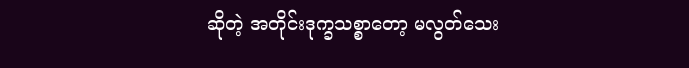ဆိုတဲ့ အတိုင်းဒုက္ခသစ္စာတော့ မလွတ်သေး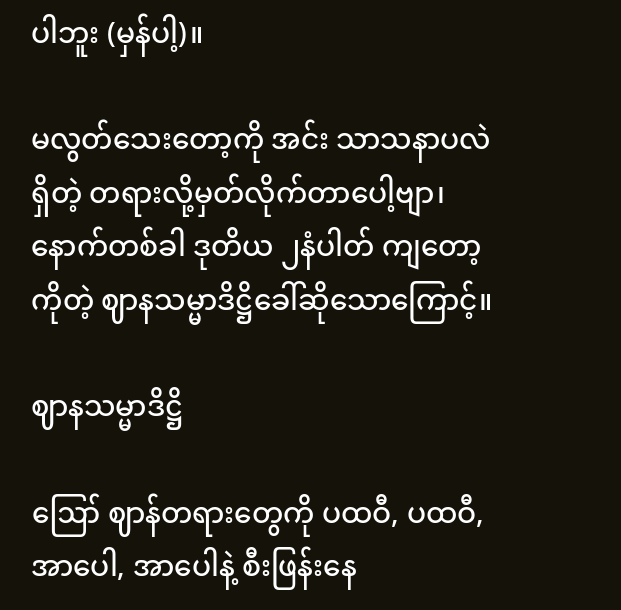ပါဘူး (မှန်ပါ့)။

မလွတ်သေးတော့ကို အင်း သာသနာပလဲရှိတဲ့ တရားလို့မှတ်လိုက်တာပေါ့ဗျာ၊ နောက်တစ်ခါ ဒုတိယ ၂နံပါတ် ကျတော့ကိုတဲ့ ဈာနသမ္မာဒိဋ္ဌိခေါ်ဆိုသောကြောင့်။

ဈာနသမ္မာဒိဋ္ဌိ

ဪ ဈာန်တရားတွေကို ပထဝီ, ပထဝီ, အာပေါ, အာပေါနဲ့ စီးဖြန်းနေ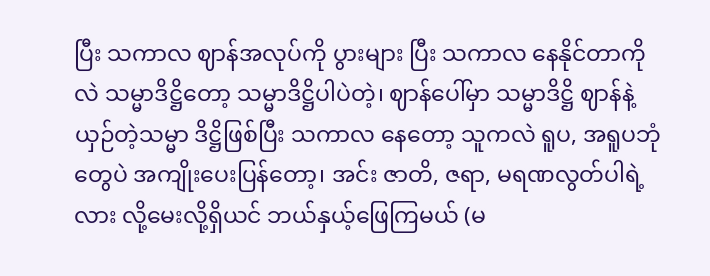ပြီး သကာလ ဈာန်အလုပ်ကို ပွားများ ပြီး သကာလ နေနိုင်တာကိုလဲ သမ္မာဒိဋ္ဌိတော့ သမ္မာဒိဋ္ဌိပါပဲတဲ့၊ ဈာန်ပေါ်မှာ သမ္မာဒိဋ္ဌိ ဈာန်နဲ့ ယှဉ်တဲ့သမ္မာ ဒိဋ္ဌိဖြစ်ပြီး သကာလ နေတော့ သူကလဲ ရူပ, အရူပဘုံတွေပဲ အကျိုးပေးပြန်တော့၊ အင်း ဇာတိ, ဇရာ, မရဏလွတ်ပါရဲ့လား လို့မေးလို့ရှိယင် ဘယ်နှယ့်ဖြေကြမယ် (မ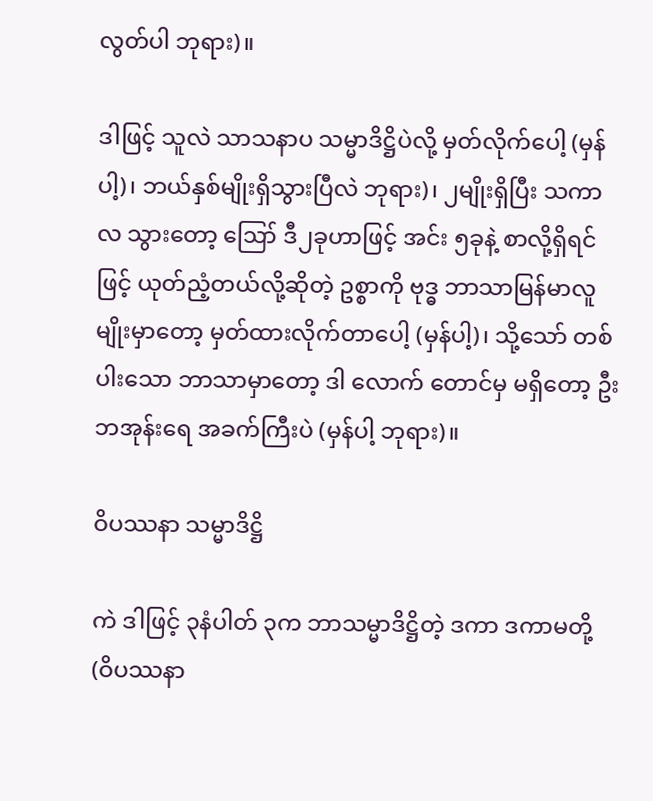လွတ်ပါ ဘုရား)။

ဒါဖြင့် သူလဲ သာသနာပ သမ္မာဒိဋ္ဌိပဲလို့ မှတ်လိုက်ပေါ့ (မှန်ပါ့)၊ ဘယ်နှစ်မျိုးရှိသွားပြီလဲ ဘုရား)၊ ၂မျိုးရှိပြီး သကာလ သွားတော့ ဪ ဒီ၂ခုဟာဖြင့် အင်း ၅ခုနဲ့ စာလို့ရှိရင်ဖြင့် ယုတ်ညံ့တယ်လို့ဆိုတဲ့ ဥစ္စာကို ဗုဒ္ဓ ဘာသာမြန်မာလူမျိုးမှာတော့ မှတ်ထားလိုက်တာပေါ့ (မှန်ပါ့)၊ သို့သော် တစ်ပါးသော ဘာသာမှာတော့ ဒါ လောက် တောင်မှ မရှိတော့ ဦးဘအုန်းရေ အခက်ကြီးပဲ (မှန်ပါ့ ဘုရား)။

ဝိပဿနာ သမ္မာဒိဋ္ဌိ

ကဲ ဒါဖြင့် ၃နံပါတ် ၃က ဘာသမ္မာဒိဋ္ဌိတဲ့ ဒကာ ဒကာမတို့ (ဝိပဿနာ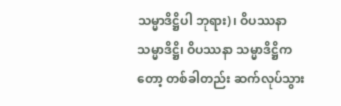သမ္မာဒိဋ္ဌိပါ ဘုရား)၊ ဝိပဿနာ သမ္မာဒိဋ္ဌိ၊ ဝိပဿနာ သမ္မာဒိဋ္ဌိကတော့ တစ်ခါတည်း ဆက်လုပ်သွား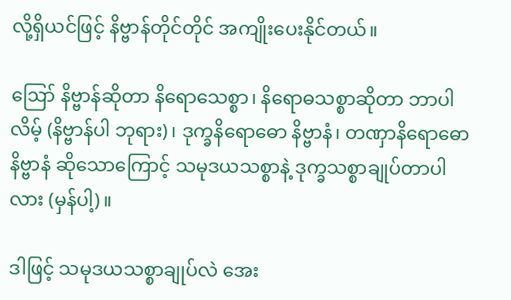လို့ရှိယင်ဖြင့် နိဗ္ဗာန်တိုင်တိုင် အကျိုးပေးနိုင်တယ်။

ဪ နိဗ္ဗာန်ဆိုတာ နိရောသေစ္စာ၊ နိရောဓသစ္စာဆိုတာ ဘာပါလိမ့် (နိဗ္ဗာန်ပါ ဘုရား)၊ ဒုက္ခနိရောဓော နိဗ္ဗာနံ၊ တဏှာနိရောဓော နိဗ္ဗာနံ ဆိုသောကြောင့် သမုဒယသစ္စာနဲ့ ဒုက္ခသစ္စာချုပ်တာပါလား (မှန်ပါ့)။

ဒါဖြင့် သမုဒယသစ္စာချုပ်လဲ အေး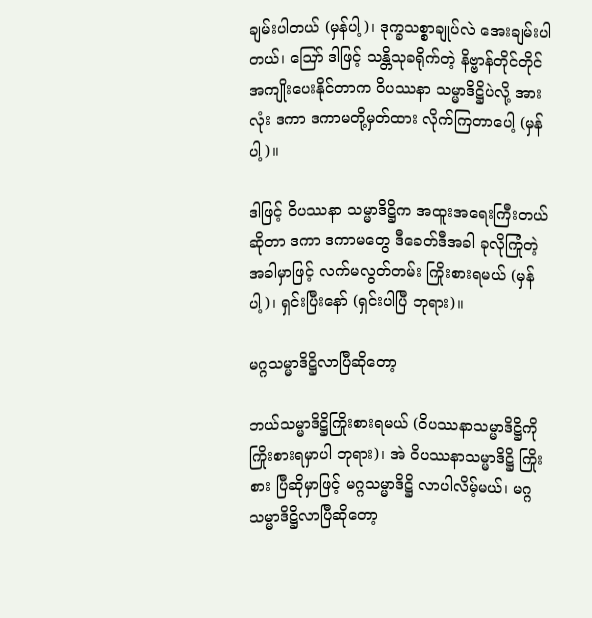ချမ်းပါတယ် (မှန်ပါ့)၊ ဒုက္ခသစ္စာချုပ်လဲ အေးချမ်းပါတယ်၊ ဪ ဒါဖြင့် သန္တိသုခရိုက်တဲ့ နိဗ္ဗာန်တိုင်တိုင် အကျိုးပေးနိုင်တာက ဝိပဿနာ သမ္မာဒိဋ္ဌိပဲလို့ အားလုံး ဒကာ ဒကာမတို့မှတ်ထား လိုက်ကြတာပေါ့ (မှန်ပါ့)။

ဒါဖြင့် ဝိပဿနာ သမ္မာဒိဋ္ဌိက အထူးအရေးကြီးတယ်ဆိုတာ ဒကာ ဒကာမတွေ ဒီခေတ်ဒီအခါ ခုလိုကြုံတဲ့ အခါမှာဖြင့် လက်မလွတ်တမ်း ကြိုးစားရမယ် (မှန်ပါ့)၊ ရှင်းပြီးနော် (ရှင်းပါပြီ ဘုရား)။

မဂ္ဂသမ္မာဒိဋ္ဌိလာပြီဆိုတော့

ဘယ်သမ္မာဒိဋ္ဌိကြိုးစားရမယ် (ဝိပဿနာသမ္မာဒိဋ္ဌိကို ကြိုးစားရမှာပါ ဘုရား)၊ အဲ ဝိပဿနာသမ္မာဒိဋ္ဌိ ကြိုးစား ပြီဆိုမှာဖြင့် မဂ္ဂသမ္မာဒိဋ္ဌိ လာပါလိမ့်မယ်၊ မဂ္ဂသမ္မာဒိဋ္ဌိလာပြီဆိုတော့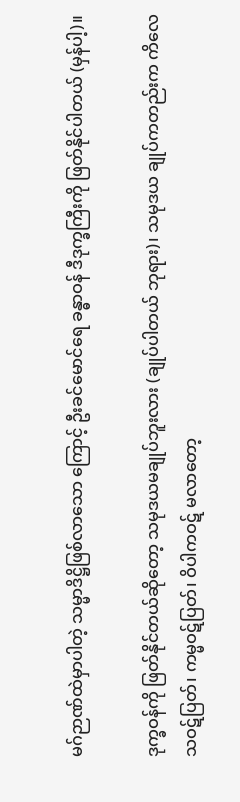မဂ်ဉာဏ်ထဲမှာပါတဲ့ သမ္မာဒိဋ္ဌိဖြစ်လာသော ကြောင့် ဦးခင်မောင်ရေ ခန္ဓာဝန် ဒီဒုက္ခကြီးကို ဖြတ်နိုင်ပါတယ် (မှန်ပါ့)။

ဒုက္ခဝန်ကို ဖြတ်နိုင်တယ်ဆိုတော့ သမုဒယမချုပ်ဘူးလား (ချုပ်ပါတယ် ဘုရား)၊ သမုဒယ ချုပ်ကတည်းက ကိလေသဝဋ်ပြတ်၊ ကမ္မဝဋ်ပြတ်၊ ဝိပါကဝဋ် မလာတော့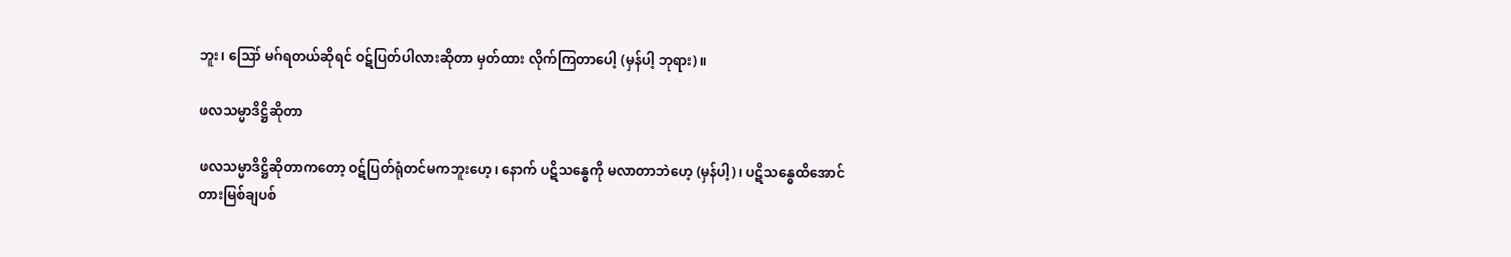ဘူး၊ ဪ မဂ်ရတယ်ဆိုရင် ဝဋ်ပြတ်ပါလားဆိုတာ မှတ်ထား လိုက်ကြတာပေါ့ (မှန်ပါ့ ဘုရား)။

ဖလသမ္မာဒိဋ္ဌိဆိုတာ

ဖလသမ္မာဒိဋ္ဌိဆိုတာကတော့ ဝဋ်ပြတ်ရုံတင်မကဘူးဟေ့၊ နောက် ပဋိသန္ဓေကို မလာတာဘဲဟေ့ (မှန်ပါ့)၊ ပဋိသန္ဓေထိအောင် တားမြစ်ချပစ်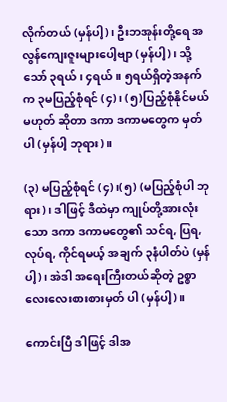လိုက်တယ် (မှန်ပါ့)၊ ဦးဘအုန်းတို့ရေ အလွန်ကျေးဇူးများပေါ့ဗျာ (မှန်ပါ့)၊ သို့သော် ၃ရယ်၊ ၄ရယ်။ ၅ရယ်ရှိတဲ့အနက်က ၃မပြည့်စုံရင် (၄)၊ (၅)ပြည့်စုံနိုင်မယ် မဟုတ် ဆိုတာ ဒကာ ဒကာမတွေက မှတ်ပါ (မှန်ပါ့ ဘုရား)။

(၃) မပြည့်စုံရင် (၄)၊(၅) (မပြည့်စုံပါ ဘုရား)၊ ဒါဖြင့် ဒီထဲမှာ ကျုပ်တို့အားလုံးသော ဒကာ ဒကာမတွေ၏ သင်ရ, ပြရ, လုပ်ရ, ကိုင်ရမယ့် အချက် ၃နံပါတ်ပဲ (မှန်ပါ့)၊ အဲဒါ အရေးကြီးတယ်ဆိုတဲ့ ဥစ္စာ လေးလေးစားစားမှတ် ပါ (မှန်ပါ့)။

ကောင်းပြီ ဒါဖြင့် ဒါအ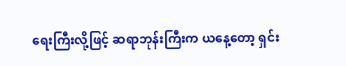ရေးကြီးလို့ဖြင့် ဆရာဘုန်းကြီးက ယနေ့တော့ ရှင်း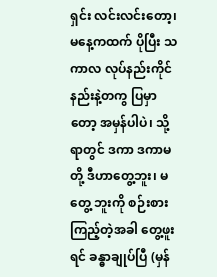ရှင်း လင်းလင်းတော့၊ မနေ့ကထက် ပိုပြီး သကာလ လုပ်နည်းကိုင်နည်းနဲ့တကွ ပြမှာတော့ အမှန်ပါပဲ၊ သို့ရာတွင် ဒကာ ဒကာမတို့ ဒီဟာတွေ့ဘူး၊ မတွေ့ ဘူးကို စဉ်းစားကြည့်တဲ့အခါ တွေ့ဖူးရင် ခန္ဓာချုပ်ပြီ (မှန်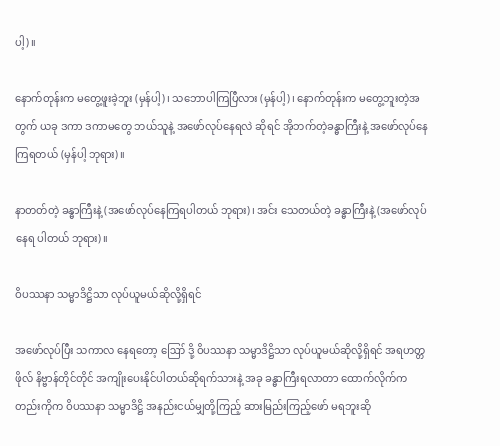ပါ့)။

နောက်တုန်းက မတွေ့ဖူးခဲ့ဘူး (မှန်ပါ့)၊ သဘောပါကြပြီလား (မှန်ပါ့)၊ နောက်တုန်းက မတွေ့ဘူးတဲ့အတွက် ယခု ဒကာ ဒကာမတွေ ဘယ်သူနဲ့ အဖော်လုပ်နေရလဲ ဆိုရင် အိုဘက်တဲ့ခန္ဓာကြီးနဲ့ အဖော်လုပ်နေကြရတယ် (မှန်ပါ့ ဘုရား)။

နာတတ်တဲ့ ခန္ဓာကြီးနဲ့ (အဖော်လုပ်နေကြရပါတယ် ဘုရား)၊ အင်း သေတယ်တဲ့ ခန္ဓာကြီးနဲ့ (အဖော်လုပ်နေရ ပါတယ် ဘုရား)။

ဝိပဿနာ သမ္မာဒိဋ္ဌိသာ လုပ်ယူမယ်ဆိုလို့ရှိရင်

အဖော်လုပ်ပြီး သကာလ နေရတော့ ဪ ဒို့ ဝိပဿနာ သမ္မာဒိဋ္ဌိသာ လုပ်ယူမယ်ဆိုလို့ရှိရင် အရဟတ္တဖိုလ် နိဗ္ဗာန်တိုင်တိုင် အကျိုးပေးနိုင်ပါတယ်ဆိုရက်သားနဲ့ အခု ခန္ဓာကြီးရလာတာ ထောက်လိုက်ကတည်းကိုက ဝိပဿနာ သမ္မာဒိဋ္ဌိ အနည်းငယ်မျှတို့ကြည့် ဆားမြည်းကြည့်ဖော် မရဘူးဆို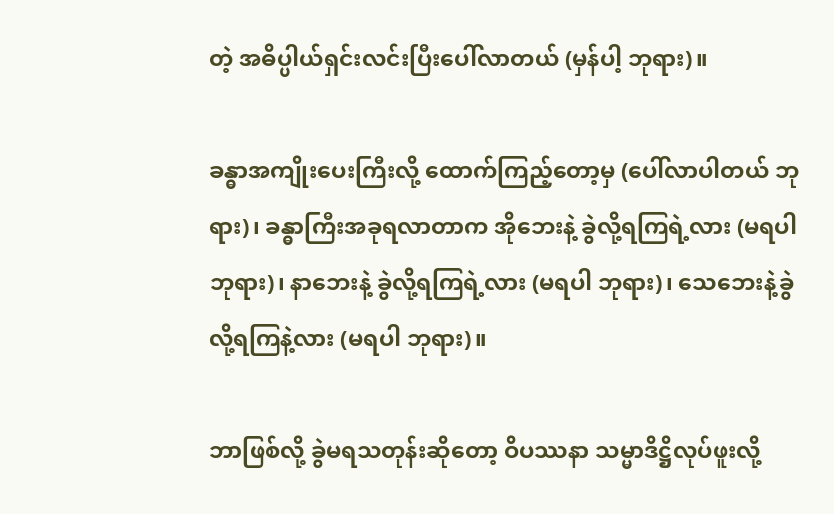တဲ့ အဓိပ္ပါယ်ရှင်းလင်းပြီးပေါ်လာတယ် (မှန်ပါ့ ဘုရား)။

ခန္ဓာအကျိုးပေးကြီးလို့ ထောက်ကြည့်တော့မှ (ပေါ်လာပါတယ် ဘုရား)၊ ခန္ဓာကြီးအခုရလာတာက အိုဘေးနဲ့ ခွဲလို့ရကြရဲ့လား (မရပါ ဘုရား)၊ နာဘေးနဲ့ ခွဲလို့ရကြရဲ့လား (မရပါ ဘုရား)၊ သေဘေးနဲ့ခွဲလို့ရကြနဲ့လား (မရပါ ဘုရား)။

ဘာဖြစ်လို့ ခွဲမရသတုန်းဆိုတော့ ဝိပဿနာ သမ္မာဒိဋ္ဌိလုပ်ဖူးလို့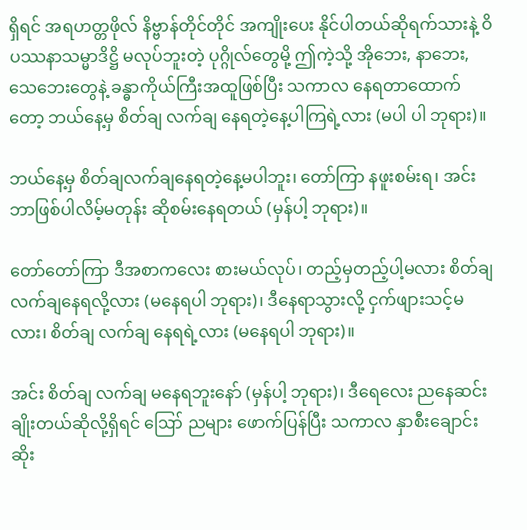ရှိရင် အရဟတ္တဖိုလ် နိဗ္ဗာန်တိုင်တိုင် အကျိုးပေး နိုင်ပါတယ်ဆိုရက်သားနဲ့ ဝိပဿနာသမ္မာဒိဋ္ဌိ မလုပ်ဘူးတဲ့ ပုဂ္ဂိုလ်တွေမို့ ဤကဲ့သို့ အိုဘေး, နာဘေး, သေဘေးတွေနဲ့ ခန္ဓာကိုယ်ကြီးအထူဖြစ်ပြီး သကာလ နေရတာထောက်တော့ ဘယ်နေ့မှ စိတ်ချ လက်ချ နေရတဲ့နေ့ပါကြရဲ့လား (မပါ ပါ ဘုရား)။

ဘယ်နေ့မှ စိတ်ချလက်ချနေရတဲ့နေ့မပါဘူး၊ တော်ကြာ နဖူးစမ်းရ၊ အင်း ဘာဖြစ်ပါလိမ့်မတုန်း ဆိုစမ်းနေရတယ် (မှန်ပါ့ ဘုရား)။

တော်တော်ကြာ ဒီအစာကလေး စားမယ်လုပ်၊ တည့်မှတည့်ပါ့မလား စိတ်ချ လက်ချနေရလို့လား (မနေရပါ ဘုရား)၊ ဒီနေရာသွားလို့ ငှက်ဖျားသင့်မလား၊ စိတ်ချ လက်ချ နေရရဲ့လား (မနေရပါ ဘုရား)။

အင်း စိတ်ချ လက်ချ မနေရဘူးနော် (မှန်ပါ့ ဘုရား)၊ ဒီရေလေး ညနေဆင်းချိုးတယ်ဆိုလို့ရှိရင် ဪ ညများ ဖောက်ပြန်ပြီး သကာလ နှာစီးချောင်းဆိုး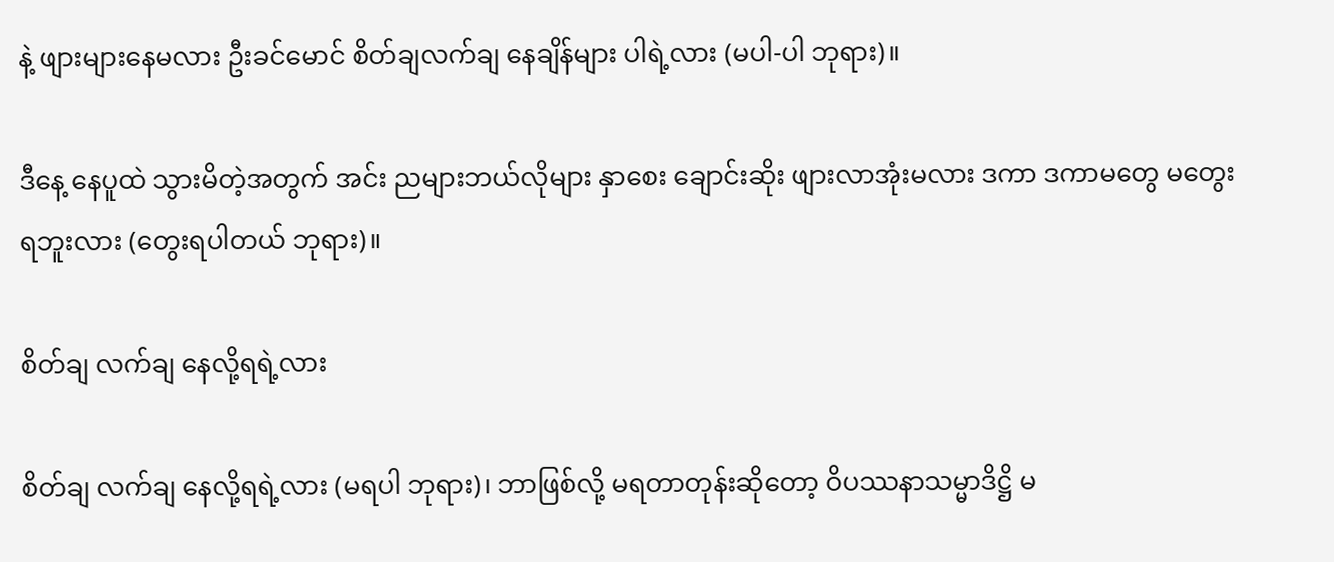နဲ့ ဖျားများနေမလား ဦးခင်မောင် စိတ်ချလက်ချ နေချိန်များ ပါရဲ့လား (မပါ-ပါ ဘုရား)။

ဒီနေ့ နေပူထဲ သွားမိတဲ့အတွက် အင်း ညများဘယ်လိုများ နှာစေး ချောင်းဆိုး ဖျားလာအုံးမလား ဒကာ ဒကာမတွေ မတွေးရဘူးလား (တွေးရပါတယ် ဘုရား)။

စိတ်ချ လက်ချ နေလို့ရရဲ့လား

စိတ်ချ လက်ချ နေလို့ရရဲ့လား (မရပါ ဘုရား)၊ ဘာဖြစ်လို့ မရတာတုန်းဆိုတော့ ဝိပဿနာသမ္မာဒိဋ္ဌိ မ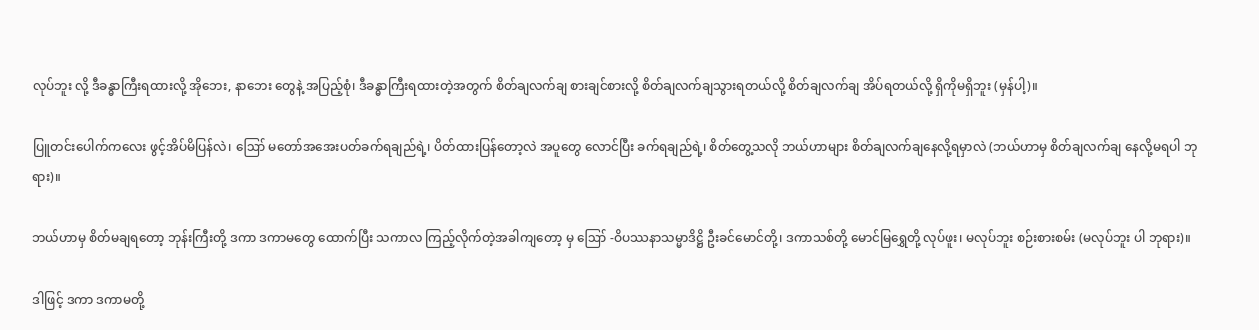လုပ်ဘူး လို့ ဒီခန္ဓာကြီးရထားလို့ အိုဘေး, နာဘေး တွေနဲ့ အပြည့်စုံ၊ ဒီခန္ဓာကြီးရထားတဲ့အတွက် စိတ်ချလက်ချ စားချင်စားလို့ စိတ်ချလက်ချသွားရတယ်လို့ စိတ်ချလက်ချ အိပ်ရတယ်လို့ ရှိကိုမရှိဘူး (မှန်ပါ့)။

ပြူတင်းပေါက်ကလေး ဖွင့်အိပ်မိပြန်လဲ၊ ဪ မတော်အအေးပတ်ခက်ရချည်ရဲ့၊ ပိတ်ထားပြန်တော့လဲ အပူတွေ လောင်ပြီး ခက်ရချည်ရဲ့၊ စိတ်တွေ့သလို ဘယ်ဟာများ စိတ်ချလက်ချနေလို့ရမှာလဲ (ဘယ်ဟာမှ စိတ်ချလက်ချ နေလို့မရပါ ဘုရား)။

ဘယ်ဟာမှ စိတ်မချရတော့ ဘုန်းကြီးတို့ ဒကာ ဒကာမတွေ ထောက်ပြီး သကာလ ကြည့်လိုက်တဲ့အခါကျတော့ မှ ဪ -ဝိပဿနာသမ္မာဒိဋ္ဌိ ဦးခင်မောင်တို့၊ ဒကာသစ်တို့ မောင်မြရွှေတို့ လုပ်ဖူး၊ မလုပ်ဘူး စဉ်းစားစမ်း (မလုပ်ဘူး ပါ ဘုရား)။

ဒါဖြင့် ဒကာ ဒကာမတို့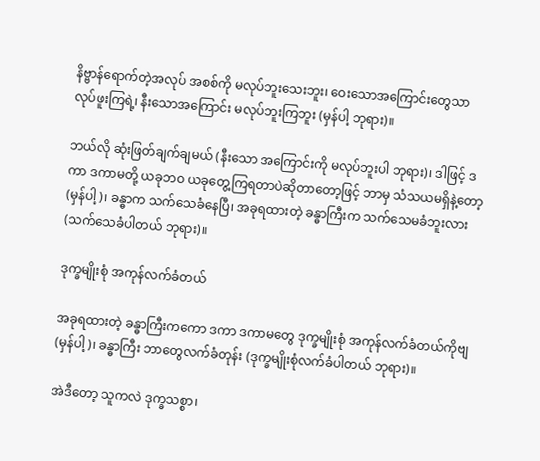နိဗ္ဗာန်ရောက်တဲ့အလုပ် အစစ်ကို မလုပ်ဘူးသေးဘူး၊ ဝေးသောအကြောင်းတွေသာ လုပ်ဖူးကြရဲ့၊ နီးသောအကြောင်း မလုပ်ဘူးကြဘူး (မှန်ပါ့ ဘုရား)။

ဘယ်လို ဆုံးဖြတ်ချက်ချမယ် (နီးသော အကြောင်းကို မလုပ်ဘူးပါ ဘုရား)၊ ဒါဖြင့် ဒကာ ဒကာမတို့ ယခုဘဝ ယခုတွေ့ကြရတာပဲဆိုတာတော့ဖြင့် ဘာမှ သံသယမရှိနဲ့တော့ (မှန်ပါ့)၊ ခန္ဓာက သက်သေခံနေပြီ၊ အခုရထားတဲ့ ခန္ဓာကြီးက သက်သေမခံဘူးလား (သက်သေခံပါတယ် ဘုရား)။

ဒုက္ခမျိုးစုံ အကုန်လက်ခံတယ်

အခုရထားတဲ့ ခန္ဓာကြီးကကော ဒကာ ဒကာမတွေ ဒုက္ခမျိုးစုံ အကုန်လက်ခံတယ်ကိုဗျ (မှန်ပါ့)၊ ခန္ဓာကြီး ဘာတွေလက်ခံတုန်း (ဒုက္ခမျိုးစုံလက်ခံပါတယ် ဘုရား)။

အဲဒီတော့ သူကလဲ ဒုက္ခသစ္စာ၊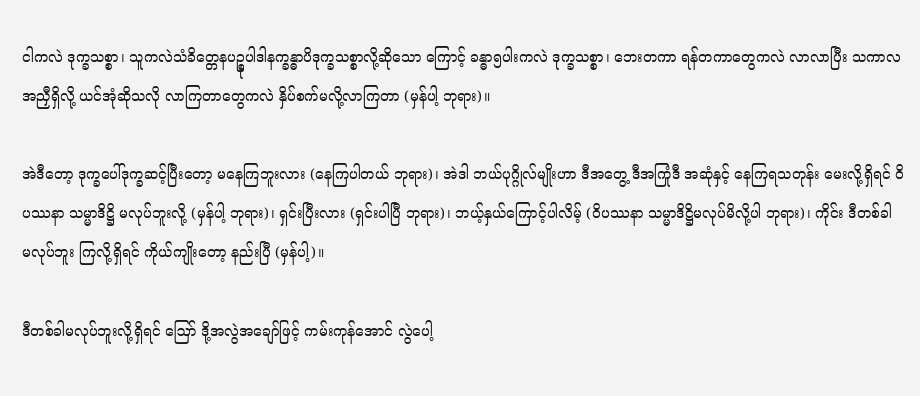ငါကလဲ ဒုက္ခသစ္စာ၊ သူကလဲသံခိတ္တေနပဉ္စုပါဒါနက္ခန္ဓာပိဒုက္ခသစ္စာလို့ဆိုသော ကြောင့် ခန္ဓာ၅ပါးကလဲ ဒုက္ခသစ္စာ၊ ဘေးတကာ ရန်တကာတွေကလဲ လာလာပြီး သကာလ အညှီရှိလို့ ယင်အုံဆိုသလို လာကြတာတွေကလဲ နှိပ်စက်မလို့လာကြတာ (မှန်ပါ့ ဘုရား)။

အဲဒီတော့ ဒုက္ခပေါ်ဒုက္ခဆင့်ပြီးတော့ မနေကြဘူးလား (နေကြပါတယ် ဘုရား)၊ အဲဒါ ဘယ်ပုဂ္ဂိုလ်မျိုးဟာ ဒီအတွေ့ ဒီအကြုံဒီ အဆုံနှင့် နေကြရသတုန်း မေးလို့ရှိရင် ဝိပဿနာ သမ္မာဒိဋ္ဌိ မလုပ်ဘူးလို့ (မှန်ပါ့ ဘုရား)၊ ရှင်းပြီးလား (ရှင်းပါပြီ ဘုရား)၊ ဘယ့်နှယ်ကြောင့်ပါလိမ့် (ဝိပဿနာ သမ္မာဒိဋ္ဌိမလုပ်မိလို့ပါ ဘုရား)၊ ကိုင်း ဒီတစ်ခါ မလုပ်ဘူး ကြလို့ရှိရင် ကိုယ်ကျိုးတော့ နည်းပြီ (မှန်ပါ့)။

ဒီတစ်ခါမလုပ်ဘူးလို့ရှိရင် ဪ ဒို့အလွဲအချော်ဖြင့် ကမ်းကုန်အောင် လွဲပေါ့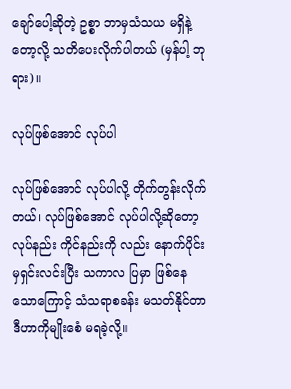ချော်ပေါ့ဆိုတဲ့ ဥစ္စာ ဘာမှသံသယ မရှိနဲ့တော့လို့ သတိပေးလိုက်ပါတယ် (မှန်ပါ့ ဘုရား)။

လုပ်ဖြစ်အောင် လုပ်ပါ

လုပ်ဖြစ်အောင် လုပ်ပါလို့ တိုက်တွန်းလိုက်တယ်၊ လုပ်ဖြစ်အောင် လုပ်ပါလို့ဆိုတော့ လုပ်နည်း ကိုင်နည်းကို လည်း နောက်ပိုင်းမှရှင်းလင်းပြီး သကာလ ပြမှာ ဖြစ်နေသောကြောင့် သံသရာစခန်း မသတ်နိုင်တာ ဒီဟာကိုမျိုးစေံ မရခဲ့လို့။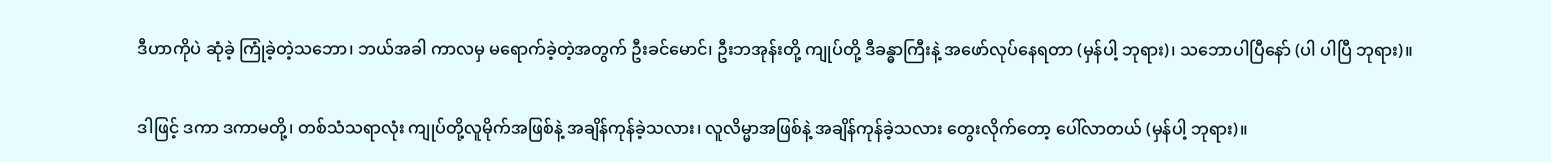ဒီဟာကိုပဲ ဆုံခဲ့ ကြုံခဲ့တဲ့သဘော၊ ဘယ်အခါ ကာလမှ မရောက်ခဲ့တဲ့အတွက် ဦးခင်မောင်၊ ဦးဘအုန်းတို့ ကျုပ်တို့ ဒီခန္ဓာကြီးနဲ့ အဖော်လုပ်နေရတာ (မှန်ပါ့ ဘုရား)၊ သဘောပါပြီနော် (ပါ ပါပြီ ဘုရား)။

ဒါဖြင့် ဒကာ ဒကာမတို့၊ တစ်သံသရာလုံး ကျုပ်တို့လူမိုက်အဖြစ်နဲ့ အချိန်ကုန်ခဲ့သလား၊ လူလိမ္မာအဖြစ်နဲ့ အချိန်ကုန်ခဲ့သလား တွေးလိုက်တော့ ပေါ်လာတယ် (မှန်ပါ့ ဘုရား)။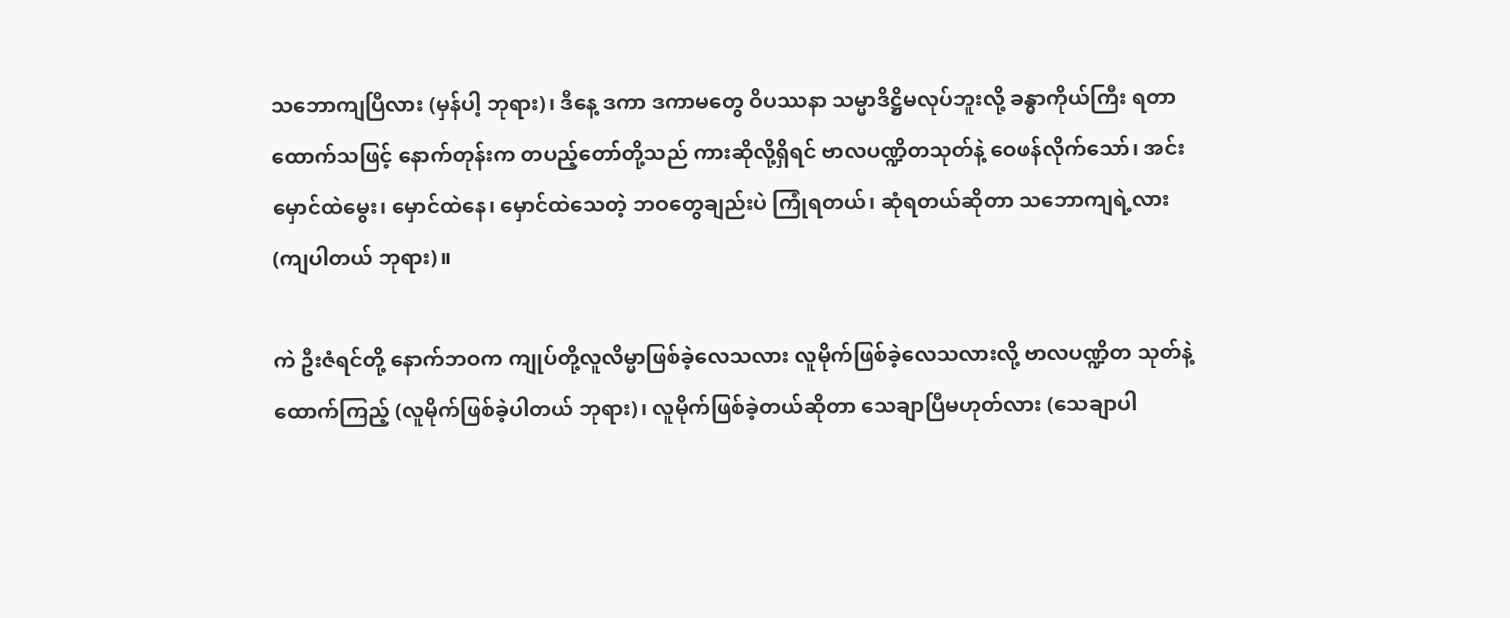သဘောကျပြီလား (မှန်ပါ့ ဘုရား)၊ ဒီနေ့ ဒကာ ဒကာမတွေ ဝိပဿနာ သမ္မာဒိဋ္ဌိမလုပ်ဘူးလို့ ခန္ဓာကိုယ်ကြီး ရတာထောက်သဖြင့် နောက်တုန်းက တပည့်တော်တို့သည် ကားဆိုလို့ရှိရင် ဗာလပဏ္ဍိတသုတ်နဲ့ ဝေဖန်လိုက်သော်၊ အင်းမှောင်ထဲမွေး၊ မှောင်ထဲနေ၊ မှောင်ထဲသေတဲ့ ဘဝတွေချည်းပဲ ကြုံရတယ်၊ ဆုံရတယ်ဆိုတာ သဘောကျရဲ့လား (ကျပါတယ် ဘုရား)။

ကဲ ဦးဇံရင်တို့ နောက်ဘဝက ကျုပ်တို့လူလိမ္မာဖြစ်ခဲ့လေသလား လူမိုက်ဖြစ်ခဲ့လေသလားလို့ ဗာလပဏ္ဍိတ သုတ်နဲ့ ထောက်ကြည့် (လူမိုက်ဖြစ်ခဲ့ပါတယ် ဘုရား)၊ လူမိုက်ဖြစ်ခဲ့တယ်ဆိုတာ သေချာပြီမဟုတ်လား (သေချာပါ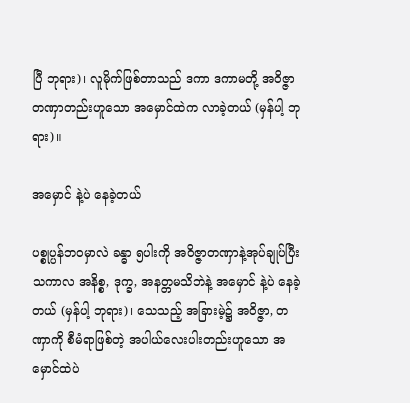ပြီ ဘုရား)၊ လူမိုက်ဖြစ်တာသည် ဒကာ ဒကာမတို့ အဝိဇ္ဇာတဏှာတည်းဟူသော အမှောင်ထဲက လာခဲ့တယ် (မှန်ပါ့ ဘုရား)။

အမှောင် နဲ့ပဲ နေခဲ့တယ်

ပစ္စုပ္ပန်ဘဝမှာလဲ ခန္ဓာ ၅ပါးကို အဝိဇ္ဇာတဏှာနဲ့အုပ်ချုပ်ပြီး သကာလ အနိစ္စ, ဒုက္ခ, အနတ္တမသိဘဲနဲ့ အမှောင် နဲ့ပဲ နေခဲ့တယ် (မှန်ပါ့ ဘုရား)၊ သေသည့် အခြားမဲ့၌ အဝိဇ္ဇာ, တဏှာကို စီမံရာဖြစ်တဲ့ အပါယ်လေးပါးတည်းဟူသော အမှောင်ထဲပဲ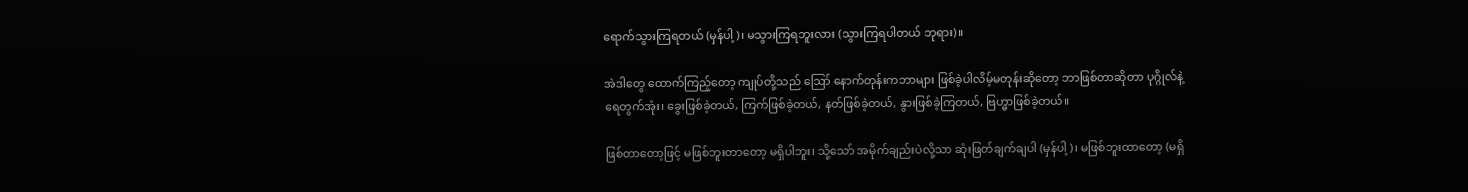ရောက်သွားကြရတယ် (မှန်ပါ့)၊ မသွားကြရဘူးလား (သွားကြရပါတယ် ဘုရား)။

အဲဒါတွေ ထောက်ကြည့်တော့ ကျုပ်တို့သည် ဪ နောက်တုန်းကဘာများ ဖြစ်ခဲ့ပါလိမ့်မတုန်းဆိုတော့ ဘာဖြစ်တာဆိုတာ ပုဂ္ဂိုလ်နဲ့ ရေတွက်အုံး၊ ခွေးဖြစ်ခဲ့တယ်, ကြက်ဖြစ်ခဲ့တယ်, နတ်ဖြစ်ခဲ့တယ်, နွားဖြစ်ခဲ့ကြတယ်, ဗြဟ္မာဖြစ်ခဲ့တယ်။

ဖြစ်တာတော့ဖြင့် မဖြစ်ဘူးတာတော့ မရှိပါဘူး၊ သို့သော် အမိုက်ချည်းပဲလို့သာ ဆုံးဖြတ်ချက်ချပါ (မှန်ပါ့)၊ မဖြစ်ဘူးထာတော့ (မရှိ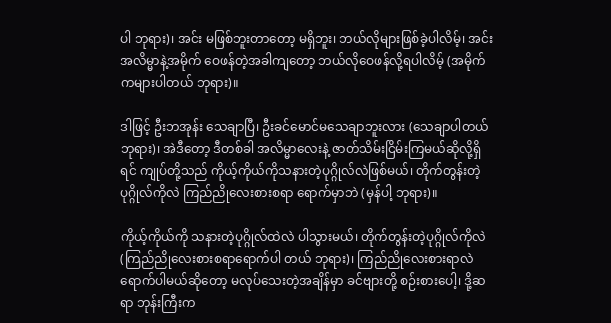ပါ ဘုရား)၊ အင်း မဖြစ်ဘူးတာတော့ မရှိဘူး၊ ဘယ်လိုများဖြစ်ခဲ့ပါလိမ့်၊ အင်း အလိမ္မာနဲ့အမိုက် ဝေဖန်တဲ့အခါကျတော့ ဘယ်လိုဝေဖန်လို့ရပါလိမ့် (အမိုက်ကများပါတယ် ဘုရား)။

ဒါဖြင့် ဦးဘအုန်း သေချာပြီ၊ ဦးခင်မောင်မသေချာဘူးလား (သေချာပါတယ် ဘုရား)၊ အဲဒီတော့ ဒီတစ်ခါ အလိမ္မာလေးနဲ့ ဇာတ်သိမ်းငြိမ်းကြမယ်ဆိုလို့ရှိရင် ကျုပ်တို့သည် ကိုယ့်ကိုယ်ကိုသနားတဲ့ပုဂ္ဂိုလ်လဲဖြစ်မယ်၊ တိုက်တွန်းတဲ့ ပုဂ္ဂိုလ်ကိုလဲ ကြည်ညိုလေးစားစရာ ရောက်မှာဘဲ (မှန်ပါ့ ဘုရား)။

ကိုယ့်ကိုယ်ကို သနားတဲ့ပုဂ္ဂိုလ်ထဲလဲ ပါသွားမယ်၊ တိုက်တွန်းတဲ့ပုဂ္ဂိုလ်ကိုလဲ (ကြည်ညိုလေးစားစရာရောက်ပါ တယ် ဘုရား)၊ ကြည်ညိုလေးစားရာလဲ ရောက်ပါမယ်ဆိုတော့ မလုပ်သေးတဲ့အချိန်မှာ ခင်ဗျားတို့ စဉ်းစားပေါ့၊ ဒို့ဆရာ ဘုန်းကြီးက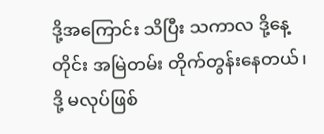ဒို့အကြောင်း သိပြီး သကာလ ဒို့နေ့တိုင်း အမြဲတမ်း တိုက်တွန်းနေတယ်၊ ဒို့ မလုပ်ဖြစ်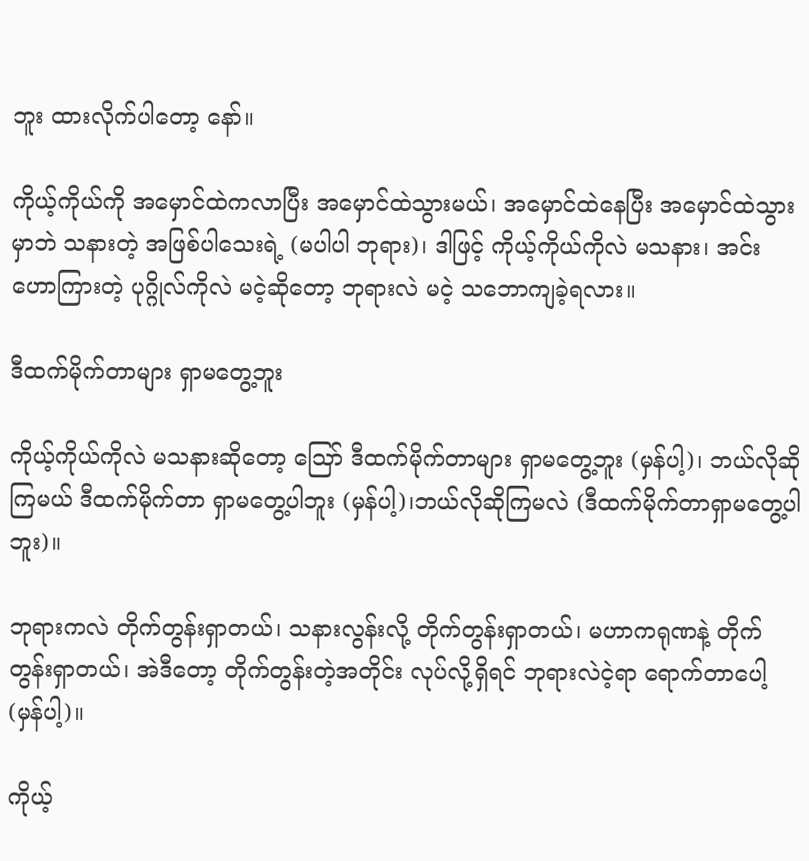ဘူး ထားလိုက်ပါတော့ နော်။

ကိုယ့်ကိုယ်ကို အမှောင်ထဲကလာပြီး အမှောင်ထဲသွားမယ်၊ အမှောင်ထဲနေပြီး အမှောင်ထဲသွားမှာဘဲ သနားတဲ့ အဖြစ်ပါသေးရဲ့ (မပါပါ ဘုရား)၊ ဒါဖြင့် ကိုယ့်ကိုယ်ကိုလဲ မသနား၊ အင်း ဟောကြားတဲ့ ပုဂ္ဂိုလ်ကိုလဲ မငဲ့ဆိုတော့ ဘုရားလဲ မငဲ့ သဘောကျခဲ့ရလား။

ဒီထက်မိုက်တာများ ရှာမတွေ့ဘူး

ကိုယ့်ကိုယ်ကိုလဲ မသနားဆိုတော့ ဪ ဒီထက်မိုက်တာများ ရှာမတွေ့ဘူး (မှန်ပါ့)၊ ဘယ်လိုဆိုကြမယ် ဒီထက်မိုက်တာ ရှာမတွေ့ပါဘူး (မှန်ပါ့)၊ဘယ်လိုဆိုကြမလဲ (ဒီထက်မိုက်တာရှာမတွေ့ပါဘူး)။

ဘုရားကလဲ တိုက်တွန်းရှာတယ်၊ သနားလွန်းလို့ တိုက်တွန်းရှာတယ်၊ မဟာကရုဏနဲ့ တိုက်တွန်းရှာတယ်၊ အဲဒီတော့ တိုက်တွန်းတဲ့အတိုင်း လုပ်လို့ရှိရင် ဘုရားလဲငဲ့ရာ ရောက်တာပေါ့ (မှန်ပါ့)။

ကိုယ့်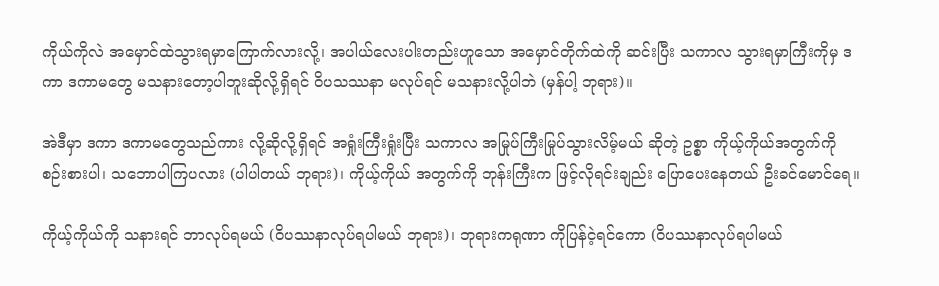ကိုယ်ကိုလဲ အမှောင်ထဲသွားရမှာကြောက်လားလို့၊ အပါယ်လေးပါးတည်းဟူသော အမှောင်တိုက်ထဲကို ဆင်းပြီး သကာလ သွားရမှာကြီးကိုမှ ဒကာ ဒကာမတွေ မသနားတော့ပါဘူးဆိုလို့ရှိရင် ဝိပသဿနာ မလုပ်ရင် မသနားလို့ပါဘဲ (မှန်ပါ့ ဘုရား)။

အဲဒီမှာ ဒကာ ဒကာမတွေသည်ကား လို့ဆိုလို့ရှိရင် အရှုံးကြီးရှုံးပြီး သကာလ အမြုပ်ကြီးမြုပ်သွားလိမ့်မယ် ဆိုတဲ့ ဥစ္စာ ကိုယ့်ကိုယ်အတွက်ကို စဉ်းစားပါ၊ သဘောပါကြပလား (ပါပါတယ် ဘုရား)၊ ကိုယ့်ကိုယ် အတွက်ကို ဘုန်းကြီးက ဖြင့်လိုရင်းချည်း ပြောပေးနေတယ် ဦးခင်မောင်ရေ။

ကိုယ့်ကိုယ်ကို သနားရင် ဘာလုပ်ရမယ် (ဝိပဿနာလုပ်ရပါမယ် ဘုရား)၊ ဘုရားကရုဏာ ကိုပြန်ငဲ့ရင်ကော (ဝိပဿနာလုပ်ရပါမယ်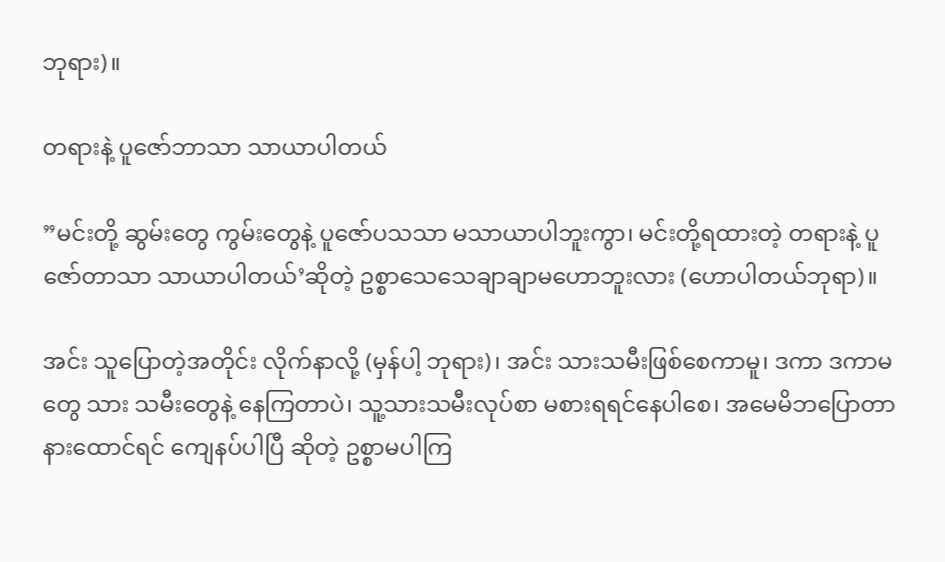ဘုရား)။

တရားနဲ့ ပူဇော်ဘာသာ သာယာပါတယ်

”မင်းတို့ ဆွမ်းတွေ ကွမ်းတွေနဲ့ ပူဇော်ပသသာ မသာယာပါဘူးကွာ၊ မင်းတို့ရထားတဲ့ တရားနဲ့ ပူဇော်တာသာ သာယာပါတယ်’ဆိုတဲ့ ဥစ္စာသေသေချာချာမဟောဘူးလား (ဟောပါတယ်ဘုရာ)။

အင်း သူပြောတဲ့အတိုင်း လိုက်နာလို့ (မှန်ပါ့ ဘုရား)၊ အင်း သားသမီးဖြစ်စေကာမူ၊ ဒကာ ဒကာမတွေ သား သမီးတွေနဲ့ နေကြတာပဲ၊ သူ့သားသမီးလုပ်စာ မစားရရင်နေပါစေ၊ အမေမိဘပြောတာ နားထောင်ရင် ကျေနပ်ပါပြီ ဆိုတဲ့ ဥစ္စာမပါကြ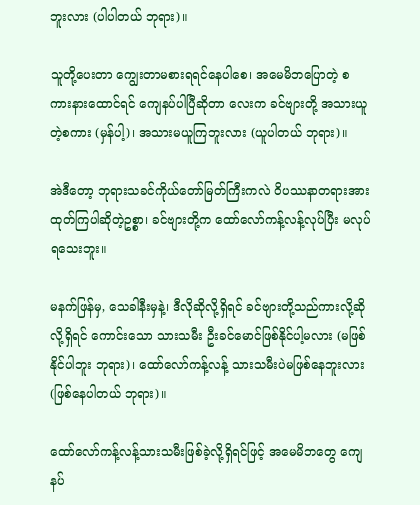ဘူးလား (ပါပါတယ် ဘုရား)။

သူတို့ပေးတာ ကျွေးတာမစားရရင်နေပါစေ၊ အမေမိဘပြောတဲ့ စကားနားထောင်ရင် ကျေနပ်ပါပြီဆိုတာ လေးက ခင်ဗျားတို့ အသားယူတဲ့စကား (မှန်ပါ့)၊ အသားမယူကြဘူးလား (ယူပါတယ် ဘုရား)။

အဲဒီတော့ ဘုရားသခင်ကိုယ်တော်မြတ်ကြီးကလဲ ဝိပဿနာတရားအားထုတ်ကြပါဆိုတဲ့ဥစ္စာ၊ ခင်ဗျားတို့က ထော်လော်ကန့်လန့်လုပ်ပြီး မလုပ်ရသေးဘူး။

မနက်ဖြန်မှ, သေခါနီးမှနဲ့၊ ဒီလိုဆိုလို့ရှိရင် ခင်ဗျားတို့သည်ကားလို့ဆိုလို့ရှိရင် ကောင်းသော သားသမီး ဦးခင်မောင်ဖြစ်နိုင်ပါ့မလား (မဖြစ်နိုင်ပါဘူး ဘုရား)၊ ထော်လော်ကန့်လန့် သားသမီးပဲမဖြစ်နေဘူးလား (ဖြစ်နေပါတယ် ဘုရား)။

ထော်လော်ကန့်လန့်သားသမီးဖြစ်ခဲ့လို့ရှိရင်ဖြင့် အမေမိဘတွေ ကျေနပ်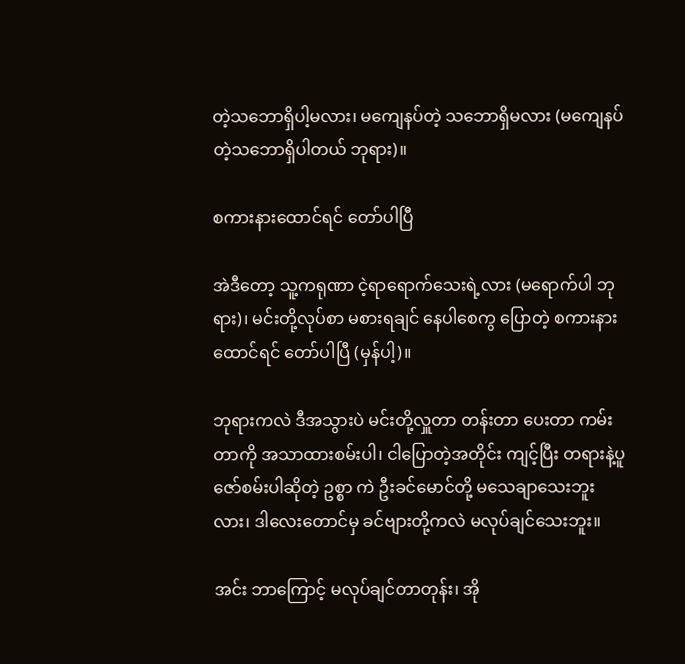တဲ့သဘောရှိပါ့မလား၊ မကျေနပ်တဲ့ သဘောရှိမလား (မကျေနပ်တဲ့သဘောရှိပါတယ် ဘုရား)။

စကားနားထောင်ရင် တော်ပါပြီ

အဲဒီတော့ သူ့ကရုဏာ ငဲ့ရာရောက်သေးရဲ့လား (မရောက်ပါ ဘုရား)၊ မင်းတို့လုပ်စာ မစားရချင် နေပါစေကွ ပြောတဲ့ စကားနားထောင်ရင် တော်ပါပြီ (မှန်ပါ့)။

ဘုရားကလဲ ဒီအသွားပဲ မင်းတို့လှူတာ တန်းတာ ပေးတာ ကမ်းတာကို အသာထားစမ်းပါ၊ ငါပြောတဲ့အတိုင်း ကျင့်ပြီး တရားနဲ့ပူဇော်စမ်းပါဆိုတဲ့ ဥစ္စာ ကဲ ဦးခင်မောင်တို့ မသေချာသေးဘူးလား၊ ဒါလေးတောင်မှ ခင်ဗျားတို့ကလဲ မလုပ်ချင်သေးဘူး။

အင်း ဘာကြောင့် မလုပ်ချင်တာတုန်း၊ အို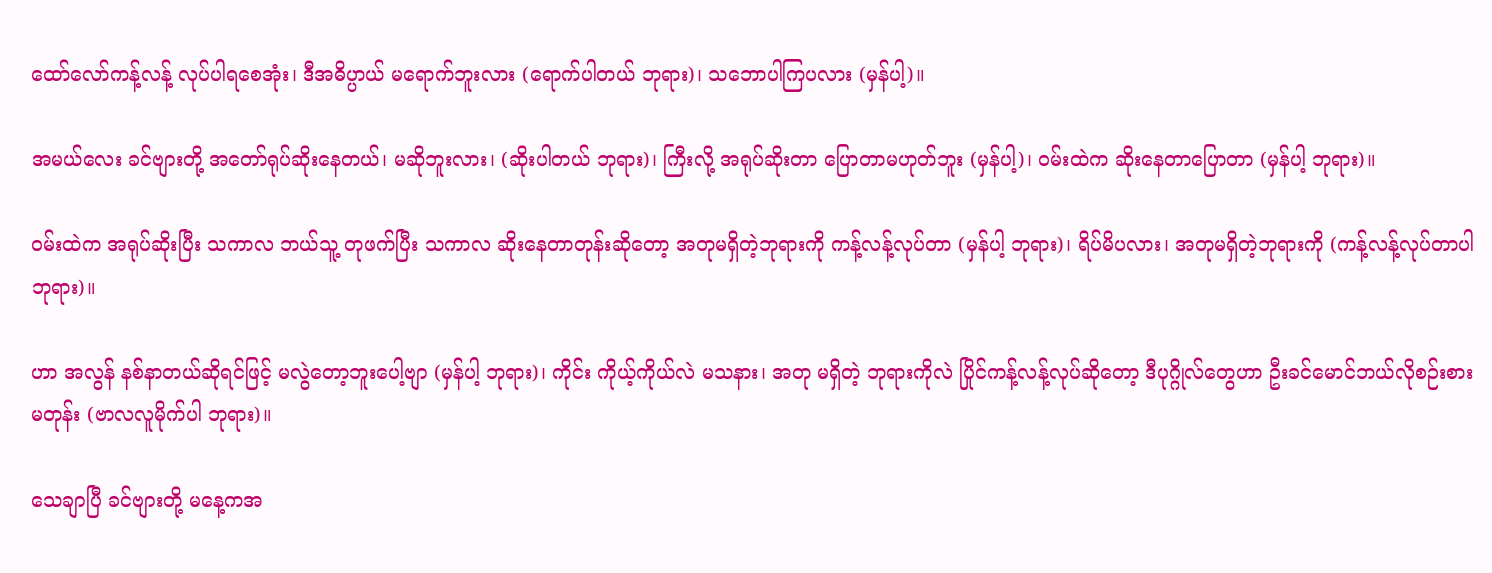ထော်လော်ကန့်လန့် လုပ်ပါရစေအုံး၊ ဒီအဓိပ္ပာယ် မရောက်ဘူးလား (ရောက်ပါတယ် ဘုရား)၊ သဘောပါကြပလား (မှန်ပါ့)။

အမယ်လေး ခင်ဗျားတို့ အတော်ရုပ်ဆိုးနေတယ်၊ မဆိုဘူးလား၊ (ဆိုးပါတယ် ဘုရား)၊ ကြီးလို့ အရုပ်ဆိုးတာ ပြောတာမဟုတ်ဘူး (မှန်ပါ့)၊ ဝမ်းထဲက ဆိုးနေတာပြောတာ (မှန်ပါ့ ဘုရား)။

ဝမ်းထဲက အရုပ်ဆိုးပြီး သကာလ ဘယ်သူ့ တုဖက်ပြီး သကာလ ဆိုးနေတာတုန်းဆိုတော့ အတုမရှိတဲ့ဘုရားကို ကန့်လန့်လုပ်တာ (မှန်ပါ့ ဘုရား)၊ ရိပ်မိပလား၊ အတုမရှိတဲ့ဘုရားကို (ကန့်လန့်လုပ်တာပါ ဘုရား)။

ဟာ အလွန် နစ်နာတယ်ဆိုရင်ဖြင့် မလွဲတော့ဘူးပေါ့ဗျာ (မှန်ပါ့ ဘုရား)၊ ကိုင်း ကိုယ့်ကိုယ်လဲ မသနား၊ အတု မရှိတဲ့ ဘုရားကိုလဲ ပြိုင်ကန့်လန့်လုပ်ဆိုတော့ ဒီပုဂ္ဂိုလ်တွေဟာ ဦးခင်မောင်ဘယ်လိုစဉ်းစားမတုန်း (ဗာလလူမိုက်ပါ ဘုရား)။

သေချာပြီ ခင်ဗျားတို့ မနေ့ကအ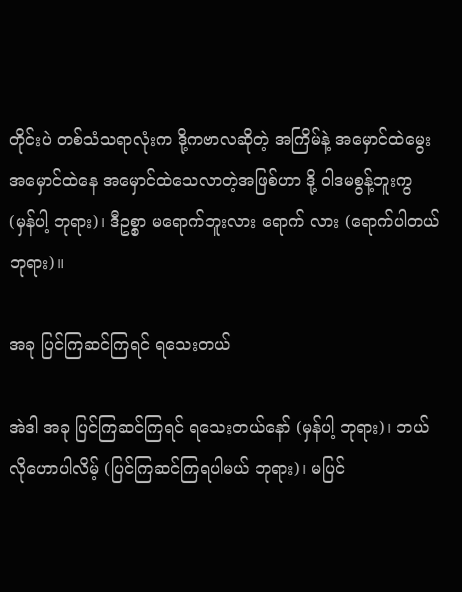တိုင်းပဲ တစ်သံသရာလုံးက ဒို့ကဗာလဆိုတဲ့ အကြိမ်နဲ့ အမှောင်ထဲမွေး အမှောင်ထဲနေ အမှောင်ထဲသေလာတဲ့အဖြစ်ဟာ ဒို့ ဝါဒမစွန့်ဘူးကွ (မှန်ပါ့ ဘုရား)၊ ဒီဥစ္စာ မရောက်ဘူးလား ရောက် လား (ရောက်ပါတယ် ဘုရား)။

အခု ပြင်ကြဆင်ကြရင် ရသေးတယ်

အဲဒါ အခု ပြင်ကြဆင်ကြရင် ရသေးတယ်နော် (မှန်ပါ့ ဘုရား)၊ ဘယ်လိုဟောပါလိမ့် (ပြင်ကြဆင်ကြရပါမယ် ဘုရား)၊ မပြင်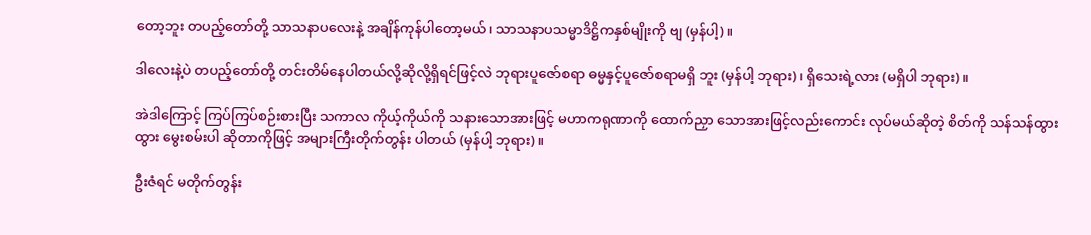တော့ဘူး တပည့်တော်တို့ သာသနာပလေးနဲ့ အချိန်ကုန်ပါတော့မယ်၊ သာသနာပသမ္မာဒိဋ္ဌိကနှစ်မျိုးကို ဗျ (မှန်ပါ့)။

ဒါလေးနဲ့ပဲ တပည့်တော်တို့ တင်းတိမ်နေပါတယ်လို့ဆိုလို့ရှိရင်ဖြင့်လဲ ဘုရားပူဇော်စရာ ဓမ္မနှင့်ပူဇော်စရာမရှိ ဘူး (မှန်ပါ့ ဘုရား)၊ ရှိသေးရဲ့လား (မရှိပါ ဘုရား)။

အဲဒါကြောင့် ကြပ်ကြပ်စဉ်းစားပြီး သကာလ ကိုယ့်ကိုယ်ကို သနားသောအားဖြင့် မဟာကရုဏာကို ထောက်ညှာ သောအားဖြင့်လည်းကောင်း လုပ်မယ်ဆိုတဲ့ စိတ်ကို သန်သန်ထွားထွား မွေးစမ်းပါ ဆိုတာကိုဖြင့် အများကြီးတိုက်တွန်း ပါတယ် (မှန်ပါ့ ဘုရား)။

ဦးဇံရင် မတိုက်တွန်း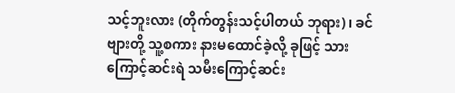သင့်ဘူးလား (တိုက်တွန်းသင့်ပါတယ် ဘုရား)၊ ခင်ဗျားတို့ သူ့စကား နားမထောင်ခဲ့လို့ ခုဖြင့် သားကြောင့်ဆင်းရဲ သမီးကြောင့်ဆင်း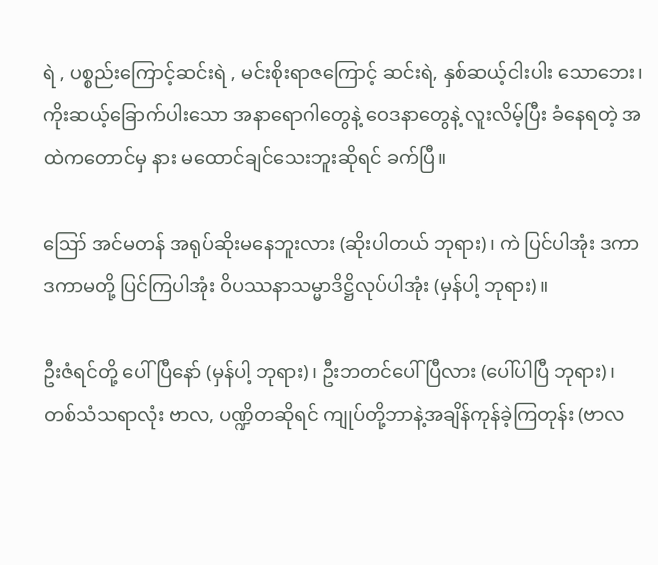ရဲ , ပစ္စည်းကြောင့်ဆင်းရဲ , မင်းစိုးရာဇကြောင့် ဆင်းရဲ, နှစ်ဆယ့်ငါးပါး သောဘေး၊ ကိုးဆယ့်ခြောက်ပါးသော အနာရောဂါတွေနဲ့ ဝေဒနာတွေနဲ့ လူးလိမ့်ပြီး ခံနေရတဲ့ အထဲကတောင်မှ နား မထောင်ချင်သေးဘူးဆိုရင် ခက်ပြီ။

ဪ အင်မတန် အရုပ်ဆိုးမနေဘူးလား (ဆိုးပါတယ် ဘုရား)၊ ကဲ ပြင်ပါအုံး ဒကာ ဒကာမတို့ ပြင်ကြပါအုံး ဝိပဿနာသမ္မာဒိဋ္ဌိလုပ်ပါအုံး (မှန်ပါ့ ဘုရား)။

ဦးဇံရင်တို့ ပေါ်ပြီနော် (မှန်ပါ့ ဘုရား)၊ ဦးဘတင်ပေါ်ပြီလား (ပေါ်ပါပြီ ဘုရား)၊ တစ်သံသရာလုံး ဗာလ, ပဏ္ဍိတဆိုရင် ကျုပ်တို့ဘာနဲ့အချိန်ကုန်ခဲ့ကြတုန်း (ဗာလ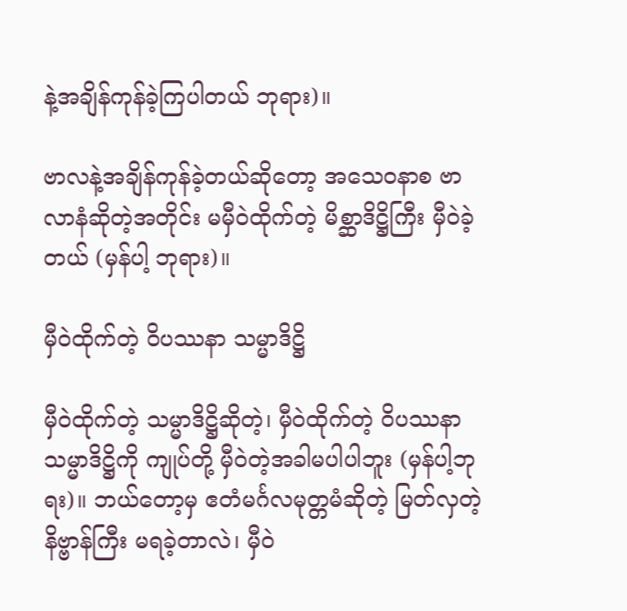နဲ့အချိန်ကုန်ခဲ့ကြပါတယ် ဘုရား)။

ဗာလနဲ့အချိန်ကုန်ခဲ့တယ်ဆိုတော့ အသေဝနာစ ဗာလာနံဆိုတဲ့အတိုင်း မမှီဝဲထိုက်တဲ့ မိစ္ဆာဒိဋ္ဌိကြီး မှီဝဲခဲ့တယ် (မှန်ပါ့ ဘုရား)။

မှီဝဲထိုက်တဲ့ ဝိပဿနာ သမ္မာဒိဋ္ဌိ

မှီဝဲထိုက်တဲ့ သမ္မာဒိဋ္ဌိဆိုတဲ့၊ မှီဝဲထိုက်တဲ့ ဝိပဿနာ သမ္မာဒိဋ္ဌိကို ကျုပ်တို့ မှီဝဲတဲ့အခါမပါပါဘူး (မှန်ပါ့ဘုရး)။ ဘယ်တော့မှ ဧတံမင်္ဂလမုတ္တမံဆိုတဲ့ မြတ်လှတဲ့ နိဗ္ဗာန်ကြီး မရခဲ့တာလဲ၊ မှီဝဲ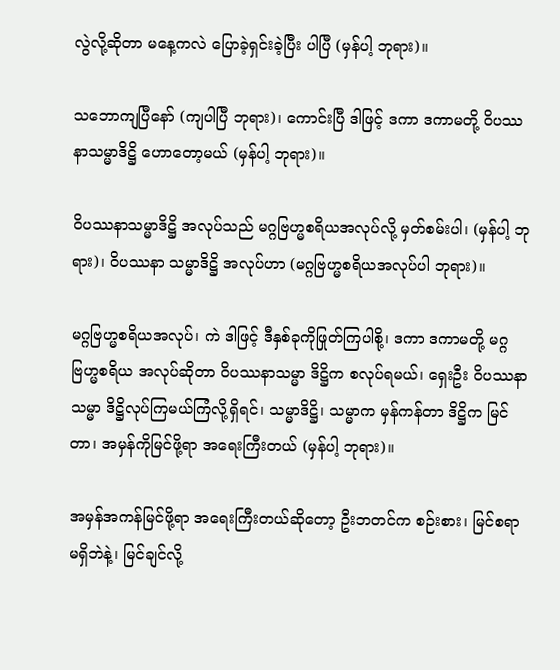လွဲလို့ဆိုတာ မနေ့ကလဲ ပြောခဲ့ရှင်းခဲ့ပြီး ပါပြီ (မှန်ပါ့ ဘုရား)။

သဘောကျပြီနော် (ကျပါပြီ ဘုရား)၊ ကောင်းပြီ ဒါဖြင့် ဒကာ ဒကာမတို့ ဝိပဿနာသမ္မာဒိဋ္ဌိ ဟောတော့မယ် (မှန်ပါ့ ဘုရား)။

ဝိပဿနာသမ္မာဒိဋ္ဌိ အလုပ်သည် မဂ္ဂဗြဟ္မစရိယအလုပ်လို့ မှတ်စမ်းပါ၊ (မှန်ပါ့ ဘုရား)၊ ဝိပဿနာ သမ္မာဒိဋ္ဌိ အလုပ်ဟာ (မဂ္ဂဗြဟ္မစရိယအလုပ်ပါ ဘုရား)။

မဂ္ဂဗြဟ္မစရိယအလုပ်၊ ကဲ ဒါဖြင့် ဒီနှစ်ခုကိုဖြုတ်ကြပါစို့၊ ဒကာ ဒကာမတို့ မဂ္ဂဗြဟ္မစရိယ အလုပ်ဆိုတာ ဝိပဿနာသမ္မာ ဒိဋ္ဌိက စလုပ်ရမယ်၊ ရှေးဦး ဝိပဿနာသမ္မာ ဒိဋ္ဌိလုပ်ကြမယ်ကြံလို့ရှိရင်၊ သမ္မာဒိဋ္ဌိ၊ သမ္မာက မှန်ကန်တာ ဒိဋ္ဌိက မြင်တာ၊ အမှန်ကိုမြင်ဖို့ရာ အရေးကြီးတယ် (မှန်ပါ့ ဘုရား)။

အမှန်အကန်မြင်ဖို့ရာ အရေးကြီးတယ်ဆိုတော့ ဦးဘတင်က စဉ်းစား၊ မြင်စရာမရှိဘဲနဲ့၊ မြင်ချင်လို့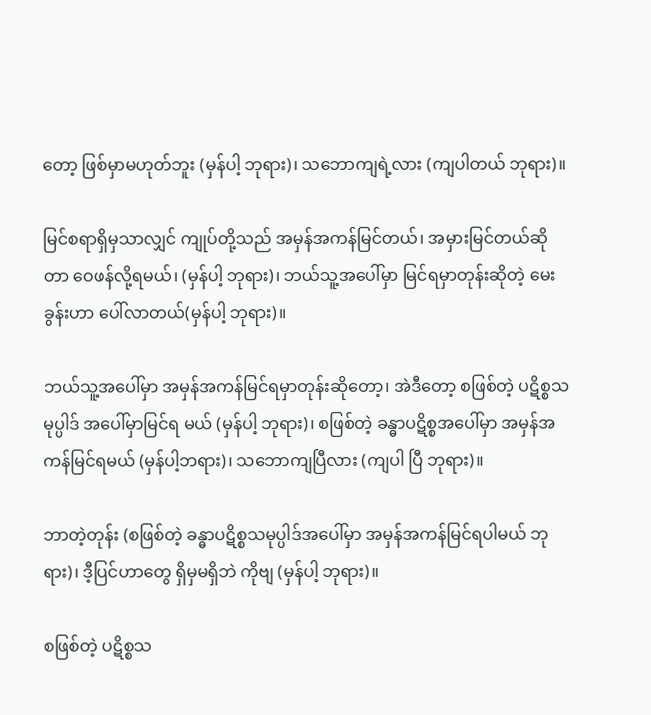တော့ ဖြစ်မှာမဟုတ်ဘူး (မှန်ပါ့ ဘုရား)၊ သဘောကျရဲ့လား (ကျပါတယ် ဘုရား)။

မြင်စရာရှိမှသာလျှင် ကျုပ်တို့သည် အမှန်အကန်မြင်တယ်၊ အမှားမြင်တယ်ဆိုတာ ဝေဖန်လို့ရမယ်၊ (မှန်ပါ့ ဘုရား)၊ ဘယ်သူ့အပေါ်မှာ မြင်ရမှာတုန်းဆိုတဲ့ မေးခွန်းဟာ ပေါ်လာတယ်(မှန်ပါ့ ဘုရား)။

ဘယ်သူ့အပေါ်မှာ အမှန်အကန်မြင်ရမှာတုန်းဆိုတော့၊ အဲဒီတော့ စဖြစ်တဲ့ ပဋိစ္စသမုပ္ပါဒ် အပေါ်မှာမြင်ရ မယ် (မှန်ပါ့ ဘုရား)၊ စဖြစ်တဲ့ ခန္ဓာပဋိစ္စအပေါ်မှာ အမှန်အကန်မြင်ရမယ် (မှန်ပါ့ဘရား)၊ သဘောကျပြီလား (ကျပါ ပြီ ဘုရား)။

ဘာတဲ့တုန်း (စဖြစ်တဲ့ ခန္ဓာပဋိစ္စသမုပ္ပါဒ်အပေါ်မှာ အမှန်အကန်မြင်ရပါမယ် ဘုရား)၊ ဒီ့ပြင်ဟာတွေ ရှိမှမရှိဘဲ ကိုဗျ (မှန်ပါ့ ဘုရား)။

စဖြစ်တဲ့ ပဋိစ္စသ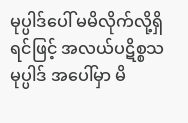မုပ္ပါဒ်ပေါ် မမိလိုက်လို့ရှိရင်ဖြင့် အလယ်ပဋိစ္စသမုပ္ပါဒ် အပေါ်မှာ မိ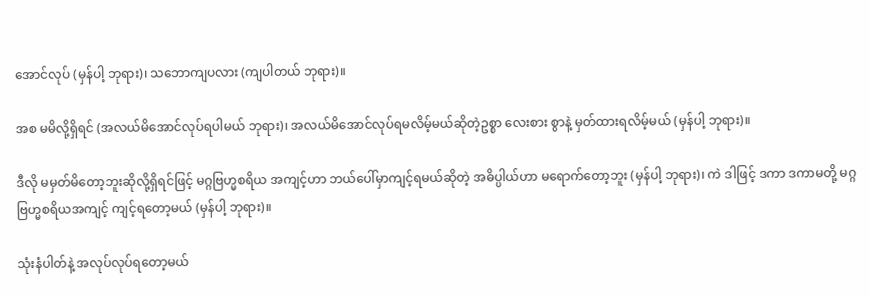အောင်လုပ် (မှန်ပါ့ ဘုရား)၊ သဘောကျပလား (ကျပါတယ် ဘုရား)။

အစ မမိလို့ရှိရင် (အလယ်မိအောင်လုပ်ရပါမယ် ဘုရား)၊ အလယ်မိအောင်လုပ်ရမလိမ့်မယ်ဆိုတဲ့ဥစ္စာ လေးစား စွာနဲ့ မှတ်ထားရလိမ့်မယ် (မှန်ပါ့ ဘုရား)။

ဒီလို မမှတ်မိတော့ဘူးဆိုလို့ရှိရင်ဖြင့် မဂ္ဂဗြဟ္မစရိယ အကျင့်ဟာ ဘယ်ပေါ်မှာကျင့်ရမယ်ဆိုတဲ့ အဓိပ္ပါယ်ဟာ မရောက်တော့ဘူး (မှန်ပါ့ ဘုရား)၊ ကဲ ဒါဖြင့် ဒကာ ဒကာမတို့ မဂ္ဂဗြဟ္မစရိယအကျင့် ကျင့်ရတော့မယ် (မှန်ပါ့ ဘုရား)။

သုံးနံပါတ်နဲ့ အလုပ်လုပ်ရတော့မယ်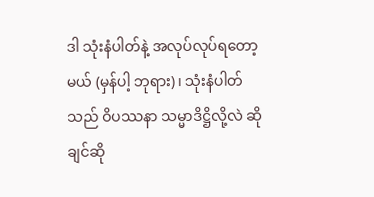ဒါ သုံးနံပါတ်နဲ့ အလုပ်လုပ်ရတော့မယ် (မှန်ပါ့ ဘုရား)၊ သုံးနံပါတ်သည် ဝိပဿနာ သမ္မာဒိဋ္ဌိလို့လဲ ဆိုချင်ဆို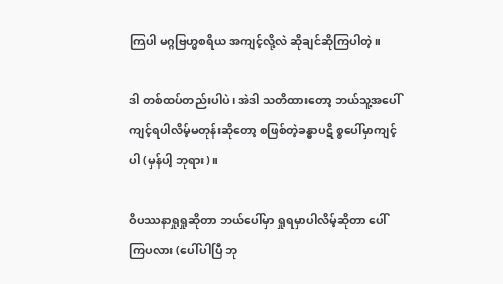ကြပါ မဂ္ဂဗြဟ္မစရိယ အကျင့်လို့လဲ ဆိုချင်ဆိုကြပါတဲ့။

ဒါ တစ်ထပ်တည်းပါပဲ၊ အဲဒါ သတိထားတော့ ဘယ်သူ့အပေါ်ကျင့်ရပါလိမ့်မတုန်းဆိုတော့ စဖြစ်တဲ့ခန္ဓာပဋိ စ္စပေါ်မှာကျင့်ပါ (မှန်ပါ့ ဘုရား)။

ဝိပဿနာရှုရှုဆိုတာ ဘယ်ပေါ်မှာ ရှုရမှာပါလိမ့်ဆိုတာ ပေါ်ကြပလား (ပေါ်ပါပြီ ဘု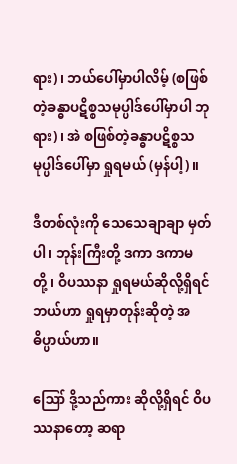ရား)၊ ဘယ်ပေါ်မှာပါလိမ့် (စဖြစ်တဲ့ခန္ဓာပဋိစ္စသမုပ္ပါဒ်ပေါ်မှာပါ ဘုရား)၊ အဲ စဖြစ်တဲ့ခန္ဓာပဋိစ္စသမုပ္ပါဒ်ပေါ်မှာ ရှုရမယ် (မှန်ပါ့)။

ဒီတစ်လုံးကို သေသေချာချာ မှတ်ပါ၊ ဘုန်းကြီးတို့ ဒကာ ဒကာမတို့၊ ဝိပဿနာ ရှုရမယ်ဆိုလို့ရှိရင် ဘယ်ဟာ ရှုရမှာတုန်းဆိုတဲ့ အဓိပ္ပာယ်ဟာ။

ဪ ဒို့သည်ကား ဆိုလို့ရှိရင် ဝိပဿနာတော့ ဆရာ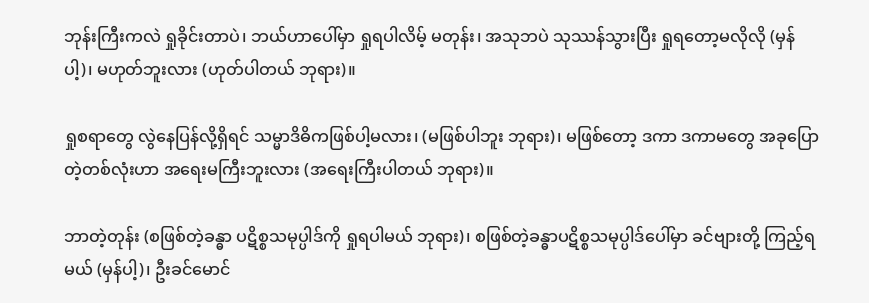ဘုန်းကြီးကလဲ ရှုခိုင်းတာပဲ၊ ဘယ်ဟာပေါ်မှာ ရှုရပါလိမ့် မတုန်း၊ အသုဘပဲ သုဿန်သွားပြီး ရှုရတော့မလိုလို (မှန်ပါ့)၊ မဟုတ်ဘူးလား (ဟုတ်ပါတယ် ဘုရား)။

ရှုစရာတွေ လွဲနေပြန်လို့ရှိရင် သမ္မာဒိဓိကဖြစ်ပါ့မလား၊ (မဖြစ်ပါဘူး ဘုရား)၊ မဖြစ်တော့ ဒကာ ဒကာမတွေ အခုပြောတဲ့တစ်လုံးဟာ အရေးမကြီးဘူးလား (အရေးကြီးပါတယ် ဘုရား)။

ဘာတဲ့တုန်း (စဖြစ်တဲ့ခန္ဓာ ပဋိစ္စသမုပ္ပါဒ်ကို ရှုရပါမယ် ဘုရား)၊ စဖြစ်တဲ့ခန္ဓာပဋိစ္စသမုပ္ပါဒ်ပေါ်မှာ ခင်ဗျားတို့ ကြည့်ရမယ် (မှန်ပါ့)၊ ဦးခင်မောင်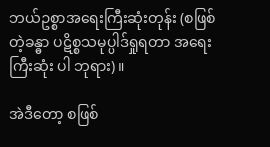ဘယ်ဥစ္စာအရေးကြီးဆုံးတုန်း (စဖြစ်တဲ့ခန္ဓာ ပဋိစ္စသမုပ္ပါဒ်ရှုရတာ အရေးကြီးဆုံး ပါ ဘုရား)။

အဲဒီတော့ စဖြစ်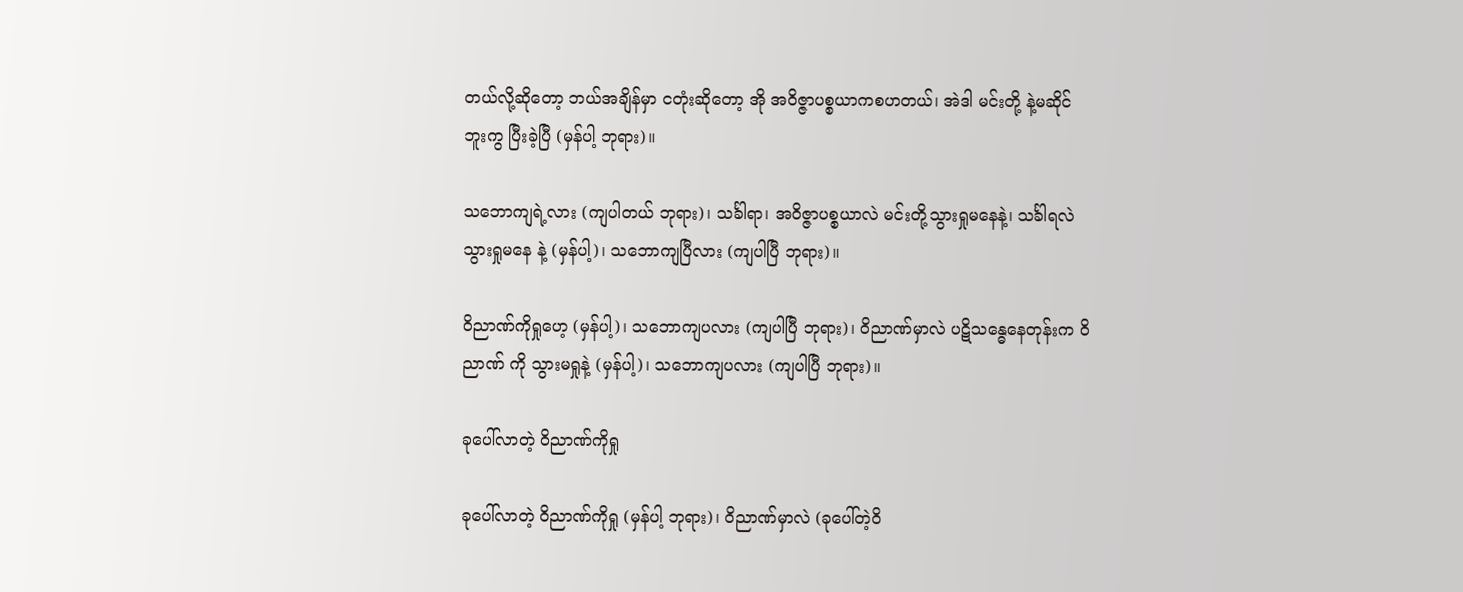တယ်လို့ဆိုတော့ ဘယ်အချိန်မှာ ငတုံးဆိုတော့ အို အဝိဇ္ဇာပစ္စယာကစဟတယ်၊ အဲဒါ မင်းတို့ နဲ့မဆိုင်ဘူးကွ ပြီးခဲ့ပြီ (မှန်ပါ့ ဘုရား)။

သဘောကျရဲ့လား (ကျပါတယ် ဘုရား)၊ သင်္ခါရာ၊ အဝိဇ္ဇာပစ္စယာလဲ မင်းတို့သွားရှုမနေနဲ့၊ သင်္ခါရလဲ သွားရှုမနေ နဲ့ (မှန်ပါ့)၊ သဘောကျပြီလား (ကျပါပြီ ဘုရား)။

ဝိညာဏ်ကိုရှုဟေ့ (မှန်ပါ့)၊ သဘောကျပလား (ကျပါပြီ ဘုရား)၊ ဝိညာဏ်မှာလဲ ပဋိသန္ဓေနေတုန်းက ဝိညာဏ် ကို သွားမရှုနဲ့ (မှန်ပါ့)၊ သဘောကျပလား (ကျပါပြီ ဘုရား)။

ခုပေါ်လာတဲ့ ဝိညာဏ်ကိုရှု

ခုပေါ်လာတဲ့ ဝိညာဏ်ကိုရှု (မှန်ပါ့ ဘုရား)၊ ဝိညာဏ်မှာလဲ (ခုပေါ်တဲ့ဝိ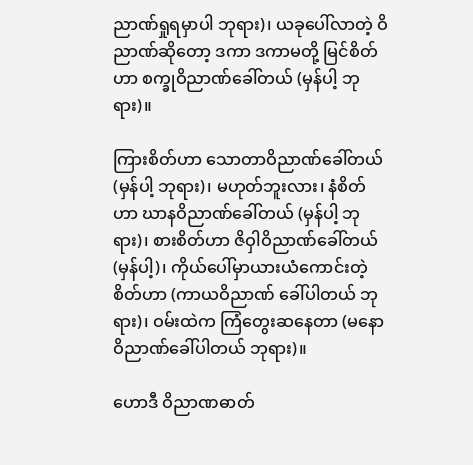ညာဏ်ရှုရမှာပါ ဘုရား)၊ ယခုပေါ်လာတဲ့ ဝိညာဏ်ဆိုတော့ ဒကာ ဒကာမတို့ မြင်စိတ်ဟာ စက္ခုဝိညာဏ်ခေါ်တယ် (မှန်ပါ့ ဘုရား)။

ကြားစိတ်ဟာ သောတာဝိညာဏ်ခေါ်တယ် (မှန်ပါ့ ဘုရား)၊ မဟုတ်ဘူးလား၊ နံစိတ်ဟာ ဃာနဝိညာဏ်ခေါ်တယ် (မှန်ပါ့ ဘုရား)၊ စားစိတ်ဟာ ဇိဝှါဝိညာဏ်ခေါ်တယ် (မှန်ပါ့)၊ ကိုယ်ပေါ်မှာယားယံကောင်းတဲ့စိတ်ဟာ (ကာယဝိညာဏ် ခေါ်ပါတယ် ဘုရား)၊ ဝမ်းထဲက ကြံတွေးဆနေတာ (မနောဝိညာဏ်ခေါ်ပါတယ် ဘုရား)။

ဟောဒီ ဝိညာဏဓာတ်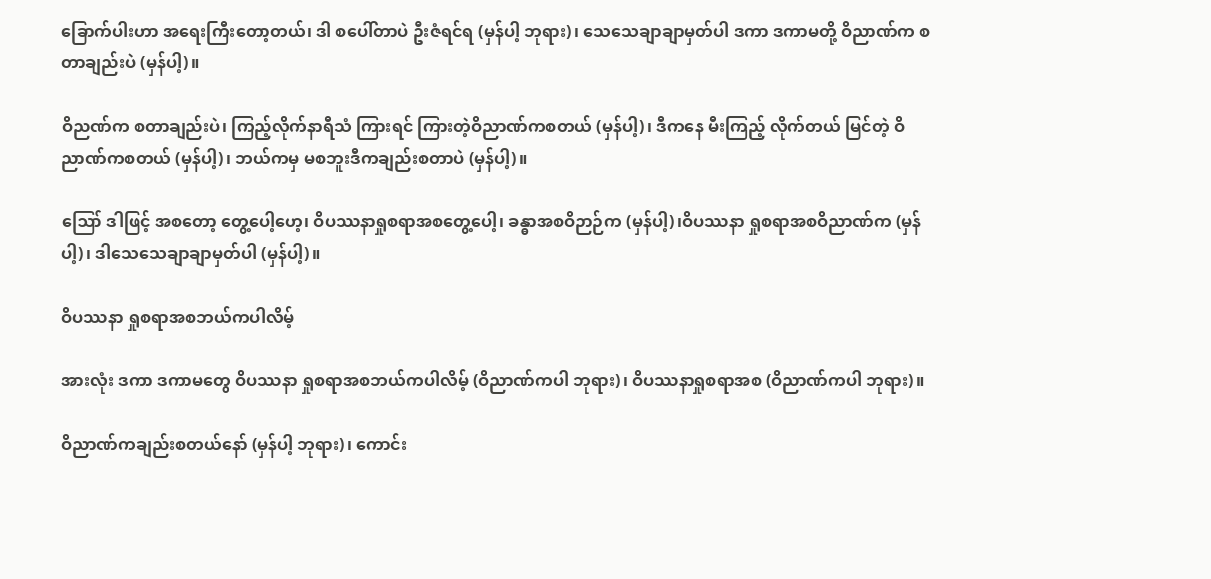ခြောက်ပါးဟာ အရေးကြီးတော့တယ်၊ ဒါ စပေါ်တာပဲ ဦးဇံရင်ရ (မှန်ပါ့ ဘုရား)၊ သေသေချာချာမှတ်ပါ ဒကာ ဒကာမတို့ ဝိညာဏ်က စတာချည်းပဲ (မှန်ပါ့)။

ဝိညဏ်က စတာချည်းပဲ၊ ကြည့်လိုက်နာရီသံ ကြားရင် ကြားတဲ့ဝိညာဏ်ကစတယ် (မှန်ပါ့)၊ ဒီကနေ မီးကြည့် လိုက်တယ် မြင်တဲ့ ဝိညာဏ်ကစတယ် (မှန်ပါ့)၊ ဘယ်ကမှ မစဘူးဒီကချည်းစတာပဲ (မှန်ပါ့)။

ဪ ဒါဖြင့် အစတော့ တွေ့ပေါ့ဟေ့၊ ဝိပဿနာရှုစရာအစတွေ့ပေါ့၊ ခန္ဓာအစဝိဉာဉ်က (မှန်ပါ့)၊ဝိပဿနာ ရှုစရာအစဝိညာဏ်က (မှန်ပါ့)၊ ဒါသေသေချာချာမှတ်ပါ (မှန်ပါ့)။

ဝိပဿနာ ရှုစရာအစဘယ်ကပါလိမ့်

အားလုံး ဒကာ ဒကာမတွေ ဝိပဿနာ ရှုစရာအစဘယ်ကပါလိမ့် (ဝိညာဏ်ကပါ ဘုရား)၊ ဝိပဿနာရှုစရာအစ (ဝိညာဏ်ကပါ ဘုရား)။

ဝိညာဏ်ကချည်းစတယ်နော် (မှန်ပါ့ ဘုရား)၊ ကောင်း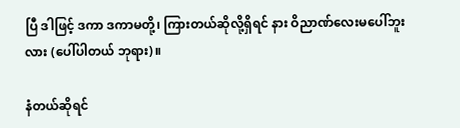ပြီ ဒါဖြင့် ဒကာ ဒကာမတို့၊ ကြားတယ်ဆိုလို့ရှိရင် နား ဝိညာဏ်လေးမပေါ်ဘူးလား (ပေါ်ပါတယ် ဘုရား)။

နံတယ်ဆိုရင်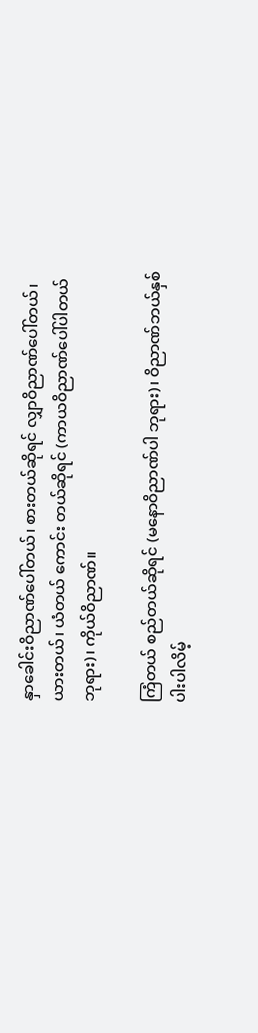နှာခေါင်းဝိညာဏ်ပေါ်တယ်၊ စားတယ်ဆိုရင် လျှာဝိညာဏ်ပေါ်တယ်၊ ယားတယ်၊ ယံတယ် ကောင်း တယ်ဆိုရင် (ကာယဝိညာဏ်ပေါ်ပါတယ် ဘုရား)၊ ကိုယ်ဝိညာဏ်။

ကြံတယ် စည်တယ်ဆိုရင် (မနောဝိညာဏ်ပါ ဘုရား)၊ ဝိညာဏ်ဘယ်နှစ်ပါးပါလိမ့်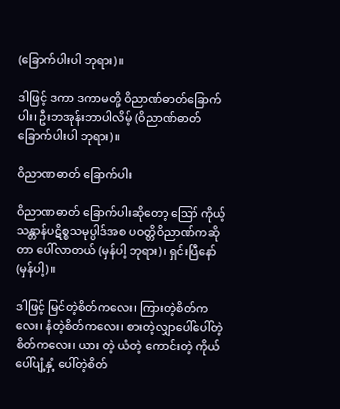(ခြောက်ပါးပါ ဘုရား)။

ဒါဖြင့် ဒကာ ဒကာမတို့ ဝိညာဏ်ဓာတ်ခြောက်ပါး၊ ဦးဘအုန်းဘာပါလိမ့် (ဝိညာဏ်ဓာတ်ခြောက်ပါးပါ ဘုရား)။

ဝိညာဏဓာတ် ခြောက်ပါး

ဝိညာဏဓာတ် ခြောက်ပါးဆိုတော့ ဪ ကိုယ့်သန္တာန်ပဋိစ္စသမုပ္ပါဒ်အစ ပဝတ္တိဝိညာဏ်ကဆိုတာ ပေါ်လာတယ် (မှန်ပါ့ ဘုရား)၊ ရှင်းပြီနော် (မှန်ပါ့)။

ဒါဖြင့် မြင်တဲ့စိတ်ကလေး၊ ကြားတဲ့စိတ်ကလေး၊ နံတဲ့စိတ်ကလေး၊ စားတဲ့လျှာပေါ်ပေါ်တဲ့ စိတ်ကလေး၊ ယား တဲ့ ယံတဲ့ ကောင်းတဲ့ ကိုယ်ပေါ်ပျံ့နှံ့ ပေါ်တဲ့စိတ်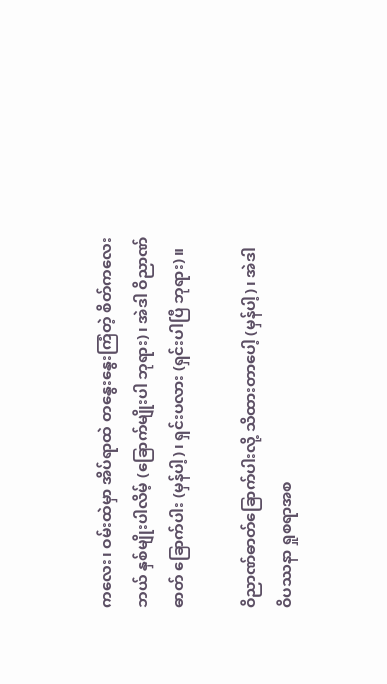ကလေး၊ ဝမ်းထဲမှာ အိပ်ရာထဲ တနွေးနွေးကြံတဲ့ စိတ်ကလေး ဘယ် နှစ်မျိုးပါလိမ့် (ခြောက်မျိုးပါ ဘုရား)၊ အဲဒါ ဝိညာဏ်ဓာတ် ခြောက်ပါး (မှန်ပါ့)၊ ရှင်းပလား (ရှင်းပါပြီ ဘုရား)။

ဝိညာဏ်ဓာတ်ခြောက်ပါးလို့ သိထားတာပေါ့ (မှန်ပါ့)၊ အဲဒါ ဝိပဿနာ ရှုစရာအစ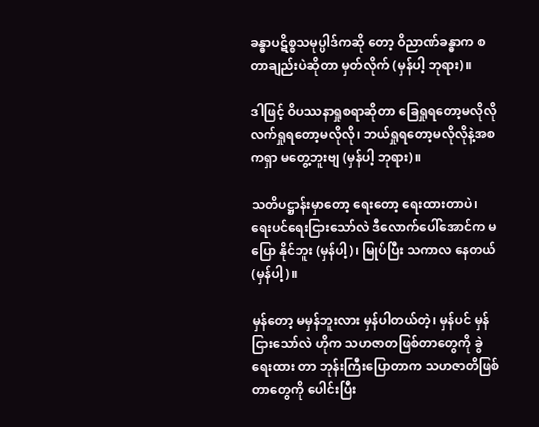ခန္ဓာပဋိစ္စသမုပ္ပါဒ်ကဆို တော့ ဝိညာဏ်ခန္ဓာက စတာချည်းပဲဆိုတာ မှတ်လိုက် (မှန်ပါ့ ဘုရား)။

ဒါဖြင့် ဝိပဿနာရှုစရာဆိုတာ ခြေရှုရတော့မလိုလို လက်ရှုရတော့မလိုလို၊ ဘယ်ရှုရတော့မလိုလိုနဲ့အစကရှာ မတွေ့ဘူးဗျ (မှန်ပါ့ ဘုရား)။

သတိပဋ္ဌာန်းမှာတော့ ရေးတော့ ရေးထားတာပဲ၊ ရေးပင်ရေးငြားသော်လဲ ဒီလောက်ပေါ်အောင်က မပြော နိုင်ဘူး (မှန်ပါ့)၊ မြုပ်ပြီး သကာလ နေတယ် (မှန်ပါ့)။

မှန်တော့ မမှန်ဘူးလား မှန်ပါတယ်တဲ့၊ မှန်ပင် မှန်ငြားသော်လဲ ဟိုက သဟဇာတဖြစ်တာတွေကို ခွဲရေးထား တာ ဘုန်းကြီးပြောတာက သဟဇာတိဖြစ်တာတွေကို ပေါင်းပြီး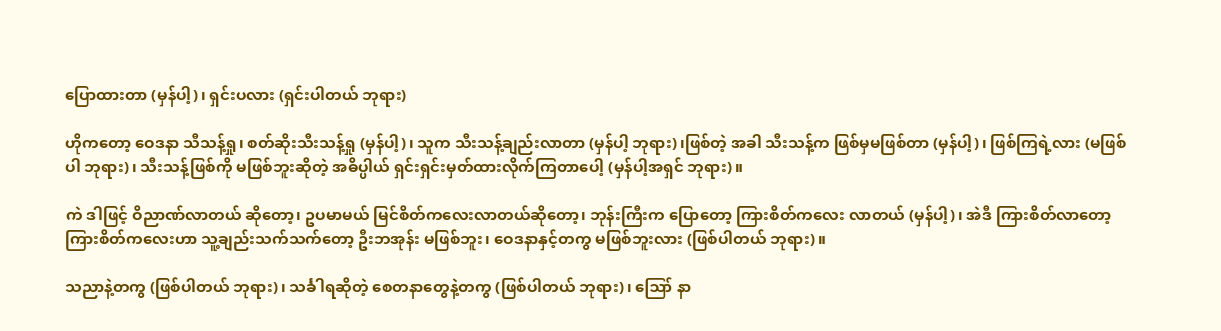ပြောထားတာ (မှန်ပါ့)၊ ရှင်းပလား (ရှင်းပါတယ် ဘုရား)

ဟိုကတော့ ဝေဒနာ သီသန့်ရှု၊ စတ်ဆိုးသီးသန့်ရှု (မှန်ပါ့)၊ သူက သီးသန့်ချည်းလာတာ (မှန်ပါ့ ဘုရား)၊ဖြစ်တဲ့ အခါ သီးသန့်က ဖြစ်မှမဖြစ်တာ (မှန်ပါ့)၊ ဖြစ်ကြရဲ့လား (မဖြစ်ပါ ဘုရား)၊ သီးသန့်ဖြစ်ကို မဖြစ်ဘူးဆိုတဲ့ အဓိပ္ပါယ် ရှင်းရှင်းမှတ်ထားလိုက်ကြတာပေါ့ (မှန်ပါ့အရှင် ဘုရား)။

ကဲ ဒါဖြင့် ဝိညာဏ်လာတယ် ဆိုတော့၊ ဥပမာမယ် မြင်စိတ်ကလေးလာတယ်ဆိုတော့၊ ဘုန်းကြီးက ပြောတော့ ကြားစိတ်ကလေး လာတယ် (မှန်ပါ့)၊ အဲဒီ ကြားစိတ်လာတော့ ကြားစိတ်ကလေးဟာ သူ့ချည်းသက်သက်တော့ ဦးဘအုန်း မဖြစ်ဘူး၊ ဝေဒနာနှင့်တကွ မဖြစ်ဘူးလား (ဖြစ်ပါတယ် ဘုရား)။

သညာနဲ့တကွ (ဖြစ်ပါတယ် ဘုရား)၊ သင်္ခါရဆိုတဲ့ စေတနာတွေနဲ့တကွ (ဖြစ်ပါတယ် ဘုရား)၊ ဪ နာ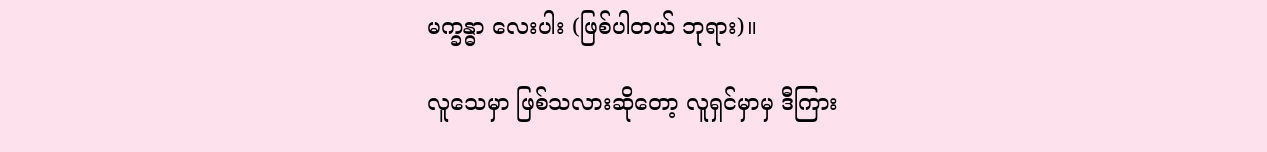မက္ခန္ဓာ လေးပါး (ဖြစ်ပါတယ် ဘုရား)။

လူသေမှာ ဖြစ်သလားဆိုတော့ လူရှင်မှာမှ ဒီကြား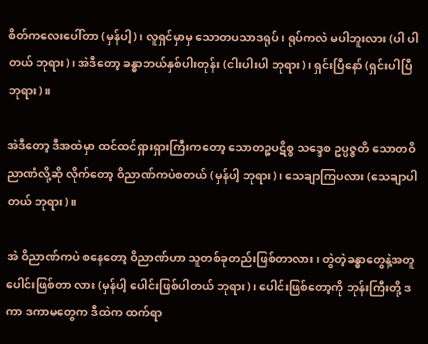စိတ်ကလေးပေါ်တာ (မှန်ပါ့)၊ လူရှင်မှာမှ သောတပသာဒရုပ်၊ ရုပ်ကလဲ မပါဘူးလား (ပါ ပါတယ် ဘုရား)၊ အဲဒီတော့ ခန္ဓာဘယ်နှစ်ပါးတုန်း (ငါးပါးပါ ဘုရား)၊ ရှင်းပြီနော် (ရှင်းပါပြီ ဘုရား)။

အဲဒီတော့ ဒီအထဲမှာ ထင်ထင်ရှားရှားကြီးကတော့ သောတဉ္စပဋိစ္စ သဒ္ဒေစ ဥပ္ပဇ္ဇတိ သောတဝိညာဏံလို့ဆို လိုက်တော့ ဝိညာဏ်ကပဲစတယ် (မှန်ပါ့ ဘုရား)၊ သေချာကြပလား (သေချာပါတယ် ဘုရား)။

အဲ ဝိညာဏ်ကပဲ စနေတော့ ဝိညာဏ်ဟာ သူတစ်ခုတည်းဖြစ်တာလား၊ တွဲတဲ့ခန္ဓာတွေနဲ့အတူ ပေါင်းဖြစ်တာ လား (မှန်ပါ့ ပေါင်းဖြစ်ပါတယ် ဘုရား)၊ ပေါင်းဖြစ်တော့ကို ဘုန်းကြီးတို့ ဒကာ ဒကာမတွေက ဒီထဲက ထက်ရာ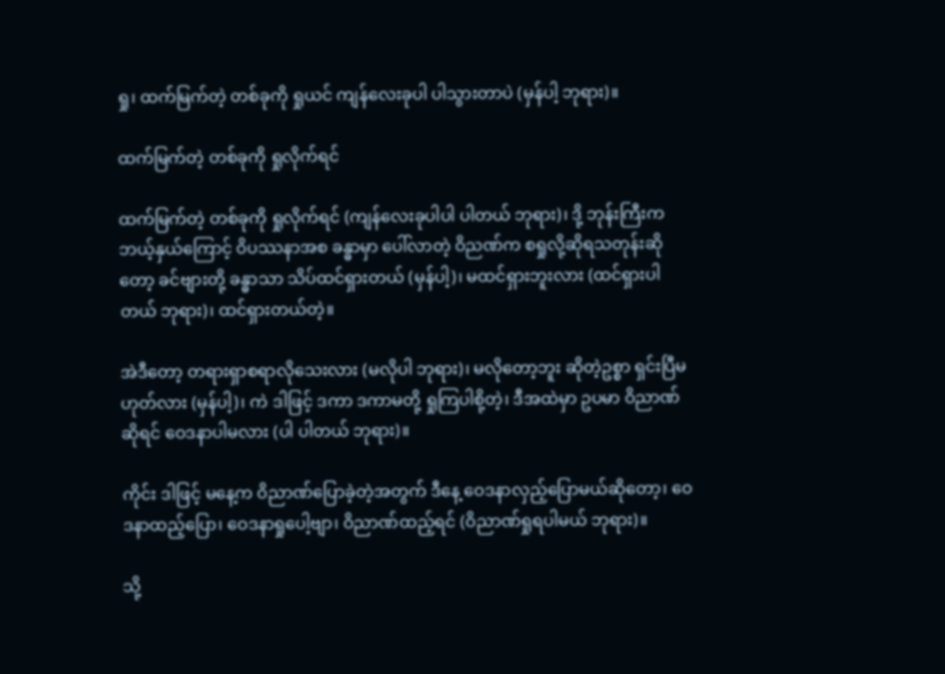ရှု၊ ထက်မြက်တဲ့ တစ်ခုကို ရှုယင် ကျန်လေးခုပါ ပါသွားတာပဲ (မှန်ပါ့ ဘုရား)။

ထက်မြက်တဲ့ တစ်ခုကို ရှုလိုက်ရင်

ထက်မြက်တဲ့ တစ်ခုကို ရှုလိုက်ရင် (ကျန်လေးခုပါပါ ပါတယ် ဘုရား)၊ ဒို့ ဘုန်းကြီးက ဘယ့်နှယ်ကြောင့် ဝိပဿနာအစ ခန္ဓာမှာ ပေါ်လာတဲ့ ဝိညဏ်က စရှုလို့ဆိုရသတုန်းဆိုတော့ ခင်ဗျားတို့ ခန္ဓာသာ သိပ်ထင်ရှားတယ် (မှန်ပါ့)၊ မထင်ရှားဘူးလား (ထင်ရှားပါတယ် ဘုရား)၊ ထင်ရှားတယ်တဲ့။

အဲဒီတော့ တရားရှာစရာလိုသေးလား (မလိုပါ ဘုရား)၊ မလိုတော့ဘူး ဆိုတဲ့ဥစ္စာ ရှင်းပြီမဟုတ်လား (မှန်ပါ့)၊ ကဲ ဒါဖြင့် ဒကာ ဒကာမတို့ ရှုကြပါစို့တဲ့၊ ဒီအထဲမှာ ဥပမာ ဝိညာဏ်ဆိုရင် ဝေဒနာပါမလား (ပါ ပါတယ် ဘုရား)။

ကိုင်း ဒါဖြင့် မနေ့က ဝိညာဏ်ပြောခဲ့တဲ့အတွက် ဒီနေ့ ဝေဒနာလှည့်ပြောမယ်ဆိုတော့၊ ဝေဒနာထည့်ပြော၊ ဝေဒနာရှုပေါ့ဗျာ၊ ဝိညာဏ်ထည့်ရင် (ဝိညာဏ်ရှုရပါမယ် ဘုရား)။

သို့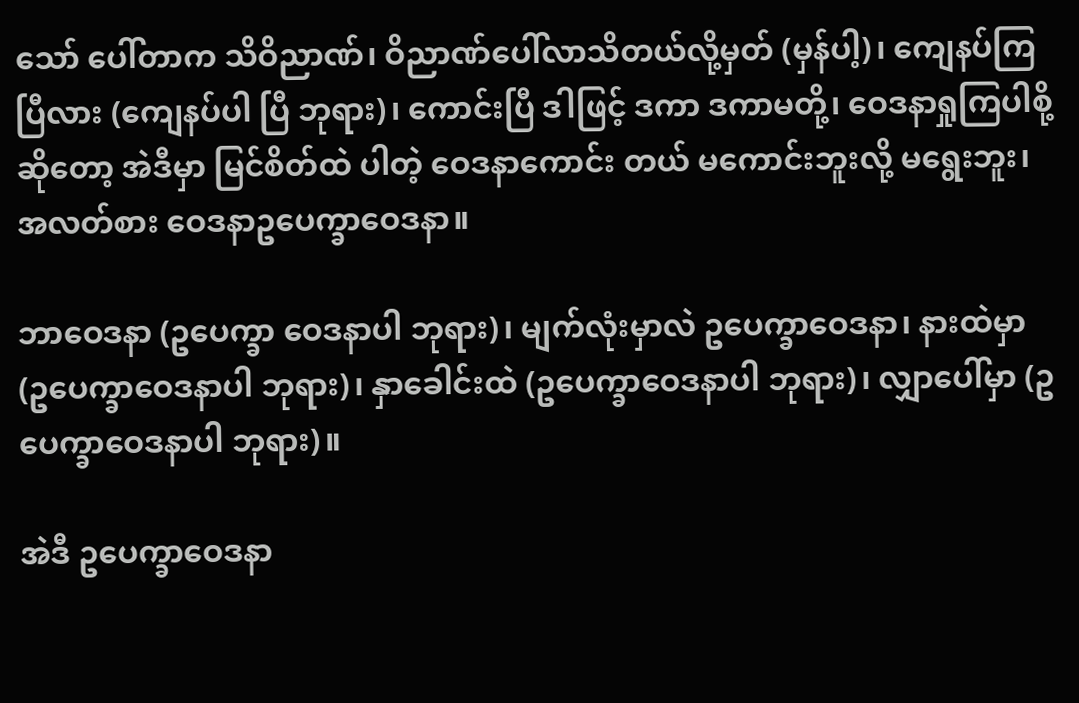သော် ပေါ်တာက သိဝိညာဏ်၊ ဝိညာဏ်ပေါ်လာသိတယ်လို့မှတ် (မှန်ပါ့)၊ ကျေနပ်ကြပြီလား (ကျေနပ်ပါ ပြီ ဘုရား)၊ ကောင်းပြီ ဒါဖြင့် ဒကာ ဒကာမတို့၊ ဝေဒနာရှုကြပါစို့ဆိုတော့ အဲဒီမှာ မြင်စိတ်ထဲ ပါတဲ့ ဝေဒနာကောင်း တယ် မကောင်းဘူးလို့ မရွေးဘူး၊ အလတ်စား ဝေဒနာဥပေက္ခာဝေဒနာ။

ဘာဝေဒနာ (ဥပေက္ခာ ဝေဒနာပါ ဘုရား)၊ မျက်လုံးမှာလဲ ဥပေက္ခာဝေဒနာ၊ နားထဲမှာ (ဥပေက္ခာဝေဒနာပါ ဘုရား)၊ နှာခေါင်းထဲ (ဥပေက္ခာဝေဒနာပါ ဘုရား)၊ လျှာပေါ်မှာ (ဥပေက္ခာဝေဒနာပါ ဘုရား)။

အဲဒီ ဥပေက္ခာဝေဒနာ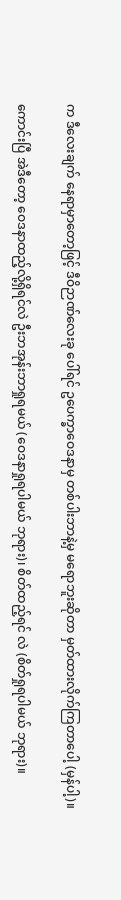က ဒီလေးချက် နေရာမှာတော့ဖြင့် ဒီဝိဉာဏ်လေးခု ပေါ်ရင် ဥပေက္ခာဝေဒနာမှ တစ်ပါးဘာနဲ့မှ မရောဘူးဆိုတာ မှတ်ထားလိုက်ကြတာပေါ့ (မှန်ပါ့)။

ကောင်းပြီ အဲဒီတော့ ဝေဒနာထည့်လို့ရှိရင်လဲ ဦးဘအုန်းဘာရှုရမယ် (ဝေဒနာရှုရပါမယ် ဘုရား)၊ စိတ်ထည့်ရင် လဲ (စိတ်ရှုရပါမယ် ဘုရား)။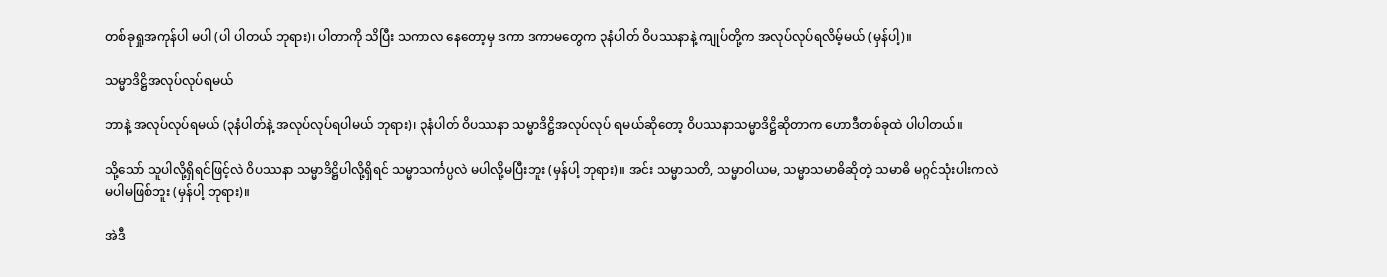တစ်ခုရှုအကုန်ပါ မပါ (ပါ ပါတယ် ဘုရား)၊ ပါတာကို သိပြီး သကာလ နေတော့မှ ဒကာ ဒကာမတွေက ၃နံပါတ် ဝိပဿနာနဲ့ ကျုပ်တို့က အလုပ်လုပ်ရလိမ့်မယ် (မှန်ပါ့)။

သမ္မာဒိဋ္ဌိအလုပ်လုပ်ရမယ်

ဘာနဲ့ အလုပ်လုပ်ရမယ် (၃နံပါတ်နဲ့ အလုပ်လုပ်ရပါမယ် ဘုရား)၊ ၃နံပါတ် ဝိပဿနာ သမ္မာဒိဋ္ဌိအလုပ်လုပ် ရမယ်ဆိုတော့ ဝိပဿနာသမ္မာဒိဋ္ဌိဆိုတာက ဟောဒီတစ်ခုထဲ ပါပါတယ်။

သို့သော် သူပါလို့ရှိရင်ဖြင့်လဲ ဝိပဿနာ သမ္မာဒိဋ္ဌိပါလို့ရှိရင် သမ္မာသင်္ကပ္ပလဲ မပါလို့မပြီးဘူး (မှန်ပါ့ ဘုရား)။ အင်း သမ္မာသတိ, သမ္မာဝါယမ, သမ္မာသမာဓိဆိုတဲ့ သမာဓိ မဂ္ဂင်သုံးပါးကလဲ မပါမဖြစ်ဘူး (မှန်ပါ့ ဘုရား)။

အဲဒီ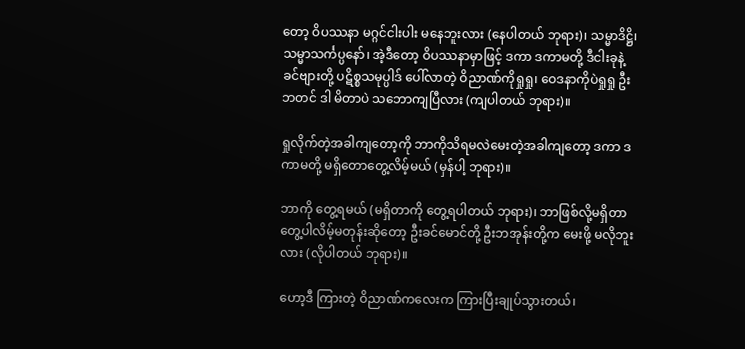တော့ ဝိပဿနာ မဂ္ဂင်ငါးပါး မနေဘူးလား (နေပါတယ် ဘုရား)၊ သမ္မာဒိဋ္ဌိ၊ သမ္မာသင်္ကပ္ပနော်၊ အဲ့ဒီတော့ ဝိပဿနာမှာဖြင့် ဒကာ ဒကာမတို့ ဒီငါးခုနဲ့ ခင်ဗျားတို့ ပဋိစ္စသမုပ္ပါဒ် ပေါ်လာတဲ့ ဝိညာဏ်ကိုရှုရှု၊ ဝေဒနာကိုပဲရှုရှု ဦးဘတင် ဒါ မိတာပဲ သဘောကျပြီလား (ကျပါတယ် ဘုရား)။

ရှုလိုက်တဲ့အခါကျတော့ကို ဘာကိုသိရမလဲမေးတဲ့အခါကျတော့ ဒကာ ဒကာမတို့ မရှိတောတွေ့လိမ့်မယ် (မှန်ပါ့ ဘုရား)။

ဘာကို တွေ့ရမယ် (မရှိတာကို တွေ့ရပါတယ် ဘုရား)၊ ဘာဖြစ်လို့မရှိတာ တွေ့ပါလိမ့်မတုန်းဆိုတော့ ဦးခင်မောင်တို့ ဦးဘအုန်းတို့က မေးဖို့ မလိုဘူးလား (လိုပါတယ် ဘုရား)။

ဟော့ဒီ ကြားတဲ့ ဝိညာဏ်ကလေးက ကြားပြီးချုပ်သွားတယ်၊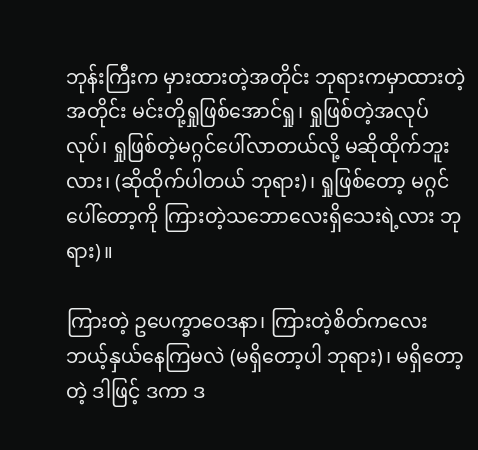ဘုန်းကြီးက မှားထားတဲ့အတိုင်း ဘုရားကမှာထားတဲ့ အတိုင်း မင်းတို့ရှုဖြစ်အောင်ရှု၊ ရှုဖြစ်တဲ့အလုပ်လုပ်၊ ရှုဖြစ်တဲ့မဂ္ဂင်ပေါ်လာတယ်လို့ မဆိုထိုက်ဘူးလား၊ (ဆိုထိုက်ပါတယ် ဘုရား)၊ ရှုဖြစ်တော့ မဂ္ဂင်ပေါ်တော့ကို ကြားတဲ့သဘောလေးရှိသေးရဲ့လား ဘုရား)။

ကြားတဲ့ ဥပေက္ခာဝေဒနာ၊ ကြားတဲ့စိတ်ကလေးဘယ့်နှယ်နေကြမလဲ (မရှိတော့ပါ ဘုရား)၊ မရှိတော့တဲ့ ဒါဖြင့် ဒကာ ဒ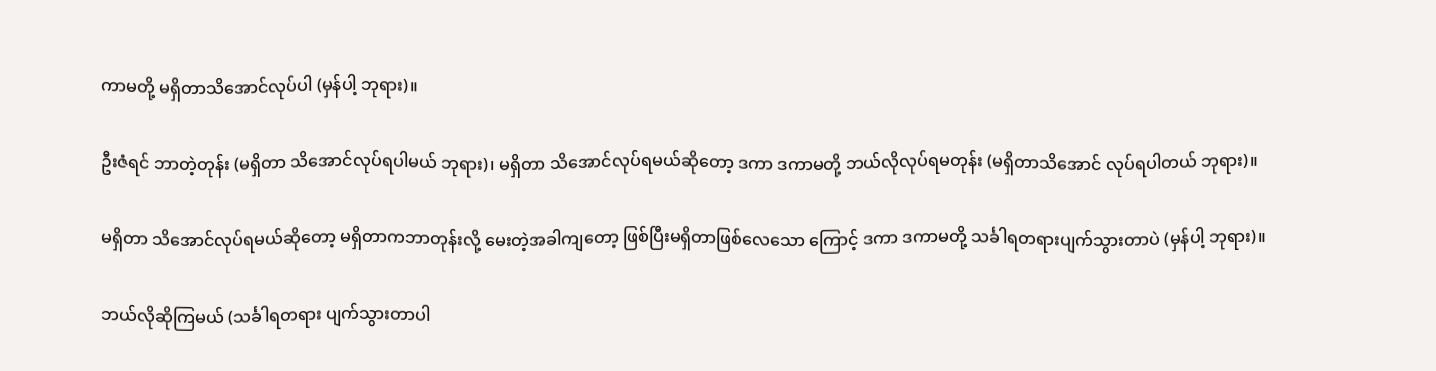ကာမတို့ မရှိတာသိအောင်လုပ်ပါ (မှန်ပါ့ ဘုရား)။

ဦးဇံရင် ဘာတဲ့တုန်း (မရှိတာ သိအောင်လုပ်ရပါမယ် ဘုရား)၊ မရှိတာ သိအောင်လုပ်ရမယ်ဆိုတော့ ဒကာ ဒကာမတို့ ဘယ်လိုလုပ်ရမတုန်း (မရှိတာသိအောင် လုပ်ရပါတယ် ဘုရား)။

မရှိတာ သိအောင်လုပ်ရမယ်ဆိုတော့ မရှိတာကဘာတုန်းလို့ မေးတဲ့အခါကျတော့ ဖြစ်ပြီးမရှိတာဖြစ်လေသော ကြောင့် ဒကာ ဒကာမတို့ သင်္ခါရတရားပျက်သွားတာပဲ (မှန်ပါ့ ဘုရား)။

ဘယ်လိုဆိုကြမယ် (သင်္ခါရတရား ပျက်သွားတာပါ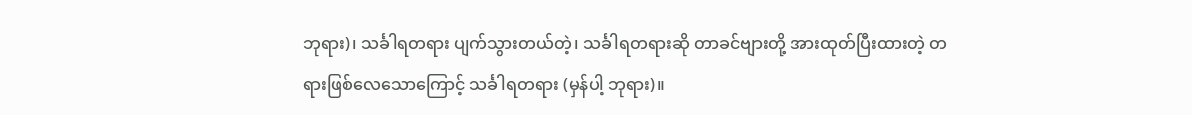ဘုရား)၊ သင်္ခါရတရား ပျက်သွားတယ်တဲ့၊ သင်္ခါရတရားဆို တာခင်ဗျားတို့ အားထုတ်ပြီးထားတဲ့ တရားဖြစ်လေသောကြောင့် သင်္ခါရတရား (မှန်ပါ့ ဘုရား)။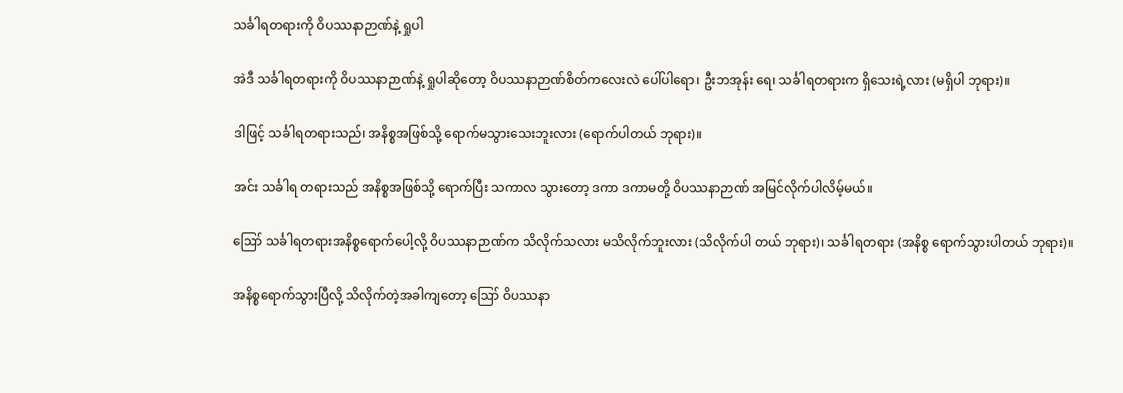သင်္ခါရတရားကို ဝိပဿနာဉာဏ်နဲ့ ရှုပါ

အဲဒီ သင်္ခါရတရားကို ဝိပဿနာဉာဏ်နဲ့ ရှုပါဆိုတော့ ဝိပဿနာဉာဏ်စိတ်ကလေးလဲ ပေါ်ပါရော၊ ဦးဘအုန်း ရေ၊ သင်္ခါရတရားက ရှိသေးရဲ့လား (မရှိပါ ဘုရား)။

ဒါဖြင့် သင်္ခါရတရားသည်၊ အနိစ္စအဖြစ်သို့ ရောက်မသွားသေးဘူးလား (ရောက်ပါတယ် ဘုရား)။

အင်း သင်္ခါရ တရားသည် အနိစ္စအဖြစ်သို့ ရောက်ပြီး သကာလ သွားတော့ ဒကာ ဒကာမတို့ ဝိပဿနာဉာဏ် အမြင်လိုက်ပါလိမ့်မယ်။

ဪ သင်္ခါရတရားအနိစ္စရောက်ပေါ့လို့ ဝိပဿနာဉာဏ်က သိလိုက်သလား မသိလိုက်ဘူးလား (သိလိုက်ပါ တယ် ဘုရား)၊ သင်္ခါရတရား (အနိစ္စ ရောက်သွားပါတယ် ဘုရား)။

အနိစ္စရောက်သွားပြီလို့ သိလိုက်တဲ့အခါကျတော့ ဪ ဝိပဿနာ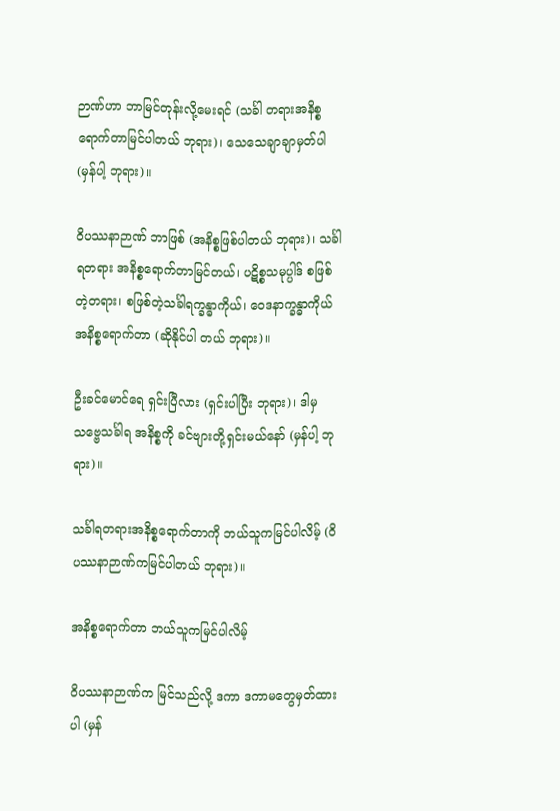ဉာဏ်ဟာ ဘာမြင်တုန်းလို့မေးရင် (သင်္ခါ တရားအနိစ္စရောက်တာမြင်ပါတယ် ဘုရား)၊ သေသေချာချာမှတ်ပါ (မှန်ပါ့ ဘုရား)။

ဝိပဿနာဉာဏ် ဘာဖြစ် (အနိစ္စဖြစ်ပါတယ် ဘုရား)၊ သင်္ခါရတရား အနိစ္စရောက်တာမြင်တယ်၊ ပဋိစ္စသမုပ္ပါဒ် စဖြစ်တဲ့တရား၊ စဖြစ်တဲ့သင်္ခါရက္ခန္ဓာကိုယ်၊ ဝေဒနာက္ခန္ဓာကိုယ်အနိစ္စရောက်တာ (ဆိုနိုင်ပါ တယ် ဘုရား)။

ဦးခင်မောင်ရေ ရှင်းပြီလား (ရှင်းပါပြီး ဘုရား)၊ ဒါမှ သဗ္ဗေသင်္ခါရ အနိစ္စကို ခင်ဗျားတို့ရှင်းမယ်နော် (မှန်ပါ့ ဘုရား)။

သင်္ခါရတရားအနိစ္စရောက်တာကို ဘယ်သူကမြင်ပါလိမ့် (ဝိပဿနာဉာဏ်ကမြင်ပါတယ် ဘုရား)။

အနိစ္စရောက်တာ ဘယ်သူကမြင်ပါလိမ့်

ဝိပဿနာဉာဏ်က မြင်သည်လို့ ဒကာ ဒကာမတွေမှတ်ထားပါ (မှန်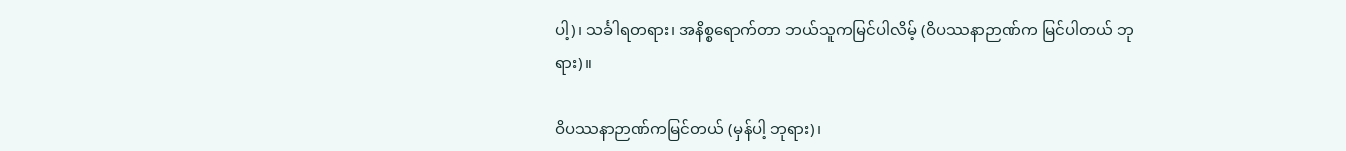ပါ့)၊ သင်္ခါရတရား၊ အနိစ္စရောက်တာ ဘယ်သူကမြင်ပါလိမ့် (ဝိပဿနာဉာဏ်က မြင်ပါတယ် ဘုရား)။

ဝိပဿနာဉာဏ်ကမြင်တယ် (မှန်ပါ့ ဘုရား)၊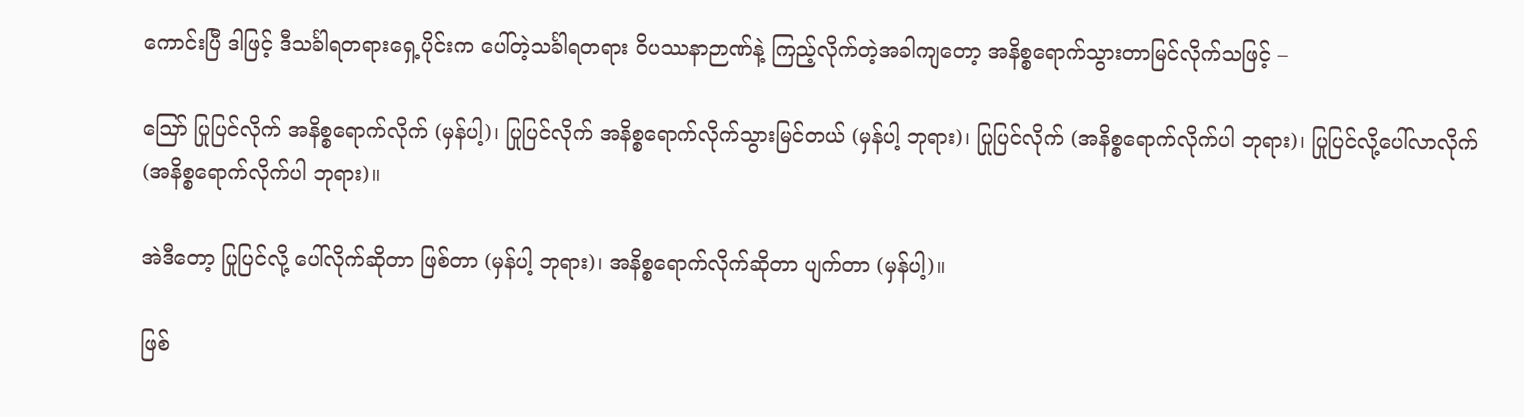ကောင်းပြီ ဒါဖြင့် ဒီသင်္ခါရတရားရှေ့ပိုင်းက ပေါ်တဲ့သင်္ခါရတရား ဝိပဿနာဉာဏ်နဲ့ ကြည့်လိုက်တဲ့အခါကျတော့ အနိစ္စရောက်သွားတာမြင်လိုက်သဖြင့် –

ဪ ပြုပြင်လိုက် အနိစ္စရောက်လိုက် (မှန်ပါ့)၊ ပြုပြင်လိုက် အနိစ္စရောက်လိုက်သွားမြင်တယ် (မှန်ပါ့ ဘုရား)၊ ပြုပြင်လိုက် (အနိစ္စရောက်လိုက်ပါ ဘုရား)၊ ပြုပြင်လို့ပေါ်လာလိုက် (အနိစ္စရောက်လိုက်ပါ ဘုရား)။

အဲဒီတော့ ပြုပြင်လို့ ပေါ်လိုက်ဆိုတာ ဖြစ်တာ (မှန်ပါ့ ဘုရား)၊ အနိစ္စရောက်လိုက်ဆိုတာ ပျက်တာ (မှန်ပါ့)။

ဖြစ်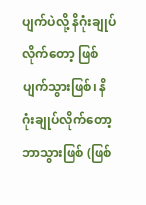ပျက်ပဲလို့ နိဂုံးချုပ်လိုက်တော့ ဖြစ်ပျက်သွားဖြစ်၊ နိဂုံးချုပ်လိုက်တော့ ဘာသွားဖြစ် (ဖြစ်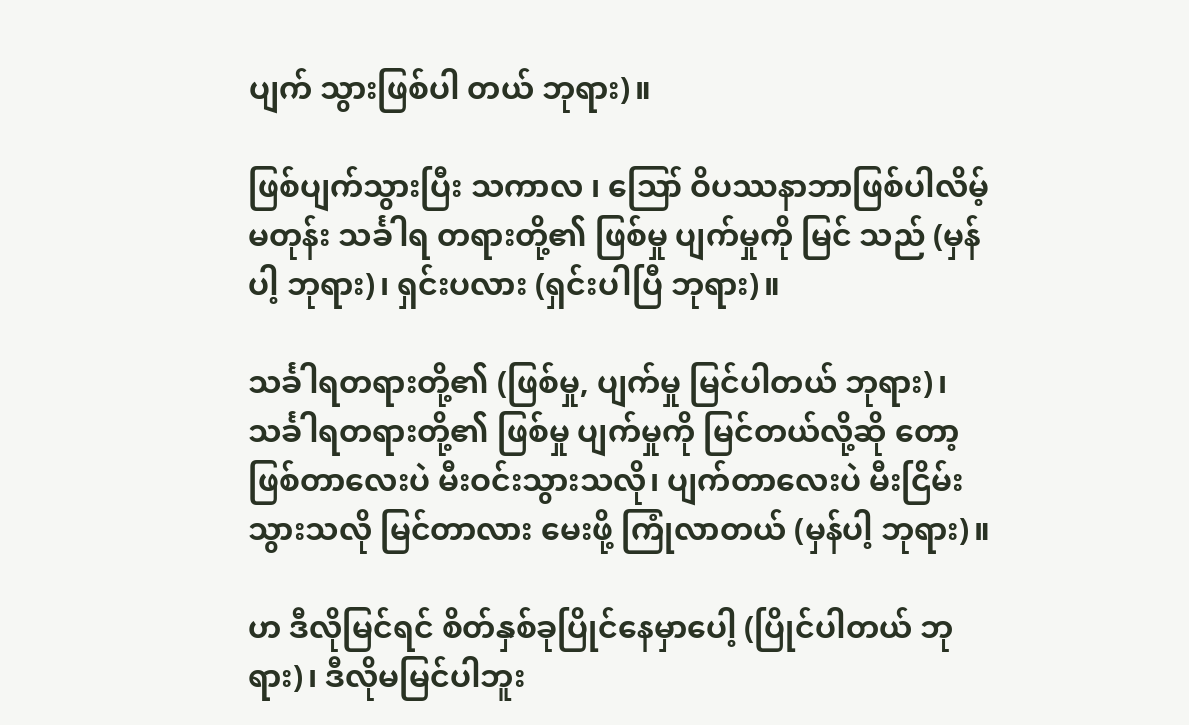ပျက် သွားဖြစ်ပါ တယ် ဘုရား)။

ဖြစ်ပျက်သွားပြီး သကာလ ၊ ဪ ဝိပဿနာဘာဖြစ်ပါလိမ့်မတုန်း သင်္ခါရ တရားတို့၏ ဖြစ်မှု ပျက်မှုကို မြင် သည် (မှန်ပါ့ ဘုရား)၊ ရှင်းပလား (ရှင်းပါပြီ ဘုရား)။

သင်္ခါရတရားတို့၏ (ဖြစ်မှု, ပျက်မှု မြင်ပါတယ် ဘုရား)၊ သင်္ခါရတရားတို့၏ ဖြစ်မှု ပျက်မှုကို မြင်တယ်လို့ဆို တော့ဖြစ်တာလေးပဲ မီးဝင်းသွားသလို၊ ပျက်တာလေးပဲ မီးငြိမ်းသွားသလို မြင်တာလား မေးဖို့ ကြုံလာတယ် (မှန်ပါ့ ဘုရား)။

ဟ ဒီလိုမြင်ရင် စိတ်နှစ်ခုပြိုင်နေမှာပေါ့ (ပြိုင်ပါတယ် ဘုရား)၊ ဒီလိုမမြင်ပါဘူး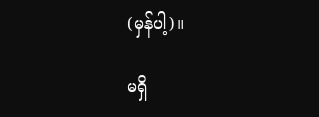(မှန်ပါ့)။

မရှိ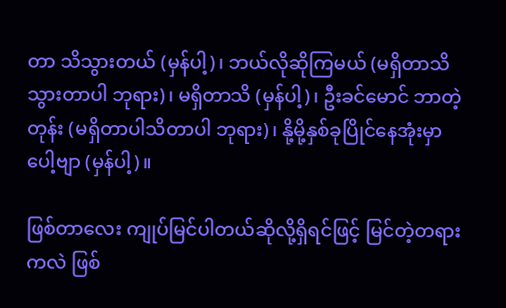တာ သိသွားတယ် (မှန်ပါ့)၊ ဘယ်လိုဆိုကြမယ် (မရှိတာသိသွားတာပါ ဘုရား)၊ မရှိတာသိ (မှန်ပါ့)၊ ဦးခင်မောင် ဘာတဲ့တုန်း (မရှိတာပါသိတာပါ ဘုရား)၊ နို့မို့နှစ်ခုပြိုင်နေအုံးမှာပေါ့ဗျာ (မှန်ပါ့)။

ဖြစ်တာလေး ကျုပ်မြင်ပါတယ်ဆိုလို့ရှိရင်ဖြင့် မြင်တဲ့တရားကလဲ ဖြစ်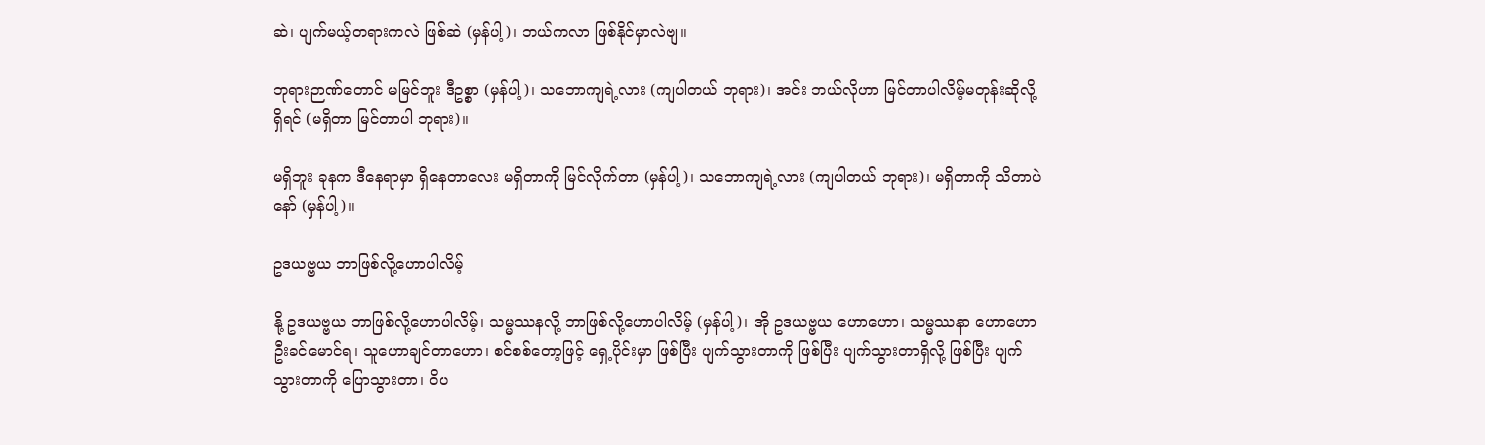ဆဲ၊ ပျက်မယ့်တရားကလဲ ဖြစ်ဆဲ (မှန်ပါ့)၊ ဘယ်ကလာ ဖြစ်နိုင်မှာလဲဗျ။

ဘုရားဉာဏ်တောင် မမြင်ဘူး ဒီဥစ္စာ (မှန်ပါ့)၊ သဘောကျရဲ့လား (ကျပါတယ် ဘုရား)၊ အင်း ဘယ်လိုဟာ မြင်တာပါလိမ့်မတုန်းဆိုလို့ရှိရင် (မရှိတာ မြင်တာပါ ဘုရား)။

မရှိဘူး ခုနက ဒီနေရာမှာ ရှိနေတာလေး မရှိတာကို မြင်လိုက်တာ (မှန်ပါ့)၊ သဘောကျရဲ့လား (ကျပါတယ် ဘုရား)၊ မရှိတာကို သိတာပဲနော် (မှန်ပါ့)။

ဥဒယဗ္ဗယ ဘာဖြစ်လို့ဟောပါလိမ့်

နို့ ဥဒယဗ္ဗယ ဘာဖြစ်လို့ဟောပါလိမ့်၊ သမ္မဿနလို့ ဘာဖြစ်လို့ဟောပါလိမ့် (မှန်ပါ့)၊ အို ဥဒယဗ္ဗယ ဟောဟော၊ သမ္မဿနာ ဟောဟော ဦးခင်မောင်ရ၊ သူဟောချင်တာဟော၊ စင်စစ်တော့ဖြင့် ရှေ့ပိုင်းမှာ ဖြစ်ပြီး ပျက်သွားတာကို ဖြစ်ပြီး ပျက်သွားတာရှိလို့ ဖြစ်ပြီး ပျက်သွားတာကို ပြောသွားတာ၊ ဝိပ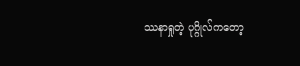ဿနာရှုတဲ့ ပုဂ္ဂိုလ်ကတော့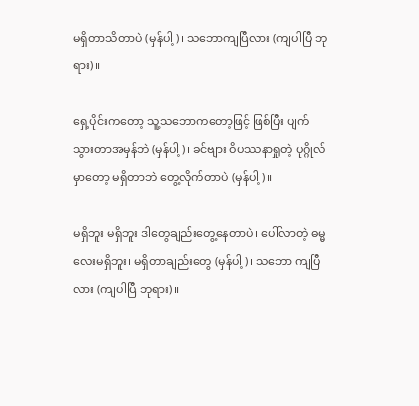မရှိတာသိတာပဲ (မှန်ပါ့)၊ သဘောကျပြီလား (ကျပါပြီ ဘုရား)။

ရှေ့ပိုင်းကတော့ သူ့သဘောကတော့ဖြင့် ဖြစ်ပြီး ပျက်သွားတာအမှန်ဘဲ (မှန်ပါ့)၊ ခင်ဗျား ဝိပဿနာရှုတဲ့ ပုဂ္ဂိုလ်မှာတော့ မရှိတာဘဲ တွေ့လိုက်တာပဲ (မှန်ပါ့)။

မရှိဘူး မရှိဘူး ဒါတွေချည်းတွေ့နေတာပဲ၊ ပေါ်လာတဲ့ ဓမ္မလေးမရှိဘူး၊ မရှိတာချည်းတွေ (မှန်ပါ့)၊ သဘော ကျပြီလား (ကျပါပြီ ဘုရား)။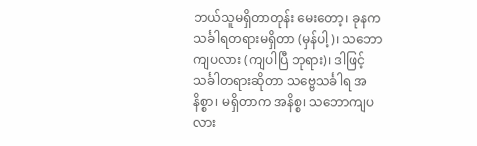ဘယ်သူမရှိတာတုန်း မေးတော့၊ ခုနက သင်္ခါရတရားမရှိတာ (မှန်ပါ့)၊ သဘောကျပလား (ကျပါပြီ ဘုရား)၊ ဒါဖြင့် သင်္ခါတရားဆိုတာ သဗ္ဗေသင်္ခါရ အနိစ္စာ၊ မရှိတာက အနိစ္စ၊ သဘောကျပလား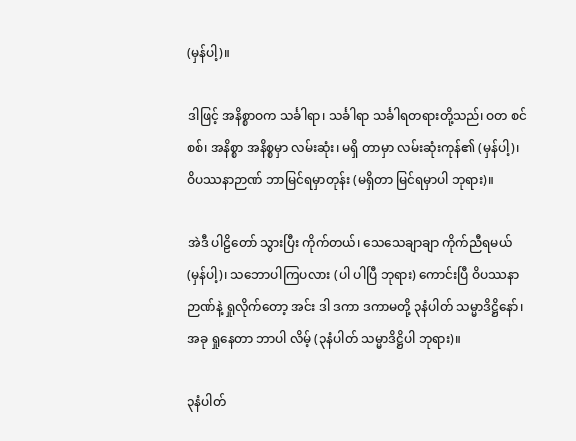(မှန်ပါ့)။

ဒါဖြင့် အနိစ္စာဝက သင်္ခါရာ၊ သင်္ခါရာ သင်္ခါရတရားတို့သည်၊ ဝတ စင်စစ်၊ အနိစ္စာ အနိစ္စမှာ လမ်းဆုံး၊ မရှိ တာမှာ လမ်းဆုံးကုန်၏ (မှန်ပါ့)၊ ဝိပဿနာဉာဏ် ဘာမြင်ရမှာတုန်း (မရှိတာ မြင်ရမှာပါ ဘုရား)။

အဲဒီ ပါဠိတော် သွားပြီး ကိုက်တယ်၊ သေသေချာချာ ကိုက်ညီရမယ် (မှန်ပါ့)၊ သဘောပါကြပလား (ပါ ပါပြီ ဘုရား) ကောင်းပြီ ဝိပဿနာဉာဏ်နဲ့ ရှုလိုက်တော့ အင်း ဒါ ဒကာ ဒကာမတို့ ၃နံပါတ် သမ္မာဒိဋ္ဌိနော်၊ အခု ရှုနေတာ ဘာပါ လိမ့် (၃နံပါတ် သမ္မာဒိဋ္ဌိပါ ဘုရား)။

၃နံပါတ်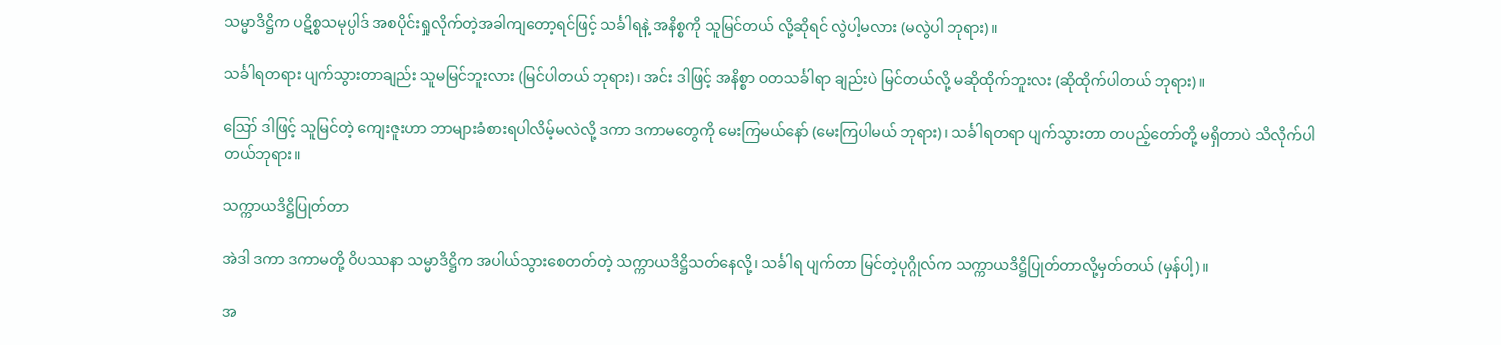သမ္မာဒိဋ္ဌိက ပဋိစ္စသမုပ္ပါဒ် အစပိုင်းရှုလိုက်တဲ့အခါကျတော့ရင်ဖြင့် သင်္ခါရနဲ့ အနိစ္စကို သူမြင်တယ် လို့ဆိုရင် လွဲပါ့မလား (မလွဲပါ ဘုရား)။

သင်္ခါရတရား ပျက်သွားတာချည်း သူမမြင်ဘူးလား (မြင်ပါတယ် ဘုရား)၊ အင်း ဒါဖြင့် အနိစ္စာ ဝတသင်္ခါရာ ချည်းပဲ မြင်တယ်လို့ မဆိုထိုက်ဘူးလး (ဆိုထိုက်ပါတယ် ဘုရား)။

ဪ ဒါဖြင့် သူမြင်တဲ့ ကျေးဇူးဟာ ဘာများခံစားရပါလိမ့်မလဲလို့ ဒကာ ဒကာမတွေကို မေးကြမယ်နော် (မေးကြပါမယ် ဘုရား)၊ သင်္ခါရတရာ ပျက်သွားတာ တပည့်တော်တို့ မရှိတာပဲ သိလိုက်ပါတယ်ဘုရား။

သက္ကာယဒိဋ္ဌိပြုတ်တာ

အဲဒါ ဒကာ ဒကာမတို့ ဝိပဿနာ သမ္မာဒိဋ္ဌိက အပါယ်သွားစေတတ်တဲ့ သက္ကာယဒိဋ္ဌိသတ်နေလို့၊ သင်္ခါရ ပျက်တာ မြင်တဲ့ပုဂ္ဂိုလ်က သက္ကာယဒိဋ္ဌိပြုတ်တာလို့မှတ်တယ် (မှန်ပါ့)။

အ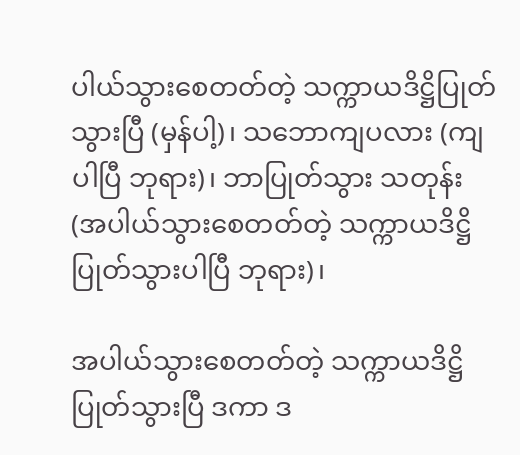ပါယ်သွားစေတတ်တဲ့ သက္ကာယဒိဋ္ဌိပြုတ်သွားပြီ (မှန်ပါ့)၊ သဘောကျပလား (ကျပါပြီ ဘုရား)၊ ဘာပြုတ်သွား သတုန်း (အပါယ်သွားစေတတ်တဲ့ သက္ကာယဒိဋ္ဌိပြုတ်သွားပါပြီ ဘုရား)၊

အပါယ်သွားစေတတ်တဲ့ သက္ကာယဒိဋ္ဌိပြုတ်သွားပြီ ဒကာ ဒ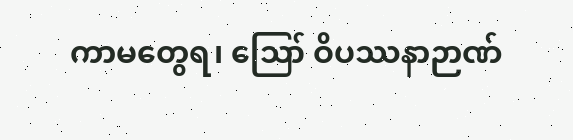ကာမတွေရ၊ ဪ ဝိပဿနာဉာဏ်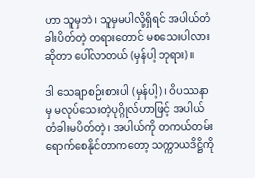ဟာ သူမှဘဲ၊ သူမှမပါလို့ရှိရင် အပါယ်တံခါးပိတ်တဲ့ တရားတောင် မစသေးပါလားဆိုတာ ပေါ်လာတယ် (မှန်ပါ့ ဘုရား)။

ဒါ သေချာစဉ်းစားပါ (မှန်ပါ့)၊ ဝိပဿနာမှ မလုပ်သေးတဲ့ပုဂ္ဂိုလ်ဟာဖြင့် အပါယ်တံခါးမပိတ်တဲ့၊ အပါယ်ကို တကယ်တမ်း ရောက်စေနိုင်တာကတော့ သက္ကာယဒိဋ္ဌိကို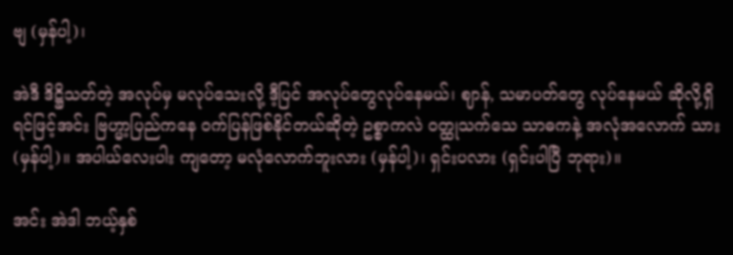ဗျ (မှန်ပါ့)၊

အဲဒီ ဒိဋ္ဌိသတ်တဲ့ အလုပ်မှ မလုပ်သေးလို့ ဒီ့ပြင် အလုပ်တွေလုပ်နေမယ်၊ ဈာန်, သမာပတ်တွေ လုပ်နေမယ် ဆိုလို့ရှိရင်ဖြင့်အင်း ဗြဟ္မာ့ပြည်ကနေ ဝက်ပြန်ဖြစ်နိုင်တယ်ဆိုတဲ့ ဥစ္စာကလဲ ဝတ္ထုသက်သေ သာဓကနဲ့ အလုံအလောက် သား (မှန်ပါ့)။ အပါယ်လေးပါး ကျတော့ မလုံလောက်ဘူးလား (မှန်ပါ့)၊ ရှင်းပလား (ရှင်းပါပြီ ဘုရား)။

အင်း အဲဒါ ဘယ့်နှစ်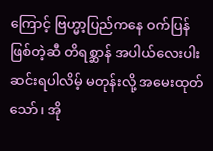ကြောင့် ဗြဟ္မာ့ပြည်ကနေ ဝက်ပြန်ဖြစ်တဲ့ဆီ တိရစ္ဆာန် အပါယ်လေးပါး ဆင်းရပါလိမ့် မတုန်းလို့ အမေးထုတ်သော်၊ အို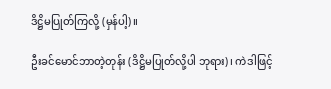ဒိဋ္ဌိမပြုတ်ကြလို့ (မှန်ပါ့)။

ဦးခင်မောင်ဘာတဲ့တုန်း (ဒိဋ္ဌိမပြုတ်လို့ပါ ဘုရား)၊ ကဲဒါဖြင့်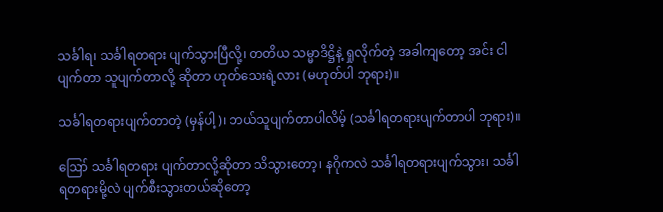သင်္ခါရ၊ သင်္ခါရတရား ပျက်သွားပြီလို့၊ တတိယ သမ္မာဒိဋ္ဌိနဲ့ ရှုလိုက်တဲ့ အခါကျတော့ အင်း ငါပျက်တာ သူပျက်တာလို့ ဆိုတာ ဟုတ်သေးရဲ့လား (မဟုတ်ပါ ဘုရား)။

သင်္ခါရတရားပျက်တာတဲ့ (မှန်ပါ့)၊ ဘယ်သူပျက်တာပါလိမ့် (သင်္ခါရတရားပျက်တာပါ ဘုရား)။

ဪ သင်္ခါရတရား ပျက်တာလို့ဆိုတာ သိသွားတော့၊ နဂိုကလဲ သင်္ခါရတရားပျက်သွား၊ သင်္ခါရတရားမို့လဲ ပျက်စီးသွားတယ်ဆိုတော့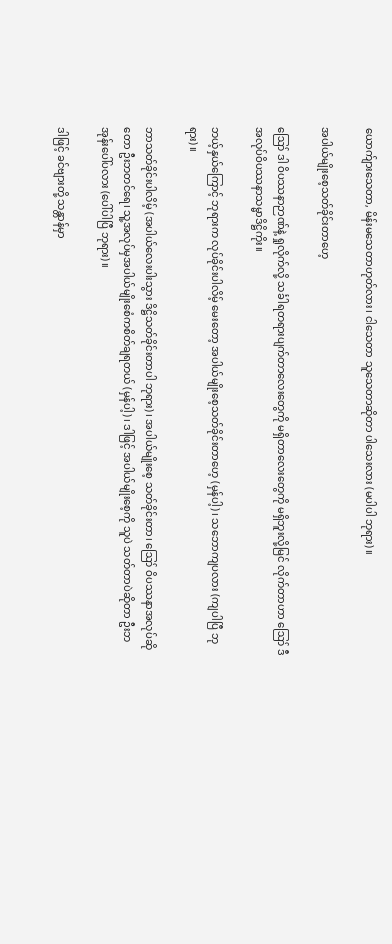ယောက်ျားသေတာ, မိန်းမသေတာဟုတ်လား၊ ငါသေတာ သူသေတာဆိုတာ ပါသေးလား (မပါပါ ဘုရား)။

အပါယ်မျိုးစေ့သတ်ခိုင်းတာဟေ့

ဪ ဒါ ဝိပဿနာဉာဏ်နဲ့ ရှုလိုက်လို့ သင်္ခါရတရားပျက်တာလေးတွေကို မရှိတာလေးတွေကို မရှိဘူးလို့မြင် လိုက်တာဟာ ဪ ဒီအလုပ်ဝိပဿနာသမ္မာဒိဋ္ဌိကိုး။

ဘယ့်နှယ်ကြောင့် ဘုရားက လုပ်ခိုင်းပါလိမ့် မေးတော့ အပါယ်မျိုးစေ့သတ်ခိုင်းတာဟေ့ (မှန်ပါ့)၊ သဘောကျပလား (ကျပါပြီ ဘုရား)။

ဘာသတ်ခိုင်းပါလိမ့် (အပါယ်လေးပါးသွား ဒိဋ္ဌိသတ်ခိုင်းတာပါ ဘုရား)၊ အပါယ်မျိုးစေ့ သတ်ခိုင်းတာ၊ ဪ ဝိပဿနာအလုပ်ဆိုတော ဦးဘတင်ရေ၊ သူ့အလုပ်မှအပါယ်မျိုးစေံကစိတ်ချရတယ် (မှန်ပါ့)၊ ဒါဖြင့် အပါယ်မျိုးစေ့ကို သူပဲ သတ်တာပဲဆိုတာ ဦးဘအုန်းပေါ်ပလား (ပေါ်ပါပြီ ဘုရား)။

ဒါဖြင့် ခင်ဗျားတို့ သန္တာန်မှာ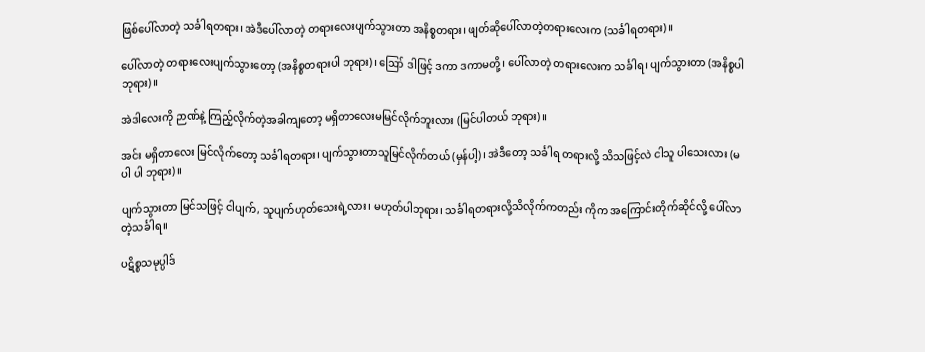ဖြစ်ပေါ်လာတဲ့ သင်္ခါရတရား၊ အဲဒီပေါ်လာတဲ့ တရားလေးပျက်သွားတာ အနိစ္စတရား၊ ဖျတ်ဆိုပေါ်လာတဲ့တရားလေးက (သင်္ခါရတရား)။

ပေါ်လာတဲ့ တရားလေးပျက်သွားတော့ (အနိစ္စတရားပါ ဘုရား)၊ ဪ ဒါဖြင့် ဒကာ ဒကာမတို့၊ ပေါ်လာတဲ့ တရားလေးက သင်္ခါရ၊ ပျက်သွားတာ (အနိစ္စပါ ဘုရား)။

အဲဒါလေးကို ဉာဏ်နဲ့ ကြည့်လိုက်တဲ့အခါကျတော့ မရှိတာလေးမမြင်လိုက်ဘူးလား (မြင်ပါတယ် ဘုရား)။

အင်း မရှိတာလေး မြင်လိုက်တော့ သင်္ခါရတရား၊ ပျက်သွားတာသူမြင်လိုက်တယ် (မှန်ပါ့)၊ အဲဒီတော့ သင်္ခါရ တရားလို့ သိသဖြင့်လဲ ငါသူ ပါသေးလား (မပါ ပါ ဘုရား)။

ပျက်သွားတာ မြင်သဖြင့် ငါပျက်, သူပျက်ဟုတ်သေးရဲ့လား၊ မဟုတ်ပါဘုရား၊ သင်္ခါရတရားလို့သိလိုက်ကတည်း ကိုက အကြောင်းတိုက်ဆိုင်လို့ ပေါ်လာတဲ့သင်္ခါရ။

ပဋိစ္စသမုပ္ပါဒ်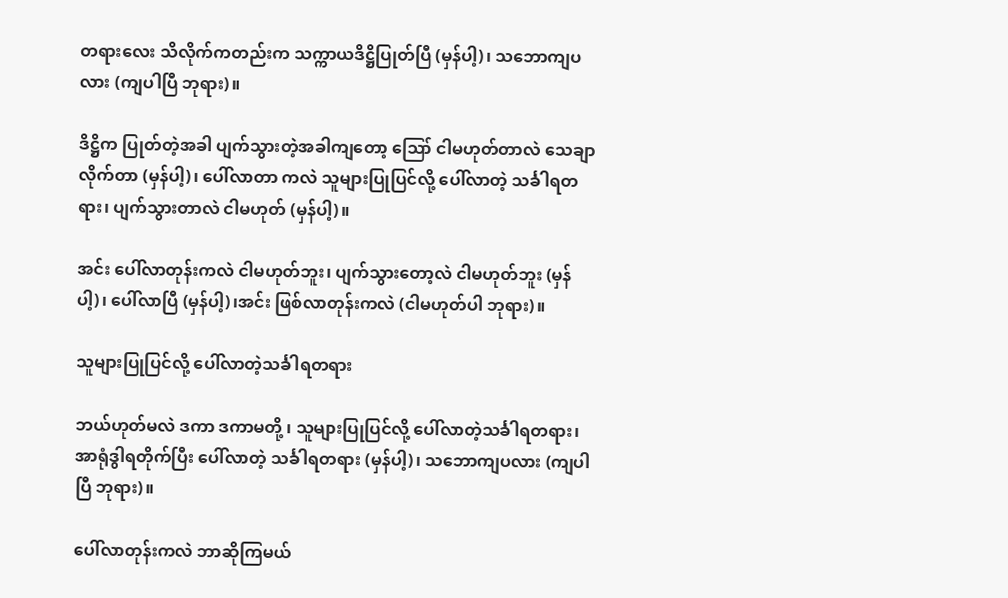တရားလေး သိလိုက်ကတည်းက သက္ကာယဒိဋ္ဌိပြုတ်ပြီ (မှန်ပါ့)၊ သဘောကျပလား (ကျပါပြီ ဘုရား)။

ဒိဋ္ဌိက ပြုတ်တဲ့အခါ ပျက်သွားတဲ့အခါကျတော့ ဪ ငါမဟုတ်တာလဲ သေချာလိုက်တာ (မှန်ပါ့)၊ ပေါ်လာတာ ကလဲ သူများပြုပြင်လို့ ပေါ်လာတဲ့ သင်္ခါရတရား၊ ပျက်သွားတာလဲ ငါမဟုတ် (မှန်ပါ့)။

အင်း ပေါ်လာတုန်းကလဲ ငါမဟုတ်ဘူး၊ ပျက်သွားတော့လဲ ငါမဟုတ်ဘူး (မှန်ပါ့)၊ ပေါ်လာပြီ (မှန်ပါ့)၊အင်း ဖြစ်လာတုန်းကလဲ (ငါမဟုတ်ပါ ဘုရား)။

သူများပြုပြင်လို့ ပေါ်လာတဲ့သင်္ခါရတရား

ဘယ်ဟုတ်မလဲ ဒကာ ဒကာမတို့ ၊ သူများပြုပြင်လို့ ပေါ်လာတဲ့သင်္ခါရတရား၊ အာရုံဒွါရတိုက်ပြီး ပေါ်လာတဲ့ သင်္ခါရတရား (မှန်ပါ့)၊ သဘောကျပလား (ကျပါပြီ ဘုရား)။

ပေါ်လာတုန်းကလဲ ဘာဆိုကြမယ်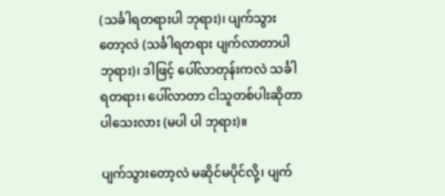(သင်္ခါရတရားပါ ဘုရား)၊ ပျက်သွားတော့လဲ (သင်္ခါရတရား ပျက်လာတာပါ ဘုရား)၊ ဒါဖြင့် ပေါ်လာတုန်းကလဲ သင်္ခါရတရား၊ ပေါ်လာတာ ငါသူတစ်ပါးဆိုတာ ပါသေးလား (မပါ ပါ ဘုရား)။

ပျက်သွားတော့လဲ မဆိုင်မပိုင်လို့၊ ပျက်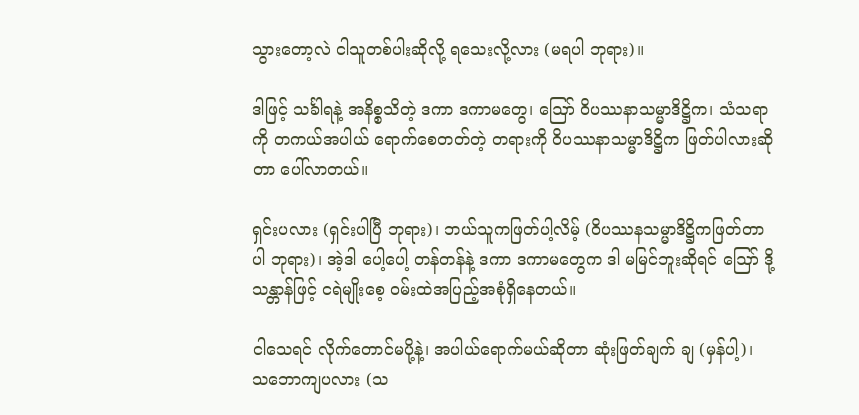သွားတော့လဲ ငါသူတစ်ပါးဆိုလို့ ရသေးလို့လား (မရပါ ဘုရား)။

ဒါဖြင့် သင်္ခါရနဲ့ အနိစ္စသိတဲ့ ဒကာ ဒကာမတွေ၊ ဪ ဝိပဿနာသမ္မာဒိဋ္ဌိက၊ သံသရာကို တကယ်အပါယ် ရောက်စေတတ်တဲ့ တရားကို ဝိပဿနာသမ္မာဒိဋ္ဌိက ဖြတ်ပါလားဆိုတာ ပေါ်လာတယ်။

ရှင်းပလား (ရှင်းပါပြီ ဘုရား)၊ ဘယ်သူကဖြတ်ပါ့လိမ့် (ဝိပဿနသမ္မာဒိဋ္ဌိကဖြတ်တာပါ ဘုရား)၊ အဲ့ဒါ ပေါ့ပေါ့ တန်တန်နဲ့ ဒကာ ဒကာမတွေက ဒါ မမြင်ဘူးဆိုရင် ဪ ဒို့ သန္တာန်ဖြင့် ငရဲမျိုးစေ့ ဝမ်းထဲအပြည့်အစုံရှိနေတယ်။

ငါသေရင် လိုက်တောင်မပို့နဲ့၊ အပါယ်ရောက်မယ်ဆိုတာ ဆုံးဖြတ်ချက် ချ (မှန်ပါ့)၊ သဘောကျပလား (သ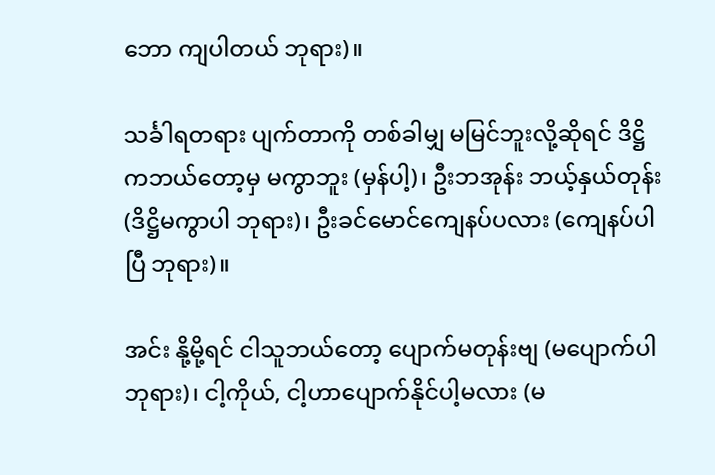ဘော ကျပါတယ် ဘုရား)။

သင်္ခါရတရား ပျက်တာကို တစ်ခါမျှ မမြင်ဘူးလို့ဆိုရင် ဒိဋ္ဌိကဘယ်တော့မှ မကွာဘူး (မှန်ပါ့)၊ ဦးဘအုန်း ဘယ့်နှယ်တုန်း (ဒိဋ္ဌိမကွာပါ ဘုရား)၊ ဦးခင်မောင်ကျေနပ်ပလား (ကျေနပ်ပါပြီ ဘုရား)။

အင်း နို့မို့ရင် ငါသူဘယ်တော့ ပျောက်မတုန်းဗျ (မပျောက်ပါ ဘုရား)၊ ငါ့ကိုယ်, ငါ့ဟာပျောက်နိုင်ပါ့မလား (မ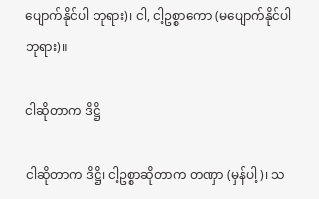ပျောက်နိုင်ပါ ဘုရား)၊ ငါ, ငါ့ဥစ္စာကော (မပျောက်နိုင်ပါ ဘုရား)။

ငါဆိုတာက ဒိဋ္ဌိ

ငါဆိုတာက ဒိဋ္ဌိ၊ ငါ့ဥစ္စာဆိုတာက တဏှာ (မှန်ပါ့)၊ သ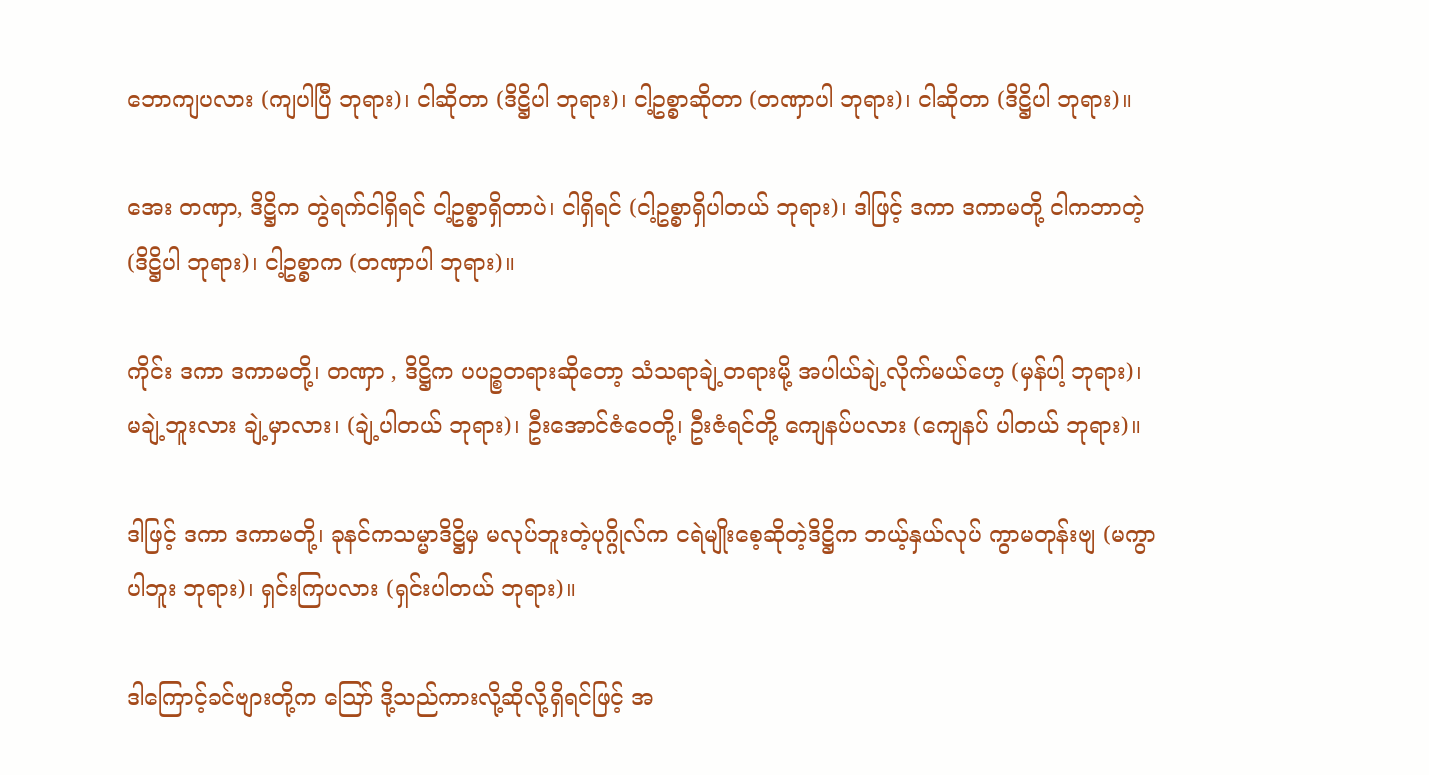ဘောကျပလား (ကျပါပြီ ဘုရား)၊ ငါဆိုတာ (ဒိဋ္ဌိပါ ဘုရား)၊ ငါ့ဥစ္စာဆိုတာ (တဏှာပါ ဘုရား)၊ ငါဆိုတာ (ဒိဋ္ဌိပါ ဘုရား)။

အေး တဏှာ, ဒိဋ္ဌိက တွဲရက်ငါရှိရင် ငါ့ဥစ္စာရှိတာပဲ၊ ငါရှိရင် (ငါ့ဥစ္စာရှိပါတယ် ဘုရား)၊ ဒါဖြင့် ဒကာ ဒကာမတို့ ငါကဘာတဲ့ (ဒိဋ္ဌိပါ ဘုရား)၊ ငါ့ဥစ္စာက (တဏှာပါ ဘုရား)။

ကိုင်း ဒကာ ဒကာမတို့၊ တဏှာ , ဒိဋ္ဌိက ပပဉ္စတရားဆိုတော့ သံသရာချဲ့တရားမို့ အပါယ်ချဲ့လိုက်မယ်ဟေ့ (မှန်ပါ့ ဘုရား)၊ မချဲ့ဘူးလား ချဲ့မှာလား၊ (ချဲ့ပါတယ် ဘုရား)၊ ဦးအောင်ဇံဝေတို့၊ ဦးဇံရင်တို့ ကျေနပ်ပလား (ကျေနပ် ပါတယ် ဘုရား)။

ဒါဖြင့် ဒကာ ဒကာမတို့၊ ခုနင်ကသမ္မာဒိဋ္ဌိမှ မလုပ်ဘူးတဲ့ပုဂ္ဂိုလ်က ငရဲမျိုးစေ့ဆိုတဲ့ဒိဋ္ဌိက ဘယ့်နှယ်လုပ် ကွာမတုန်းဗျ (မကွာပါဘူး ဘုရား)၊ ရှင်းကြပလား (ရှင်းပါတယ် ဘုရား)။

ဒါကြောင့်ခင်ဗျားတို့က ဪ ဒို့သည်ကားလို့ဆိုလို့ရှိရင်ဖြင့် အ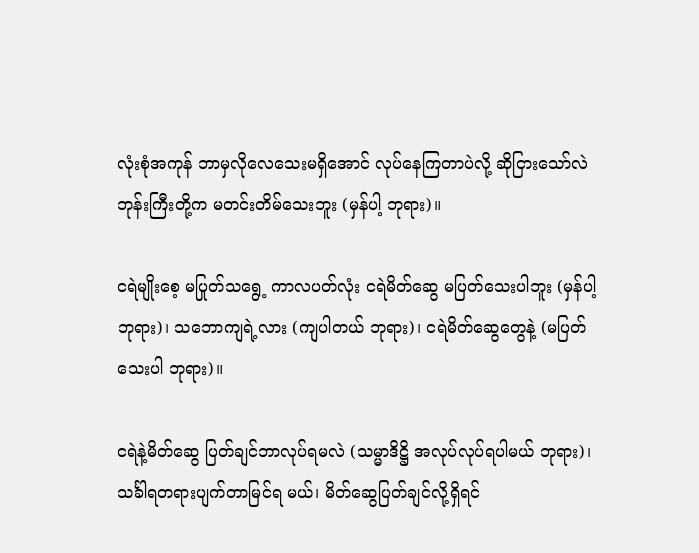လုံးစုံအကုန် ဘာမှလိုလေသေးမရှိအောင် လုပ်နေကြတာပဲလို့ ဆိုငြားသော်လဲ ဘုန်းကြီးတို့က မတင်းတိမ်သေးဘူး (မှန်ပါ့ ဘုရား)။

ငရဲမျိုးစေ့ မပြုတ်သရွေ့ ကာလပတ်လုံး ငရဲမိတ်ဆွေ မပြတ်သေးပါဘူး (မှန်ပါ့ ဘုရား)၊ သဘောကျရဲ့လား (ကျပါတယ် ဘုရား)၊ ငရဲမိတ်ဆွေတွေနဲ့ (မပြတ်သေးပါ ဘုရား)။

ငရဲနဲ့မိတ်ဆွေ ပြတ်ချင်ဘာလုပ်ရမလဲ (သမ္မာဒိဋ္ဌိ အလုပ်လုပ်ရပါမယ် ဘုရား)၊ သင်္ခါရတရားပျက်တာမြင်ရ မယ်၊ မိတ်ဆွေပြတ်ချင်လို့ရှိရင်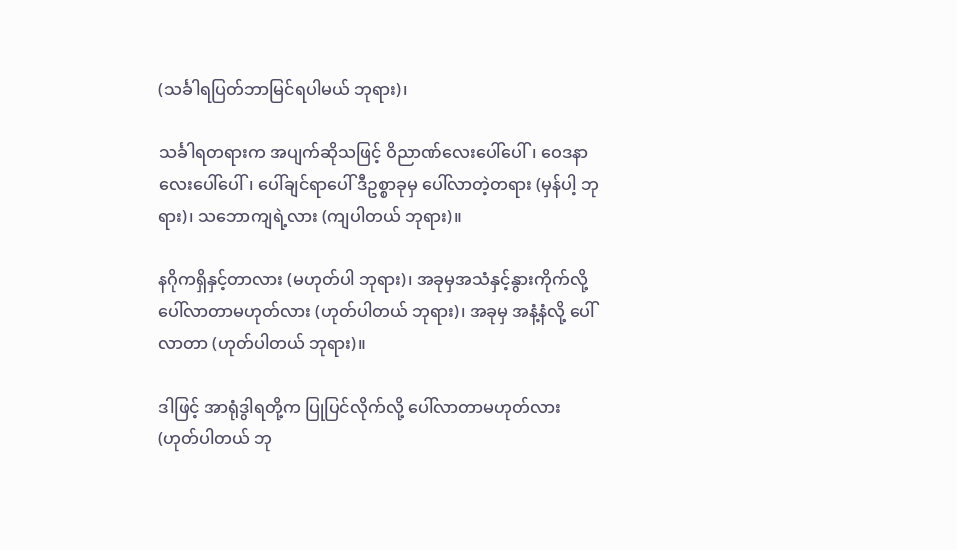(သင်္ခါရပြတ်ဘာမြင်ရပါမယ် ဘုရား)၊

သင်္ခါရတရားက အပျက်ဆိုသဖြင့် ဝိညာဏ်လေးပေါ်ပေါ်၊ ဝေဒနာလေးပေါ်ပေါ်၊ ပေါ်ချင်ရာပေါ် ဒီဥစ္စာခုမှ ပေါ်လာတဲ့တရား (မှန်ပါ့ ဘုရား)၊ သဘောကျရဲ့လား (ကျပါတယ် ဘုရား)။

နဂိုကရှိနှင့်တာလား (မဟုတ်ပါ ဘုရား)၊ အခုမှအသံနှင့်နွားကိုက်လို့ ပေါ်လာတာမဟုတ်လား (ဟုတ်ပါတယ် ဘုရား)၊ အခုမှ အနံ့နံလို့ ပေါ်လာတာ (ဟုတ်ပါတယ် ဘုရား)။

ဒါဖြင့် အာရုံဒွါရတို့က ပြုပြင်လိုက်လို့ ပေါ်လာတာမဟုတ်လား (ဟုတ်ပါတယ် ဘု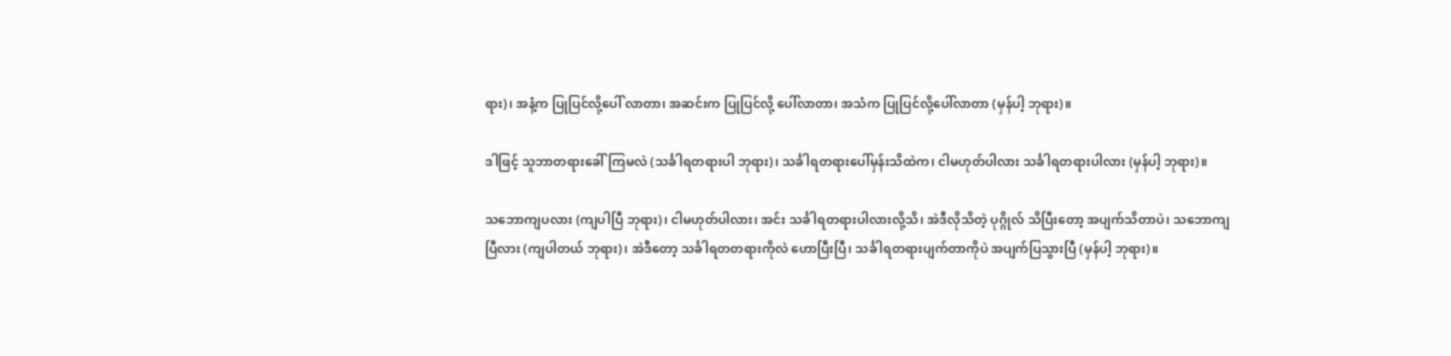ရား)၊ အနံ့က ပြုပြင်လို့ပေါ် လာတာ၊ အဆင်းက ပြုပြင်လို့ ပေါ်လာတာ၊ အသံက ပြုပြင်လို့ပေါ်လာတာ (မှန်ပါ့ ဘုရား)။

ဒါဖြင့် သူဘာတရားခေါ်ကြမလဲ (သင်္ခါရတရားပါ ဘုရား)၊ သင်္ခါရတရားပေါ်မှန်းသိထဲက၊ ငါမဟုတ်ပါလား သင်္ခါရတရားပါလား (မှန်ပါ့ ဘုရား)။

သဘောကျပလား (ကျပါပြီ ဘုရား)၊ ငါမဟုတ်ပါလား၊ အင်း သင်္ခါရတရားပါလားလို့သိ၊ အဲဒီလိုသိတဲ့ ပုဂ္ဂိုလ် သိပြီးတော့ အပျက်သိတာပဲ၊ သဘောကျပြီလား (ကျပါတယ် ဘုရား)၊ အဲဒီတော့ သင်္ခါရတတရားကိုလဲ ဟောပြီးပြီ၊ သင်္ခါရတရားပျက်တာကိုပဲ အပျက်ပြသွားပြီ (မှန်ပါ့ ဘုရား)။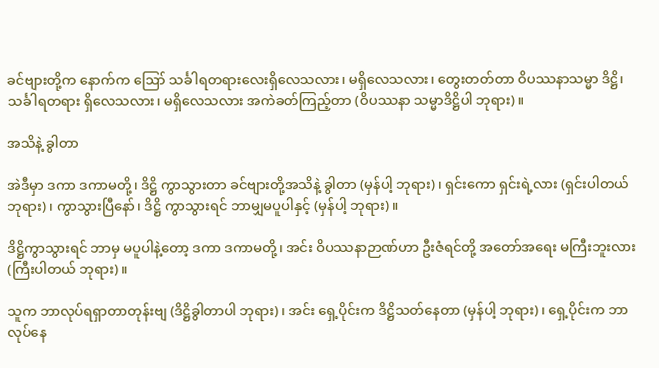ခင်ဗျားတို့က နောက်က ဪ သင်္ခါရတရားလေးရှိလေသလား၊ မရှိလေသလား၊ တွေးတတ်တာ ဝိပဿနာသမ္မာ ဒိဋ္ဌိ၊ သင်္ခါရတရား ရှိလေသလား၊ မရှိလေသလား အကဲခတ်ကြည့်တာ (ဝိပဿနာ သမ္မာဒိဋ္ဌိပါ ဘုရား)။

အသိနဲ့ ခွါတာ

အဲဒီမှာ ဒကာ ဒကာမတို့၊ ဒိဋ္ဌိ ကွာသွားတာ ခင်ဗျားတို့အသိနဲ့ ခွါတာ (မှန်ပါ့ ဘုရား)၊ ရှင်းကော ရှင်းရဲ့လား (ရှင်းပါတယ် ဘုရား)၊ ကွာသွားပြီနော်၊ ဒိဋ္ဌိ ကွာသွားရင် ဘာမျှမပူပါနှင့် (မှန်ပါ့ ဘုရား)။

ဒိဋ္ဌိကွာသွားရင် ဘာမှ မပူပါနဲ့တော့ ဒကာ ဒကာမတို့၊ အင်း ဝိပဿနာဉာဏ်ဟာ ဦးဇံရင်တို့ အတော်အရေး မကြီးဘူးလား (ကြီးပါတယ် ဘုရား)။

သူက ဘာလုပ်ရရှာတာတုန်းဗျ (ဒိဋ္ဌိခွါတာပါ ဘုရား)၊ အင်း ရှေ့ပိုင်းက ဒိဋ္ဌိသတ်နေတာ (မှန်ပါ့ ဘုရား)၊ ရှေ့ပိုင်းက ဘာလုပ်နေ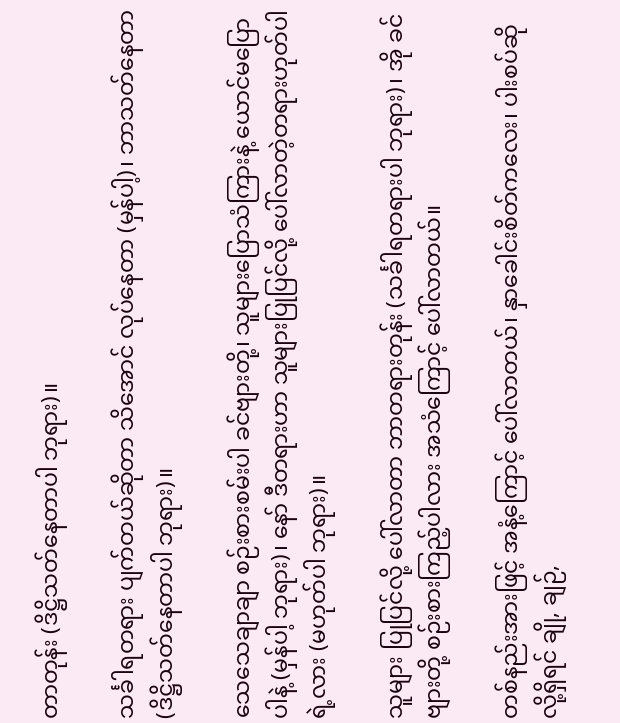တာတုန်း (ဒိဋ္ဌိသတ်နေတာပါ ဘုရား)။

သင်္ခါရတရား ပျက်တယ်ဆိုတာ သိအောင် လုပ်နေတာ (မှန်ပါ့)၊ ဘာသတ်နေတာ (ဒိဋ္ဌိသတ်နေတာပါ ဘုရား)။

သေသေချာချာ စဉ်းစားစမ်းပါ ခင်ဗျားတို့၊ သူများပြောသံကြားနဲ့ ယောင်မပြောပါနဲ့ (မှန်ပါ့ ဘုရား)၊ နော် ဒီတရားဟာ သူများပြုပြင်လို့ ပေါ်လာတဲ့တရားဟုတ်ပါရဲ့လား (မဟုတ်ပါ ဘုရား)။

သူများ ပြုပြင်လို့ ပေါ်လာတာ ဘာတရားတုန်း (သင်္ခါရတရားပါ ဘုရား)၊ အို ခင်ဗျားတို့ စဉ်းစားကြည့်ပါလား အသံကြောင့် ပေါ်လာတယ်။

တစ်နည်းအားဖြင့် အနံ့ကြောင့် ပေါ်လာတယ်၊ နှာခေါင်းစိတ်ကလေး၊ ပါးစပ်ဆိုလို့ရှိရင် ချို, ချဉ်,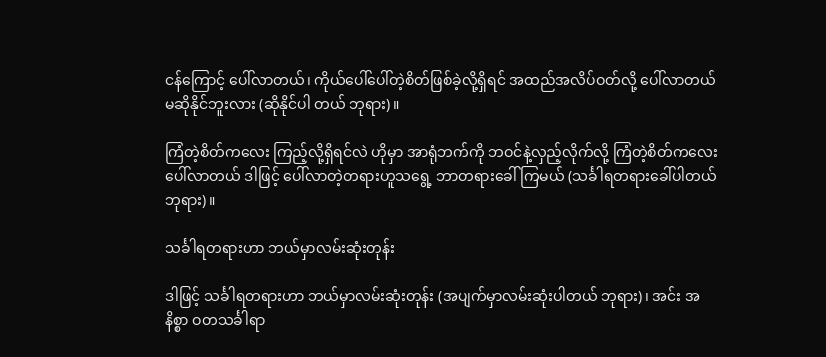ငန်ကြောင့် ပေါ်လာတယ်၊ ကိုယ်ပေါ်ပေါ်တဲ့စိတ်ဖြစ်ခဲ့လို့ရှိရင် အထည်အလိပ်ဝတ်လို့ ပေါ်လာတယ် မဆိုနိုင်ဘူးလား (ဆိုနိုင်ပါ တယ် ဘုရား)။

ကြံတဲ့စိတ်ကလေး ကြည့်လို့ရှိရင်လဲ ဟိုမှာ အာရုံဘက်ကို ဘဝင်နဲ့လှည့်လိုက်လို့ ကြံတဲ့စိတ်ကလေး ပေါ်လာတယ် ဒါဖြင့် ပေါ်လာတဲ့တရားဟူသရွေ့ ဘာတရားခေါ်ကြမယ် (သင်္ခါရတရားခေါ်ပါတယ် ဘုရား)။

သင်္ခါရတရားဟာ ဘယ်မှာလမ်းဆုံးတုန်း

ဒါဖြင့် သင်္ခါရတရားဟာ ဘယ်မှာလမ်းဆုံးတုန်း (အပျက်မှာလမ်းဆုံးပါတယ် ဘုရား)၊ အင်း အနိစ္စာ ဝတသင်္ခါရာ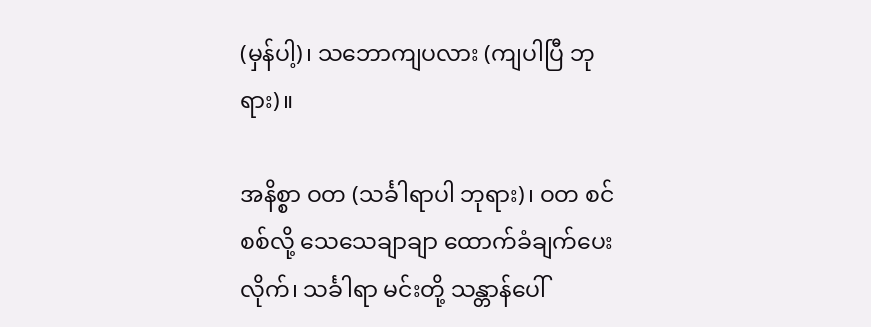(မှန်ပါ့)၊ သဘောကျပလား (ကျပါပြီ ဘုရား)။

အနိစ္စာ ဝတ (သင်္ခါရာပါ ဘုရား)၊ ဝတ စင်စစ်လို့ သေသေချာချာ ထောက်ခံချက်ပေးလိုက်၊ သင်္ခါရာ မင်းတို့ သန္တာန်ပေါ်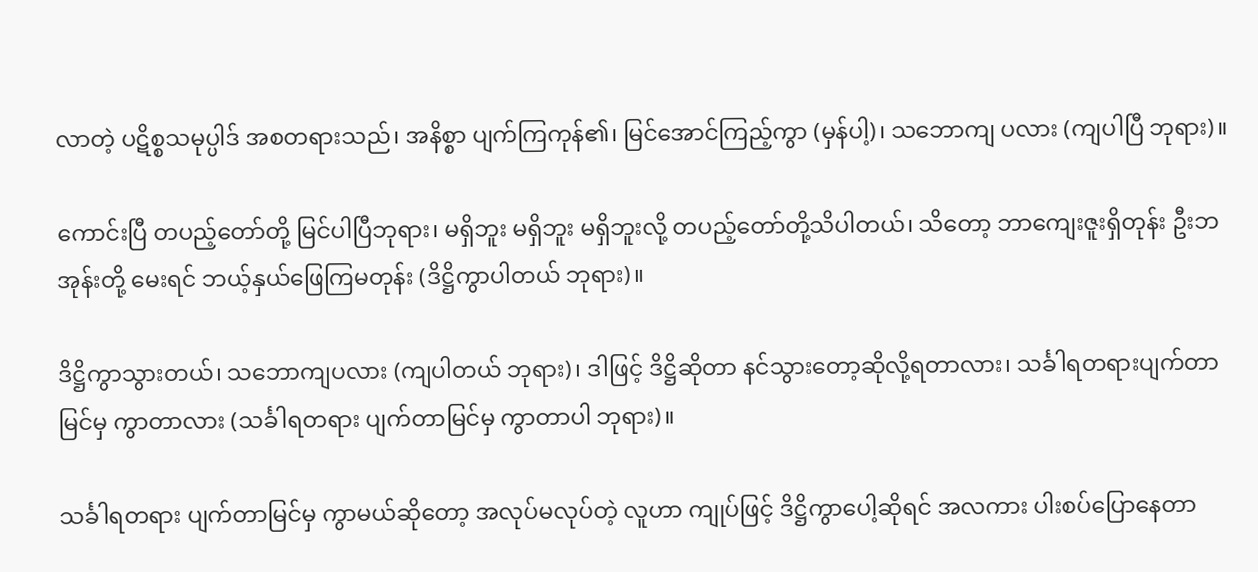လာတဲ့ ပဋိစ္စသမုပ္ပါဒ် အစတရားသည်၊ အနိစ္စာ ပျက်ကြကုန်၏၊ မြင်အောင်ကြည့်ကွာ (မှန်ပါ့)၊ သဘောကျ ပလား (ကျပါပြီ ဘုရား)။

ကောင်းပြီ တပည့်တော်တို့ မြင်ပါပြီဘုရား၊ မရှိဘူး မရှိဘူး မရှိဘူးလို့ တပည့်တော်တို့သိပါတယ်၊ သိတော့ ဘာကျေးဇူးရှိတုန်း ဦးဘအုန်းတို့ မေးရင် ဘယ့်နှယ်ဖြေကြမတုန်း (ဒိဋ္ဌိကွာပါတယ် ဘုရား)။

ဒိဋ္ဌိကွာသွားတယ်၊ သဘောကျပလား (ကျပါတယ် ဘုရား)၊ ဒါဖြင့် ဒိဋ္ဌိဆိုတာ နင်သွားတော့ဆိုလို့ရတာလား၊ သင်္ခါရတရားပျက်တာမြင်မှ ကွာတာလား (သင်္ခါရတရား ပျက်တာမြင်မှ ကွာတာပါ ဘုရား)။

သင်္ခါရတရား ပျက်တာမြင်မှ ကွာမယ်ဆိုတော့ အလုပ်မလုပ်တဲ့ လူဟာ ကျုပ်ဖြင့် ဒိဋ္ဌိကွာပေါ့ဆိုရင် အလကား ပါးစပ်ပြောနေတာ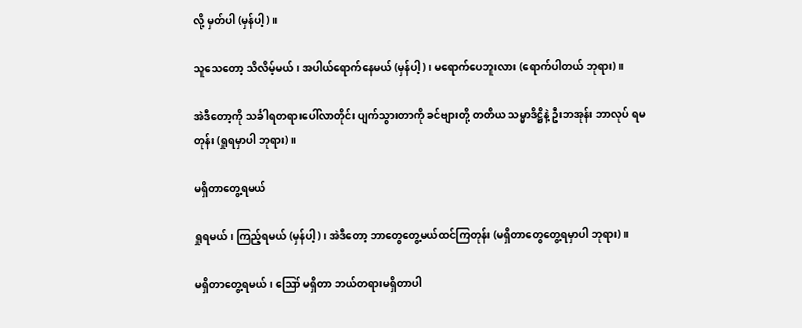လို့ မှတ်ပါ (မှန်ပါ့)။

သူသေတော့ သိလိမ့်မယ်၊ အပါယ်ရောက်နေမယ် (မှန်ပါ့)၊ မရောက်ပေဘူးလား (ရောက်ပါတယ် ဘုရား)။

အဲဒီတော့ကို သင်္ခါရတရားပေါ်လာတိုင်း ပျက်သွားတာကို ခင်ဗျားတို့ တတိယ သမ္မာဒိဋ္ဌိနဲ့ ဦးဘအုန်း ဘာလုပ် ရမတုန်း (ရှုရမှာပါ ဘုရား)။

မရှိတာတွေ့ရမယ်

ရှုရမယ်၊ ကြည့်ရမယ် (မှန်ပါ့)၊ အဲဒီတော့ ဘာတွေတွေ့မယ်ထင်ကြတုန်း (မရှိတာတွေတွေ့ရမှာပါ ဘုရား)။

မရှိတာတွေ့ရမယ်၊ ဪ မရှိတာ ဘယ်တရားမရှိတာပါ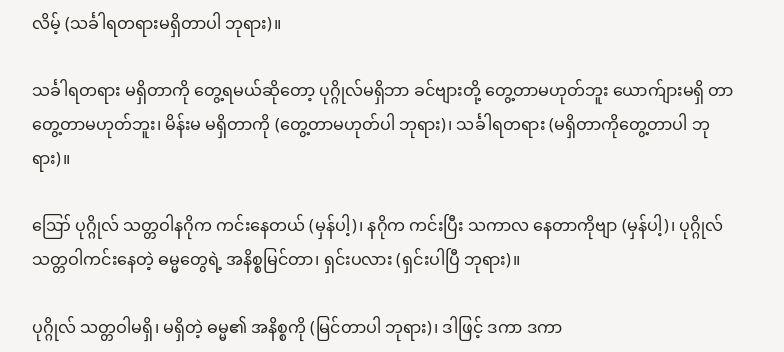လိမ့် (သင်္ခါရတရားမရှိတာပါ ဘုရား)။

သင်္ခါရတရား မရှိတာကို တွေ့ရမယ်ဆိုတော့ ပုဂ္ဂိုလ်မရှိဘာ ခင်ဗျားတို့ တွေ့တာမဟုတ်ဘူး ယောက်ျားမရှိ တာတွေ့တာမဟုတ်ဘူး၊ မိန်းမ မရှိတာကို (တွေ့တာမဟုတ်ပါ ဘုရား)၊ သင်္ခါရတရား (မရှိတာကိုတွေ့တာပါ ဘုရား)။

ဪ ပုဂ္ဂိုလ် သတ္တဝါနဂိုက ကင်းနေတယ် (မှန်ပါ့)၊ နဂိုက ကင်းပြီး သကာလ နေတာကိုဗျာ (မှန်ပါ့)၊ ပုဂ္ဂိုလ် သတ္တဝါကင်းနေတဲ့ ဓမ္မတွေရဲ့ အနိစ္စမြင်တာ၊ ရှင်းပလား (ရှင်းပါပြီ ဘုရား)။

ပုဂ္ဂိုလ် သတ္တဝါမရှိ၊ မရှိတဲ့ ဓမ္မ၏ အနိစ္စကို (မြင်တာပါ ဘုရား)၊ ဒါဖြင့် ဒကာ ဒကာ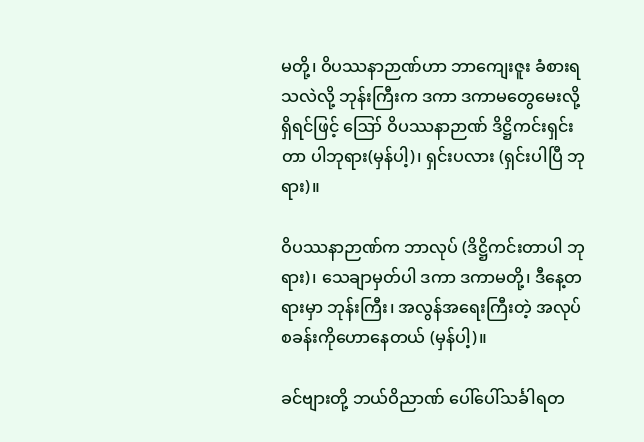မတို့၊ ဝိပဿနာဉာဏ်ဟာ ဘာကျေးဇူး ခံစားရသလဲလို့ ဘုန်းကြီးက ဒကာ ဒကာမတွေမေးလို့ရှိရင်ဖြင့် ဪ ဝိပဿနာဉာဏ် ဒိဋ္ဌိကင်းရှင်းတာ ပါဘုရား(မှန်ပါ့)၊ ရှင်းပလား (ရှင်းပါပြီ ဘုရား)။

ဝိပဿနာဉာဏ်က ဘာလုပ် (ဒိဋ္ဌိကင်းတာပါ ဘုရား)၊ သေချာမှတ်ပါ ဒကာ ဒကာမတို့၊ ဒီနေ့တရားမှာ ဘုန်းကြီး၊ အလွန်အရေးကြီးတဲ့ အလုပ်စခန်းကိုဟောနေတယ် (မှန်ပါ့)။

ခင်ဗျားတို့ ဘယ်ဝိညာဏ် ပေါ်ပေါ်သင်္ခါရတ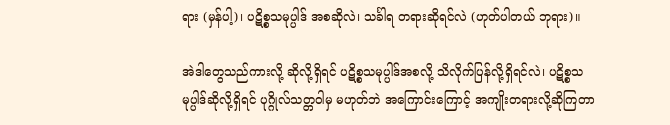ရား (မှန်ပါ့)၊ ပဋိစ္စသမုပ္ပါဒ် အစဆိုလဲ၊ သင်္ခါရ တရားဆိုရင်လဲ (ဟုတ်ပါတယ် ဘုရား)။

အဲဒါတွေသည်ကားလို့ ဆိုလို့ရှိရင် ပဋိစ္စသမုပ္ပါဒ်အစလို့ သိလိုက်ပြန်လို့ရှိရင်လဲ၊ ပဋိစ္စသမုပ္ပါဒ်ဆိုလို့ရှိရင် ပုဂ္ဂိုလ်သတ္တဝါမှ မဟုတ်ဘဲ အကြောင်းကြောင့် အကျိုးတရားလို့ဆိုကြတာ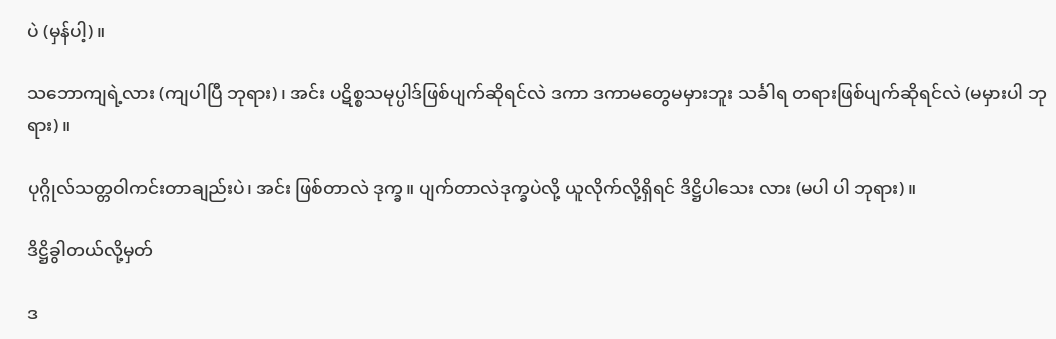ပဲ (မှန်ပါ့)။

သဘောကျရဲ့လား (ကျပါပြီ ဘုရား)၊ အင်း ပဋိစ္စသမုပ္ပါဒ်ဖြစ်ပျက်ဆိုရင်လဲ ဒကာ ဒကာမတွေမမှားဘူး သင်္ခါရ တရားဖြစ်ပျက်ဆိုရင်လဲ (မမှားပါ ဘုရား)။

ပုဂ္ဂိုလ်သတ္တဝါကင်းတာချည်းပဲ၊ အင်း ဖြစ်တာလဲ ဒုက္ခ။ ပျက်တာလဲဒုက္ခပဲလို့ ယူလိုက်လို့ရှိရင် ဒိဋ္ဌိပါသေး လား (မပါ ပါ ဘုရား)။

ဒိဋ္ဌိခွါတယ်လို့မှတ်

ဒ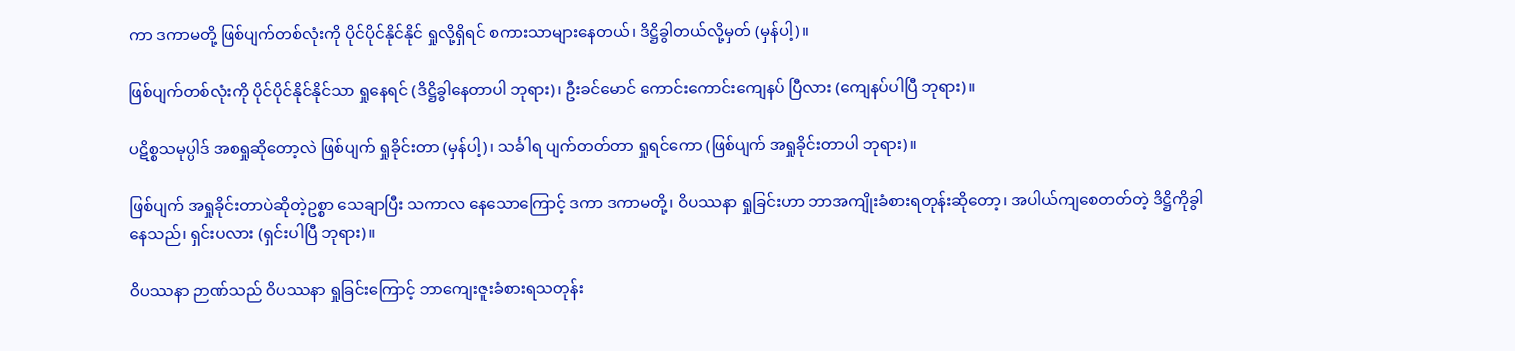ကာ ဒကာမတို့ ဖြစ်ပျက်တစ်လုံးကို ပိုင်ပိုင်နိုင်နိုင် ရှုလို့ရှိရင် စကားသာများနေတယ်၊ ဒိဋ္ဌိခွါတယ်လို့မှတ် (မှန်ပါ့)။

ဖြစ်ပျက်တစ်လုံးကို ပိုင်ပိုင်နိုင်နိုင်သာ ရှုနေရင် (ဒိဋ္ဌိခွါနေတာပါ ဘုရား)၊ ဦးခင်မောင် ကောင်းကောင်းကျေနပ် ပြီလား (ကျေနပ်ပါပြီ ဘုရား)။

ပဋိစ္စသမုပ္ပါဒ် အစရှုဆိုတော့လဲ ဖြစ်ပျက် ရှုခိုင်းတာ (မှန်ပါ့)၊ သင်္ခါရ ပျက်တတ်တာ ရှုရင်ကော (ဖြစ်ပျက် အရှုခိုင်းတာပါ ဘုရား)။

ဖြစ်ပျက် အရှုခိုင်းတာပဲဆိုတဲ့ဥစ္စာ သေချာပြီး သကာလ နေသောကြောင့် ဒကာ ဒကာမတို့၊ ဝိပဿနာ ရှုခြင်းဟာ ဘာအကျိုးခံစားရတုန်းဆိုတော့၊ အပါယ်ကျစေတတ်တဲ့ ဒိဋ္ဌိကိုခွါနေသည်၊ ရှင်းပလား (ရှင်းပါပြီ ဘုရား)။

ဝိပဿနာ ဉာဏ်သည် ဝိပဿနာ ရှုခြင်းကြောင့် ဘာကျေးဇူးခံစားရသတုန်း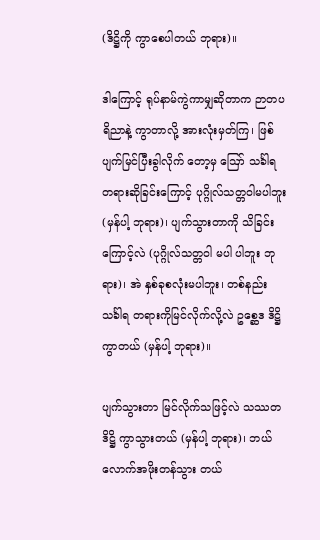(ဒိဋ္ဌိကို ကွာစေပါတယ် ဘုရား)။

ဒါကြောင့် ရုပ်နာမ်ကွဲကာမျှဆိုတာက ဉာတပရိညာနဲ့ ကွာတာလို့ အားလုံးမှတ်ကြ၊ ဖြစ်ပျက်မြင်ပြီးခွါလိုက် တော့မှ ဪ သင်္ခါရ တရားဆိုခြင်းကြောင့် ပုဂ္ဂိုလ်သတ္တဝါမပါဘူး (မှန်ပါ့ ဘုရား)၊ ပျက်သွားတာကို သိခြင်းကြောင့်လဲ (ပုဂ္ဂိုလ်သတ္တဝါ မပါ ပါဘူး ဘုရား)၊ အဲ နှစ်ခုစလုံးမပါဘူး၊ တစ်နည်း သင်္ခါရ တရားကိုမြင်လိုက်လို့လဲ ဥစ္ဆေဒ ဒိဋ္ဌိကွာတယ် (မှန်ပါ့ ဘုရား)။

ပျက်သွားတာ မြင်လိုက်သဖြင့်လဲ သဿတဒိဋ္ဌိ ကွာသွားတယ် (မှန်ပါ့ ဘုရား)၊ ဘယ်လောက်အဖိုးတန်သွား တယ်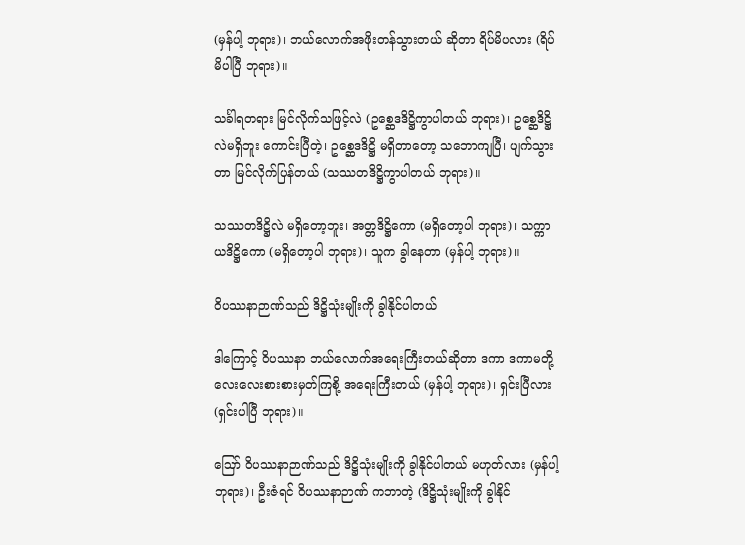(မှန်ပါ့ ဘုရား)၊ ဘယ်လောက်အဖိုးတန်သွားတယ် ဆိုတာ ရိပ်မိပလား (ရိပ်မိပါပြီ ဘုရား)။

သင်္ခါရတရား မြင်လိုက်သဖြင့်လဲ (ဥစ္ဆေဒဒိဋ္ဌိကွာပါတယ် ဘုရား)၊ ဥစ္ဆေဒိဋ္ဌိလဲမရှိဘူး ကောင်းပြီတဲ့၊ ဥစ္ဆေဒဒိဋ္ဌိ မရှိတာတော့ သဘောကျပြီ၊ ပျက်သွားတာ မြင်လိုက်ပြန်တယ် (သဿတဒိဋ္ဌိကွာပါတယ် ဘုရား)။

သဿတဒိဋ္ဌိလဲ မရှိတော့ဘူး၊ အတ္တဒိဋ္ဌိကော (မရှိတော့ပါ ဘုရား)၊ သက္ကာယဒိဋ္ဌိကော (မရှိတော့ပါ ဘုရား)၊ သူက ခွါနေတာ (မှန်ပါ့ ဘုရား)။

ဝိပဿနာဉာဏ်သည် ဒိဋ္ဌိသုံးမျိုးကို ခွါနိုင်ပါတယ်

ဒါကြောင့် ဝိပဿနာ ဘယ်လောက်အရေးကြီးတယ်ဆိုတာ ဒကာ ဒကာမတို့ လေးလေးစားစားမှတ်ကြစို့ အရေးကြီးတယ် (မှန်ပါ့ ဘုရား)၊ ရှင်းပြီလား (ရှင်းပါပြီ ဘုရား)။

ဪ ဝိပဿနာဉာဏ်သည် ဒိဋ္ဌိသုံးမျိုးကို ခွါနိုင်ပါတယ် မဟုတ်လား (မှန်ပါ့ ဘုရား)၊ ဦးဇံရင် ဝိပဿနာဉာဏ် ကဘာတဲ့ (ဒိဋ္ဌိသုံးမျိုးကို ခွါနိုင်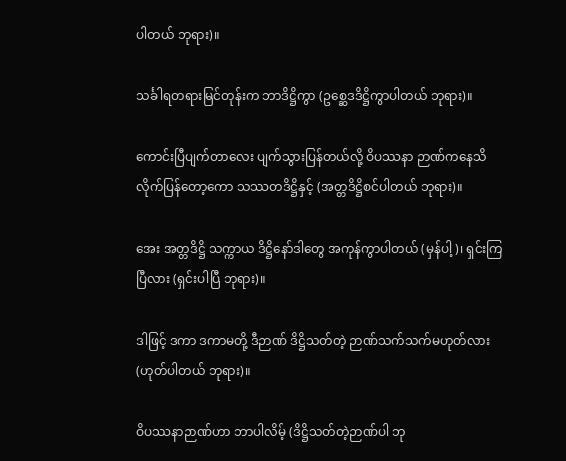ပါတယ် ဘုရား)။

သင်္ခါရတရားမြင်တုန်းက ဘာဒိဋ္ဌိကွာ (ဥစ္ဆေဒဒိဋ္ဌိကွာပါတယ် ဘုရား)။

ကောင်းပြီပျက်တာလေး ပျက်သွားပြန်တယ်လို့ ဝိပဿနာ ဉာဏ်ကနေသိလိုက်ပြန်တော့ကော သဿတဒိဋ္ဌိနှင့် (အတ္တဒိဋ္ဌိစင်ပါတယ် ဘုရား)။

အေး အတ္တဒိဋ္ဌိ သက္ကာယ ဒိဋ္ဌိနော်ဒါတွေ အကုန်ကွာပါတယ် (မှန်ပါ့)၊ ရှင်းကြပြီလား (ရှင်းပါပြီ ဘုရား)။

ဒါဖြင့် ဒကာ ဒကာမတို့ ဒီဉာဏ် ဒိဋ္ဌိသတ်တဲ့ ဉာဏ်သက်သက်မဟုတ်လား (ဟုတ်ပါတယ် ဘုရား)။

ဝိပဿနာဉာဏ်ဟာ ဘာပါလိမ့် (ဒိဋ္ဌိသတ်တဲ့ဉာဏ်ပါ ဘု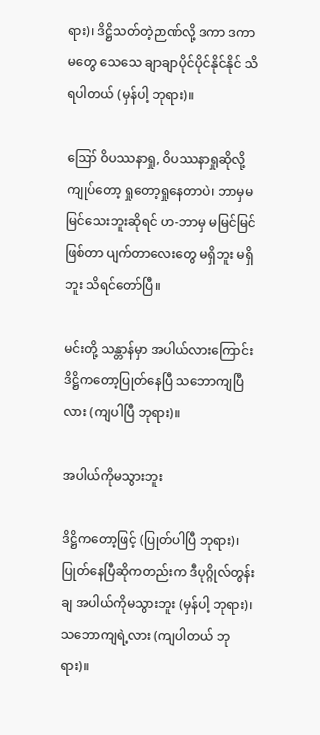ရား)၊ ဒိဋ္ဌိသတ်တဲ့ဉာဏ်လို့ ဒကာ ဒကာမတွေ သေသေ ချာချာပိုင်ပိုင်နိုင်နိုင် သိရပါတယ် (မှန်ပါ့ ဘုရား)။

ဪ ဝိပဿနာရှု, ဝိပဿနာရှုဆိုလို့ ကျုပ်တော့ ရှုတော့ရှုနေတာပဲ၊ ဘာမှမမြင်သေးဘူးဆိုရင် ဟ-ဘာမှ မမြင်မြင်ဖြစ်တာ ပျက်တာလေးတွေ မရှိဘူး မရှိဘူး သိရင်တော်ပြီ။

မင်းတို့ သန္တာန်မှာ အပါယ်လားကြောင်း ဒိဋ္ဌိကတော့ပြုတ်နေပြီ သဘောကျပြီလား (ကျပါပြီ ဘုရား)။

အပါယ်ကိုမသွားဘူး

ဒိဋ္ဌိကတော့ဖြင့် (ပြုတ်ပါပြီ ဘုရား)၊ ပြုတ်နေပြီဆိုကတည်းက ဒီပုဂ္ဂိုလ်တွန်းချ အပါယ်ကိုမသွားဘူး (မှန်ပါ့ ဘုရား)၊ သဘောကျရဲ့လား (ကျပါတယ် ဘုရား)။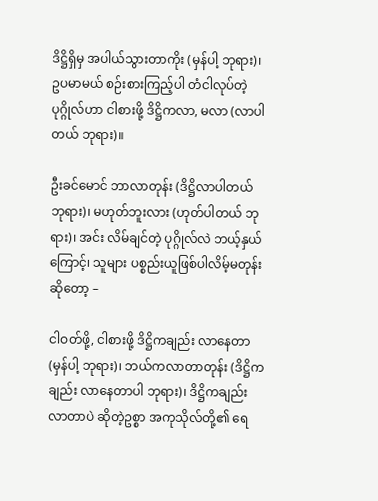ဒိဋ္ဌိရှိမှ အပါယ်သွားတာကိုး (မှန်ပါ့ ဘုရား)၊ ဥပမာမယ် စဉ်းစားကြည့်ပါ တံငါလုပ်တဲ့ပုဂ္ဂိုလ်ဟာ ငါစားဖို့ ဒိဋ္ဌိကလာ, မလာ (လာပါတယ် ဘုရား)။

ဦးခင်မောင် ဘာလာတုန်း (ဒိဋ္ဌိလာပါတယ် ဘုရား)၊ မဟုတ်ဘူးလား (ဟုတ်ပါတယ် ဘုရား)၊ အင်း လိမ်ချင်တဲ့ ပုဂ္ဂိုလ်လဲ ဘယ့်နှယ်ကြောင့်၊ သူများ ပစ္စည်းယူဖြစ်ပါလိမ့်မတုန်းဆိုတော့ –

ငါဝတ်ဖို့, ငါစားဖို့ ဒိဋ္ဌိကချည်း လာနေတာ (မှန်ပါ့ ဘုရား)၊ ဘယ်ကလာတာတုန်း (ဒိဋ္ဌိကချည်း လာနေတာပါ ဘုရား)၊ ဒိဋ္ဌိကချည်းလာတာပဲ ဆိုတဲ့ဥစ္စာ အကုသိုလ်တို့၏ ရေ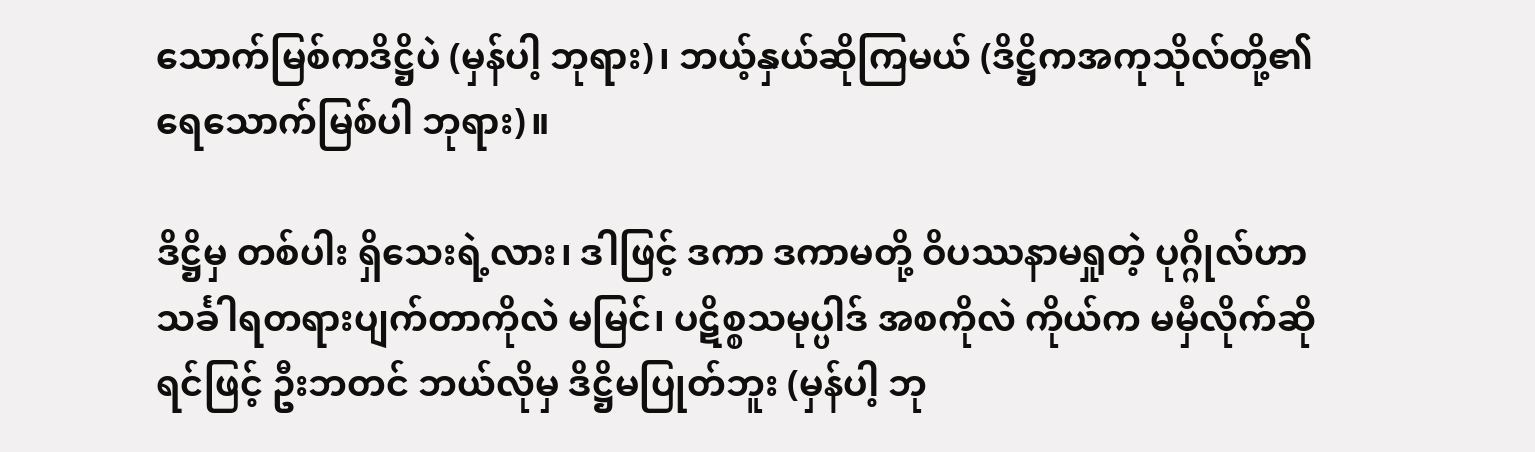သောက်မြစ်ကဒိဋ္ဌိပဲ (မှန်ပါ့ ဘုရား)၊ ဘယ့်နှယ်ဆိုကြမယ် (ဒိဋ္ဌိကအကုသိုလ်တို့၏ ရေသောက်မြစ်ပါ ဘုရား)။

ဒိဋ္ဌိမှ တစ်ပါး ရှိသေးရဲ့လား၊ ဒါဖြင့် ဒကာ ဒကာမတို့ ဝိပဿနာမရှုတဲ့ ပုဂ္ဂိုလ်ဟာ သင်္ခါရတရားပျက်တာကိုလဲ မမြင်၊ ပဋိစ္စသမုပ္ပါဒ် အစကိုလဲ ကိုယ်က မမှီလိုက်ဆိုရင်ဖြင့် ဦးဘတင် ဘယ်လိုမှ ဒိဋ္ဌိမပြုတ်ဘူး (မှန်ပါ့ ဘု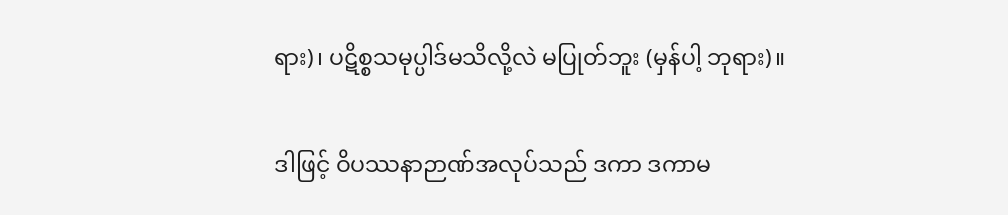ရား)၊ ပဋိစ္စသမုပ္ပါဒ်မသိလို့လဲ မပြုတ်ဘူး (မှန်ပါ့ ဘုရား)။

ဒါဖြင့် ဝိပဿနာဉာဏ်အလုပ်သည် ဒကာ ဒကာမ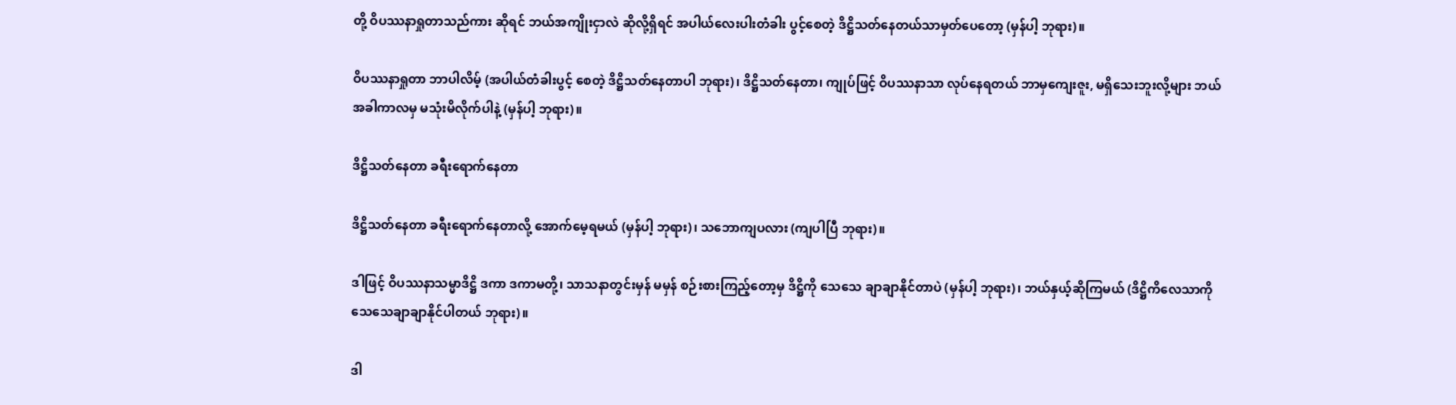တို့ ဝိပဿနာရှုတာသည်ကား ဆိုရင် ဘယ်အကျိုးငှာလဲ ဆိုလို့ရှိရင် အပါယ်လေးပါးတံခါး ပွင့်စေတဲ့ ဒိဋ္ဌိသတ်နေတယ်သာမှတ်ပေတော့ (မှန်ပါ့ ဘုရား)။

ဝိပဿနာရှုတာ ဘာပါလိမ့် (အပါယ်တံခါးပွင့် စေတဲ့ ဒိဋ္ဌိသတ်နေတာပါ ဘုရား)၊ ဒိဋ္ဌိသတ်နေတာ၊ ကျုပ်ဖြင့် ဝိပဿနာသာ လုပ်နေရတယ် ဘာမှကျေးဇူး, မရှိသေးဘူးလို့များ ဘယ်အခါကာလမှ မသုံးမိလိုက်ပါနဲ့ (မှန်ပါ့ ဘုရား)။

ဒိဋ္ဌိသတ်နေတာ ခရီးရောက်နေတာ

ဒိဋ္ဌိသတ်နေတာ ခရီးရောက်နေတာလို့ အောက်မေ့ရမယ် (မှန်ပါ့ ဘုရား)၊ သဘောကျပလား (ကျပါပြီ ဘုရား)။

ဒါဖြင့် ဝိပဿနာသမ္မာဒိဋ္ဌိ ဒကာ ဒကာမတို့၊ သာသနာတွင်းမှန် မမှန် စဉ်းစားကြည့်တော့မှ ဒိဋ္ဌိကို သေသေ ချာချာနိုင်တာပဲ (မှန်ပါ့ ဘုရား)၊ ဘယ်နှယ့်ဆိုကြမယ် (ဒိဋ္ဌိကိလေသာကို သေသေချာချာနိုင်ပါတယ် ဘုရား)။

ဒါ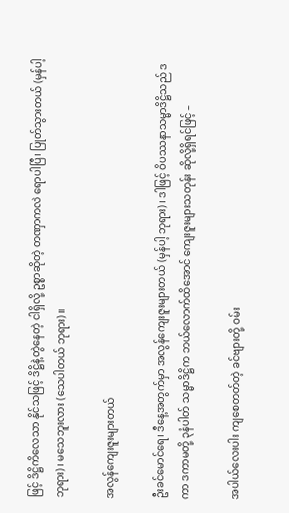ဖြင့် ဒိဋ္ဌိကိလေသာ နိုင်သဖြင့် ဒိဋ္ဌိနဲ့တွဲနေတဲ့ ငါရှိလို့ ဥစ္စာဆိုတဲ့ တဏှာကလဲ ရောပါပြီ၊ ပြုတ်သွားတယ် (မှန်ပါ့ ဘုရား)၊ မသေဘူးလား (သေပါတယ် ဘုရား)။

အလွန်ကျေးဇူးများတယ်

ဦးခင်မောင်ရေ၊ ဒီနေ့အတွက်မှာ အလွန်ကျေးဇူးများတယ် (မှန်ပါ့ ဘုရား)၊ ဒါဖြင့် ဝိပဿနာသမ္မာဒိဋ္ဌိသည် ဒကာ ဒကာမတို့ ၃နံပါတ် သမ္မာဒိဋ္ဌိက ဘယ်လောက်ထိအောင် ကျေးဇူးများသတုန်း ဆိုလို့ရှိရင်ဖြင့် –

အပါယ်လေးပါး ကျစေတတ်တဲ့ ခင်ဗျားတို့ ဝမ်း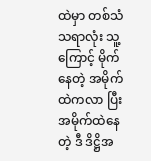ထဲမှာ တစ်သံသရာလုံး သူ့ကြောင့် မိုက်နေတဲ့ အမိုက်ထဲကလာ ပြီး အမိုက်ထဲနေတဲ့ ဒီ ဒိဋ္ဌိအ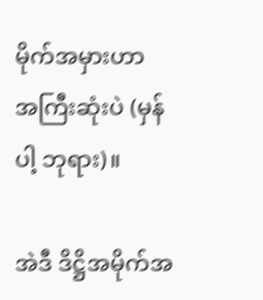မိုက်အမှားဟာ အကြီးဆုံးပဲ (မှန်ပါ့ ဘုရား)။

အဲဒီ ဒိဋ္ဌိအမိုက်အ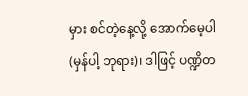မှား စင်တဲ့နေ့လို့ အောက်မေ့ပါ (မှန်ပါ့ ဘုရား)၊ ဒါဖြင့် ပဏ္ဍိတ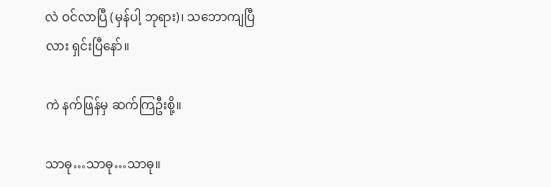လဲ ဝင်လာပြီ (မှန်ပါ့ ဘုရား)၊ သဘောကျပြီလား ရှင်းပြီနော်။

ကဲ နက်ဖြန်မှ ဆက်ကြဦးစို့။

သာဓု…သာဓု…သာဓု။